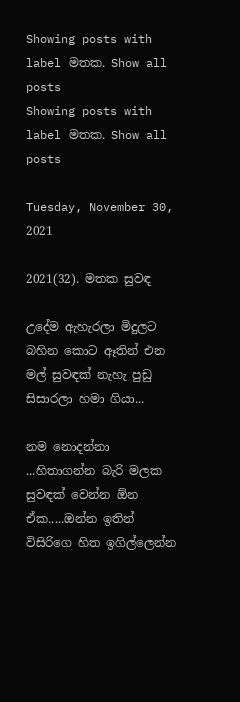Showing posts with label මතක. Show all posts
Showing posts with label මතක. Show all posts

Tuesday, November 30, 2021

2021(32). මතක සුවඳ

උදේම ඇහැරලා මිදුලට බහින කොට ඈතින් එන මල් සුවඳක් නැහැ පුඩු සිසාරලා හමා ගියා...

නම නොදන්නා ...හිතාගන්න බැරි මලක සුවඳක් වෙන්න ඕන ඒක.....ඔන්න ඉතින් විසිරිගෙ හිත ඉගිල්ලෙන්න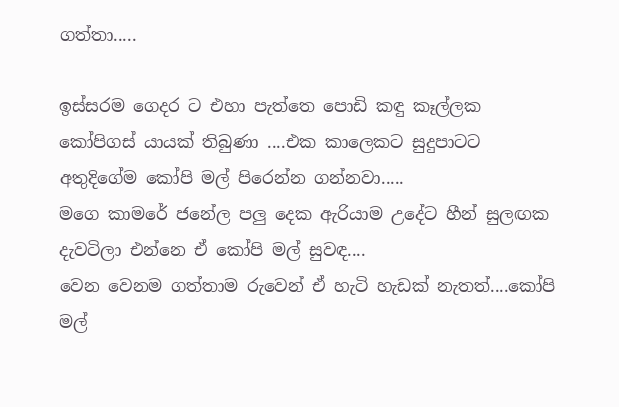ගත්තා.....

ඉස්සරම ගෙදර ට එහා පැත්තෙ පොඩි කඳු කෑල්ලක කෝපිගස් යායක් තිබුණා ....එක කාලෙකට සුදුපාටට අතුදිගේම කෝපි මල් පිරෙන්න ගන්නවා.....
මගෙ කාමරේ ජනේල පලු දෙක ඇරියාම උදේට හීන් සුලඟක දැවටිලා එන්නෙ ඒ කෝපි මල් සුවඳ....
වෙන වෙනම ගත්තාම රුවෙන් ඒ හැටි හැඩක් නැතත්....කෝපි මල්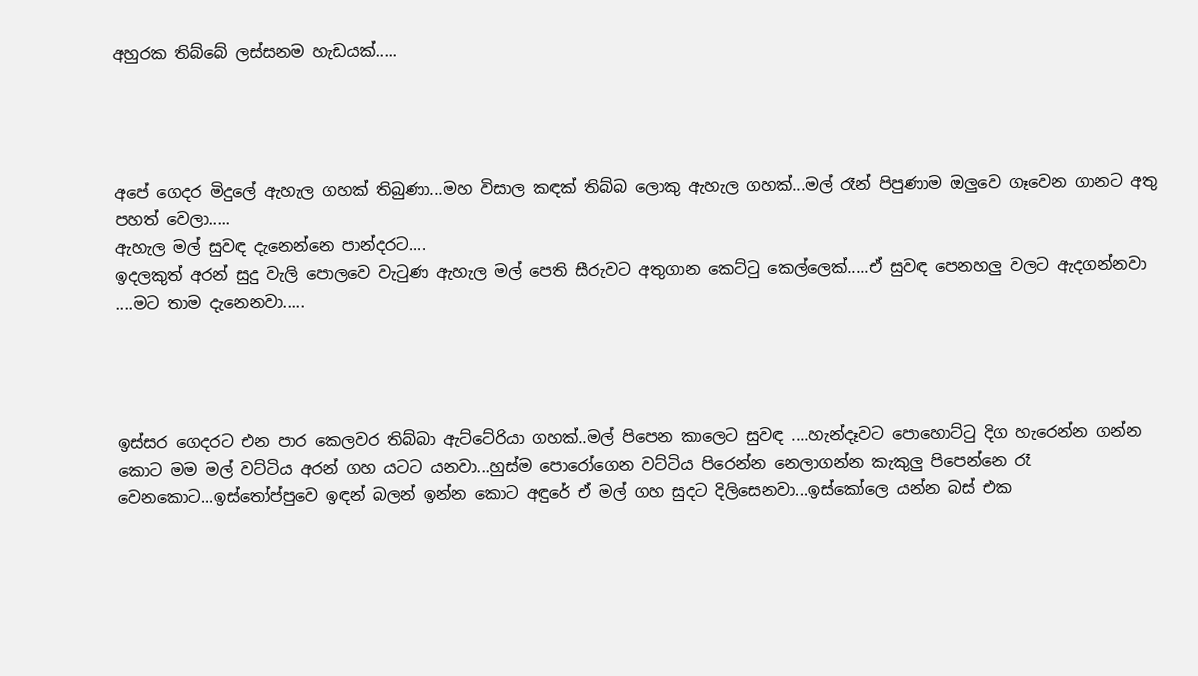අහුරක තිබ්බේ ලස්සනම හැඩයක්.....




අපේ ගෙදර මිදුලේ ඇහැල ගහක් තිබුණා...මහ විසාල කඳක් තිබ්බ ලොකු ඇහැල ගහක්...මල් රෑන් පිපුණාම ඔලුවෙ ගෑවෙන ගානට අතු පහත් වෙලා.....
ඇහැල මල් සුවඳ දැනෙන්නෙ පාන්දරට....
ඉදලකුත් අරන් සුදු වැලි පොලවෙ වැටුණ ඇහැල මල් පෙති සීරුවට අතුගාන කෙට්ටු කෙල්ලෙක්.....ඒ සුවඳ පෙනහලු වලට ඇදගන්නවා ....මට තාම දැනෙනවා.....




ඉස්සර ගෙදරට එන පාර කෙලවර තිබ්බා ඇට්ටේරියා ගහක්..මල් පිපෙන කාලෙට සුවඳ ....හැන්දෑවට පොහොට්ටු දිග හැරෙන්න ගන්න කොට මම මල් වට්ටිය අරන් ගහ යටට යනවා...හුස්ම පොරෝගෙන වට්ටිය පිරෙන්න නෙලාගන්න කැකුලු පිපෙන්නෙ රෑ වෙනකොට...ඉස්තෝප්පුවෙ ඉඳන් බලන් ඉන්න කොට අඳුරේ ඒ මල් ගහ සුදට දිලිසෙනවා...ඉස්කෝලෙ යන්න බස් එක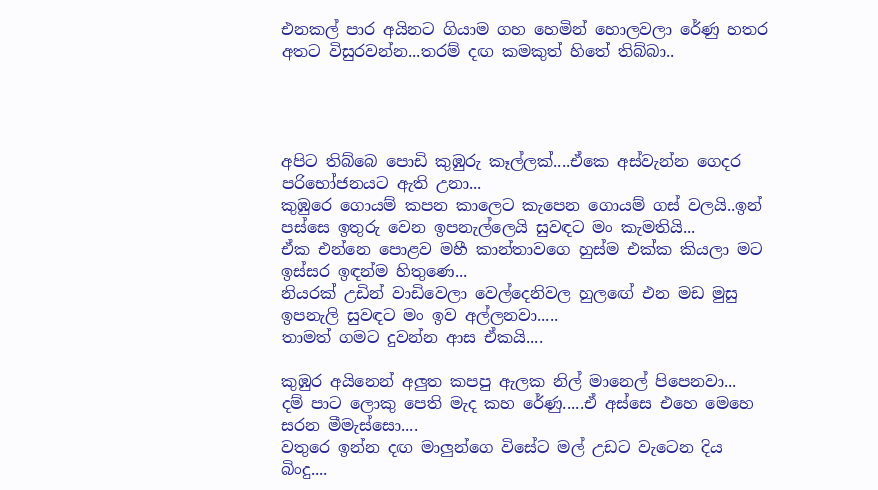එනකල් පාර අයිනට ගියාම ගහ හෙමින් හොලවලා රේණු හතර අතට විසුරවන්න...තරම් දඟ කමකුත් හිතේ තිබ්බා..




අපිට තිබ්බෙ පොඩි කුඹුරු කෑල්ලක්....ඒකෙ අස්වැන්න ගෙදර පරිභෝජනයට ඇති උනා...
කුඹුරෙ ගොයම් කපන කාලෙට කැපෙන ගොයම් ගස් වලයි..ඉන් පස්සෙ ඉතුරු වෙන ඉපනැල්ලෙයි සුවඳට මං කැමතියි...
ඒක එන්නෙ පොළව මහී කාන්තාවගෙ හුස්ම එක්ක කියලා මට ඉස්සර ඉඳන්ම හිතුණෙ...
නියරක් උඩින් වාඩිවෙලා වෙල්දෙනිවල හුලඟේ එන මඩ මුසු ඉපනැලි සුවඳට මං ඉව අල්ලනවා.....
තාමත් ගමට දුවන්න ආස ඒකයි....

කුඹුර අයිනෙන් අලුත කපපු ඇලක නිල් මානෙල් පිපෙනවා...
දම් පාට ලොකු පෙති මැද කහ රේණු.....ඒ අස්සෙ එහෙ මෙහෙ සරන මීමැස්සො....
වතුරෙ ඉන්න දඟ මාලුන්ගෙ විසේට මල් උඩට වැටෙන දිය බිංදු....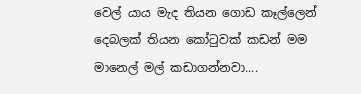වෙල් යාය මැද තියන ගොඩ කෑල්ලෙන් දෙබලක් තියන කෝටුවක් කඩන් මම මානෙල් මල් කඩාගන්නවා....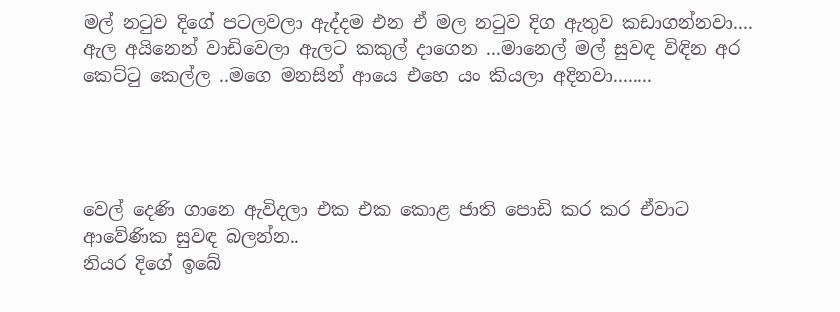මල් නටුව දිගේ පටලවලා ඇද්දම එන ඒ මල නටුව දිග ඇතුව කඩාගන්නවා....
ඇල අයිනෙන් වාඩිවෙලා ඇලට කකුල් දාගෙන ...මානෙල් මල් සුවඳ විඳින අර කෙට්ටු කෙල්ල ..මගෙ මනසින් ආයෙ එහෙ යං කියලා අදිනවා........




වෙල් දෙණි ගානෙ ඇවිදලා එක එක කොළ ජාති පොඩි කර කර ඒවාට ආවේණික සුවඳ බලන්න..
නියර දිගේ ඉබේ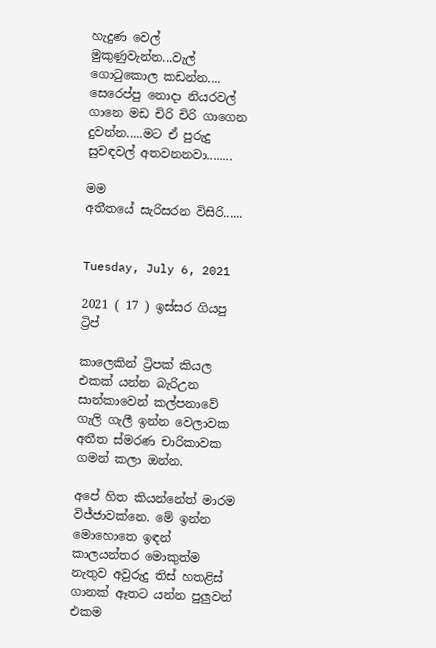හැදුණ වෙල් මුකුණුවැන්න...වැල් ගොටුකොල කඩන්න....
සෙරෙප්පු නොදා නියරවල් ගානෙ මඩ චිරි චිරි ගාගෙන දුවන්න.....මට ඒ පුරුදු සුවඳවල් අතවනනවා........

මම
අතීතයේ සැරිසරන විසිරි......


Tuesday, July 6, 2021

2021 ( 17 ) ඉස්සර ගියපු ට්‍රිප්

කාලෙකින් ට්‍රිපක් කියල එකක් යන්න බැරිඋන සාන්කාවෙන් කල්පනාවේ ගැලි ගැලී ඉන්න වෙලාවක අතීත ස්මරණ චාරිකාවක ගමන් කලා ඔන්න.

අපේ හිත කියන්නේත් මාරම විජ්ජාවක්නෙ. මේ ඉන්න මොහොතෙ ඉඳන් කාලයන්තර මොකුත්ම නැතුව අවුරුදු තිස් හතළිස් ගානක් ඈතට යන්න පුලුවන් එකම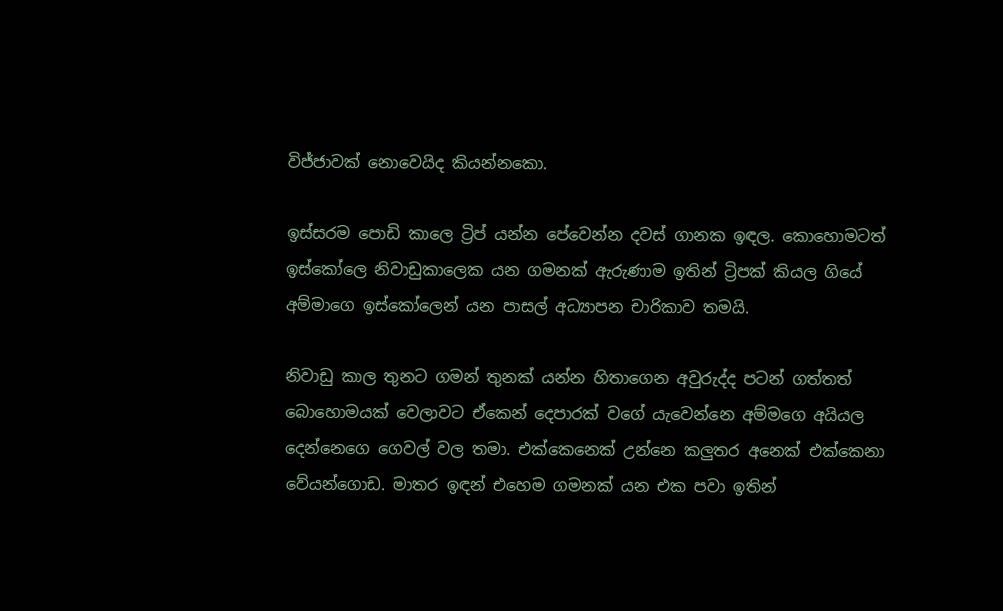විජ්ජාවක් නොවෙයිද කියන්නකො.

ඉස්සරම පොඩි කාලෙ ට්‍රිප් යන්න පේවෙන්න දවස් ගානක ඉඳල. කොහොමටත් ඉස්කෝලෙ නිවාඩුකාලෙක යන ගමනක් ඇරුණාම ඉතින් ට්‍රිපක් කියල ගියේ අම්මාගෙ ඉස්කෝලෙන් යන පාසල් අධ්‍යාපන චාරිකාව තමයි.

නිවාඩු කාල තුනට ගමන් තුනක් යන්න හිතාගෙන අවුරුද්ද පටන් ගත්තත් බොහොමයක් වෙලාවට ඒකෙන් දෙපාරක් වගේ යැවෙන්නෙ අම්මගෙ අයියල දෙන්නෙගෙ ගෙවල් වල තමා. එක්කෙනෙක් උන්නෙ කලුතර අනෙක් එක්කෙනා වේයන්ගොඩ. මාතර ඉඳන් එහෙම ගමනක් යන එක පවා ඉතින්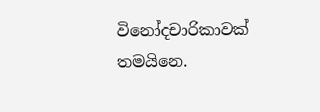විනෝදචාරිකාවක් තමයිනෙ.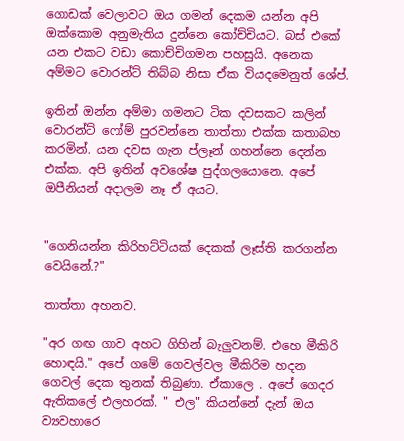ගොඩක් වෙලාවට ඔය ගමන් දෙකම යන්න අපි ඔක්කොම අනුමැතිය දුන්නෙ කෝච්චියට. බස් එකේ යන එකට වඩා කොච්චිගමන පහසුයි. අනෙක අම්මට වොරන්ට් තිබ්බ නිසා ඒක වියදමෙනුත් ශේප්.

ඉතින් ඔන්න අම්මා ගමනට ටික දවසකට කලින් වොරන්ට් ෆෝම් පුරවන්නෙ තාත්තා එක්ක කතාබහ කරමින්. යන දවස ගැන ප්ලෑන් ගහන්නෙ දෙන්න එක්ක. අපි ඉතින් අවශේෂ පුද්ගලයොනෙ. අපේ ඔපීනියන් අදාලම නෑ ඒ අයට.


"ගෙනියන්න කිරිහට්ටියක් දෙකක් ලෑස්ති කරගන්න වෙයිනේ.?"

තාත්තා අහනව.

"අර ගඟ ගාව අහට ගිහින් බැලුවනම්. එහෙ මීකිරි හොඳයි." අපේ ගමේ ගෙවල්වල මීකිරිම හදන ගෙවල් දෙක තුනක් තිබුණා. ඒකාලෙ . අපේ ගෙදර ඇතිකලේ එලහරක්. " එල" කියන්නේ දැන් ඔය ව්‍යවහාරෙ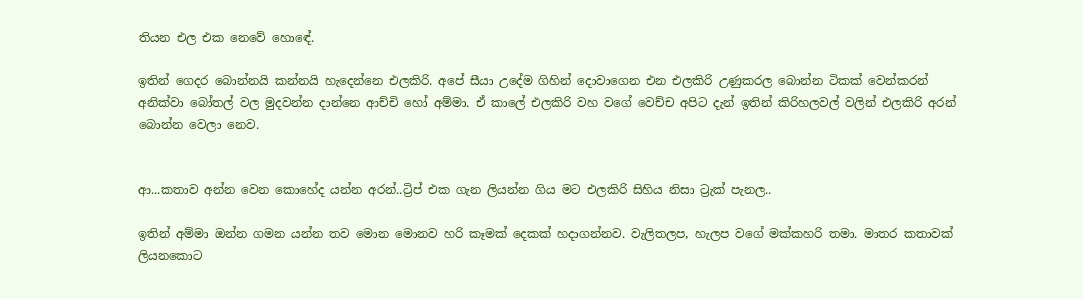තියන එල එක නෙවේ හොඳේ.

ඉතින් ගෙදර බොන්නයි කන්නයි හැදෙන්නෙ එලකිරි. අපේ සීයා උදේම ගිහින් දොවාගෙන එන එලකිරි උණුකරල බොන්න ටිකක් වෙන්කරන් අනික්වා බෝතල් වල මුදවන්න දාන්නෙ ආච්චි හෝ අම්මා. ඒ කාලේ එලකිරි වහ වගේ වෙච්ච අපිට දැන් ඉතින් කිරිහලවල් වලින් එලකිරි අරන් බොන්න වෙලා නෙව.


ආ...කතාව අන්න වෙන කොහේද යන්න අරන්..ට්‍රිප් එක ගැන ලියන්න ගිය මට එලකිරි සිහිය නිසා ට්‍රැක් පැනල..

ඉතින් අම්මා ඔන්න ගමන යන්න තව මොන මොනව හරි කෑමක් දෙකක් හදාගන්නව. වැලිතලප, හැලප වගේ මක්කහරි තමා. මාතර කතාවක් ලියනකොට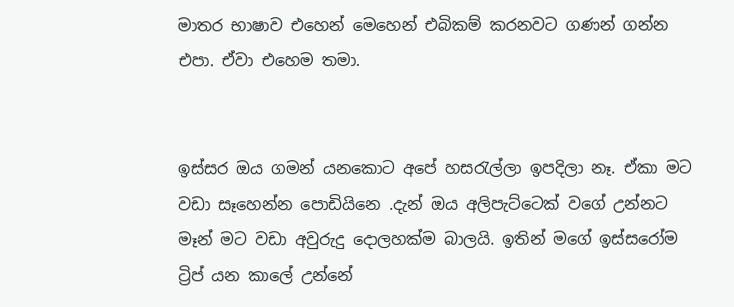මාතර භාෂාව එහෙන් මෙහෙන් එබිකම් කරනවට ගණන් ගන්න එපා. ඒවා එහෙම තමා.


ඉස්සර ඔය ගමන් යනකොට අපේ හසරැල්ලා ඉපදිලා නෑ. ඒකා මට වඩා සෑහෙන්න පොඩියිනෙ .දැන් ඔය අලිපැට්ටෙක් වගේ උන්නට මෑන් මට වඩා අවුරුදු දොලහක්ම බාලයි. ඉතින් මගේ ඉස්සරෝම ට්‍රිප් යන කාලේ උන්නේ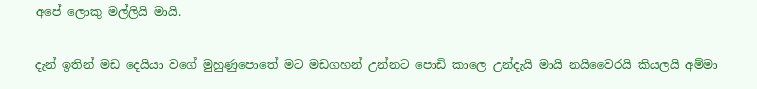අපේ ලොකු මල්ලියි මායි.

දැන් ඉතින් මඩ දෙයියා වගේ මුහුණුපොතේ මට මඩගහන් උන්නට පොඩි කාලෙ උන්දැයි මායි නයිවෛරයි කියලයි අම්මා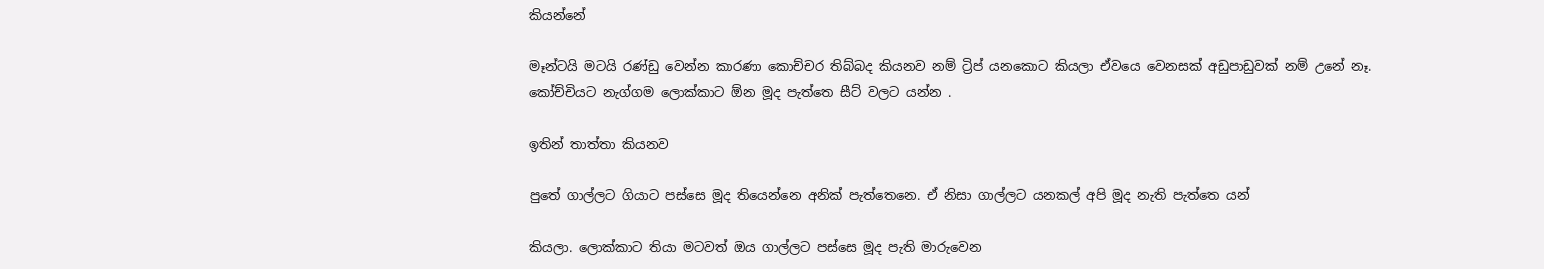කියන්නේ

මෑන්ටයි මටයි රණ්ඩු වෙන්න කාරණා කොච්චර තිබ්බද කියනව නම් ට්‍රිප් යනකොට කියලා ඒවයෙ වෙනසක් අඩුපාඩුවක් නම් උනේ නෑ. කෝච්චියට නැග්ගම ලොක්කාට ඕන මූද පැත්තෙ සීට් වලට යන්න .

ඉතින් තාත්තා කියනව

පුතේ ගාල්ලට ගියාට පස්සෙ මූද තියෙන්නෙ අනික් පැත්තෙනෙ. ඒ නිසා ගාල්ලට යනකල් අපි මූද නැති පැත්තෙ යන්

කියලා. ලොක්කාට තියා මටවත් ඔය ගාල්ලට පස්සෙ මූද පැති මාරුවෙන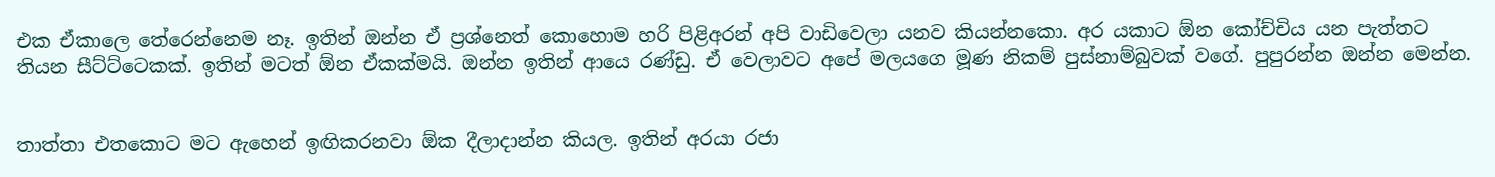එක ඒකාලෙ තේරෙන්නෙම නෑ. ඉතින් ඔන්න ඒ ප්‍රශ්නෙත් කොහොම හරි පිළිඅරන් අපි වාඩිවෙලා යනව කියන්නකො. අර යකාට ඕන කෝච්චිය යන පැත්තට තියන සීට්ට්ටෙකක්. ඉතින් මටත් ඕන ඒකක්මයි. ඔන්න ඉතින් ආයෙ රණ්ඩු. ඒ වෙලාවට අපේ මලයගෙ මූණ නිකම් පුස්නාම්බුවක් වගේ. පුපුරන්න ඔන්න මෙන්න.


තාත්තා එතකොට මට ඇහෙන් ඉඟිකරනවා ඕක දීලාදාන්න කියල. ඉතින් අරයා රජා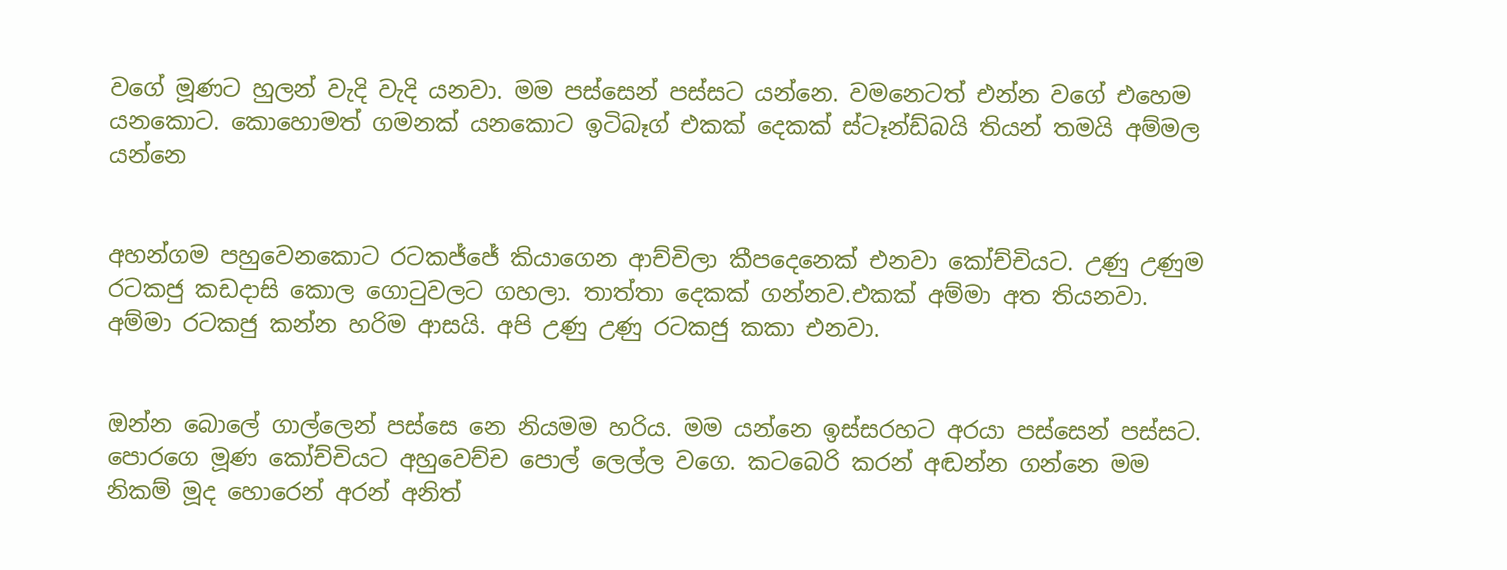වගේ මූණට හුලන් වැදි වැදි යනවා. මම පස්සෙන් පස්සට යන්නෙ. වමනෙටත් එන්න වගේ එහෙම යනකොට. කොහොමත් ගමනක් යනකොට ඉටිබෑග් එකක් දෙකක් ස්ටෑන්ඩ්බයි තියන් තමයි අම්මල යන්නෙ


අහන්ගම පහුවෙනකොට රටකජ්ජේ කියාගෙන ආච්චිලා කීපදෙනෙක් එනවා කෝච්චියට. උණු උණුම රටකජු කඩදාසි කොල ගොටුවලට ගහලා. තාත්තා දෙකක් ගන්නව.එකක් අම්මා අත තියනවා. අම්මා රටකජු කන්න හරිම ආසයි. අපි උණු උණු රටකජු කකා එනවා.


ඔන්න බොලේ ගාල්ලෙන් පස්සෙ නෙ නියමම හරිය. මම යන්නෙ ඉස්සරහට අරයා පස්සෙන් පස්සට. පොරගෙ මූණ කෝච්චියට අහුවෙච්ච පොල් ලෙල්ල වගෙ. කටබෙරි කරන් අඬන්න ගන්නෙ මම නිකම් මූද හොරෙන් අරන් අනිත්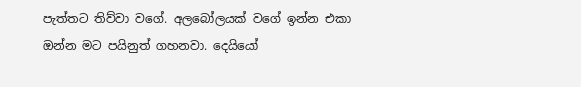පැත්තට තිව්වා වගේ. අලබෝලයක් වගේ ඉන්න එකා ඔන්න මට පයිනුත් ගහනවා. දෙයියෝ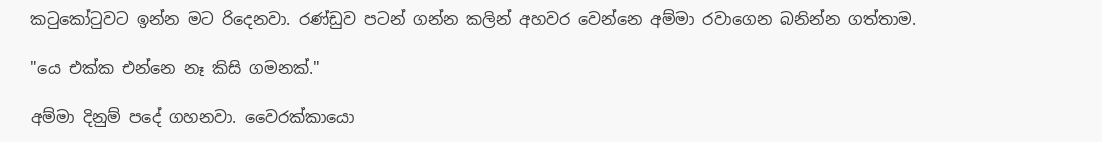කටුකෝටුවට ඉන්න මට රිදෙනවා. රණ්ඩුව පටන් ගන්න කලින් අහවර වෙන්නෙ අම්මා රවාගෙන බනින්න ගත්තාම.

"යෙ එක්ක එන්නෙ නෑ කිසි ගමනක්."

අම්මා දිනුම් පදේ ගහනවා. වෛරක්කායො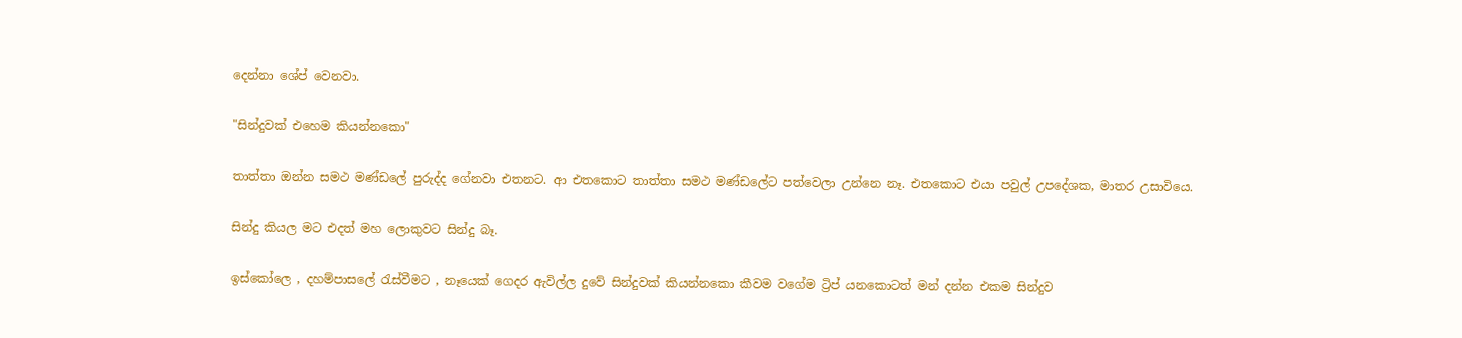දෙන්නා ශේප් වෙනවා.

"සින්දුවක් එහෙම කියන්නකො"

තාත්තා ඔන්න සමථ මණ්ඩලේ පුරුද්ද ගේනවා එතනට. ආ එතකොට තාත්තා සමථ මණ්ඩලේට පත්වෙලා උන්නෙ නෑ. එතකොට එයා පවුල් උපදේශක, මාතර උසාවියෙ.

සින්දු කියල මට එදත් මහ ලොකුවට සින්දු බෑ.

ඉස්කෝලෙ , දහම්පාසලේ රැස්වීමට , නෑයෙක් ගෙදර ඇවිල්ල දුවේ සින්දුවක් කියන්නකො කීවම වගේම ට්‍රිප් යනකොටත් මන් දන්න එකම සින්දුව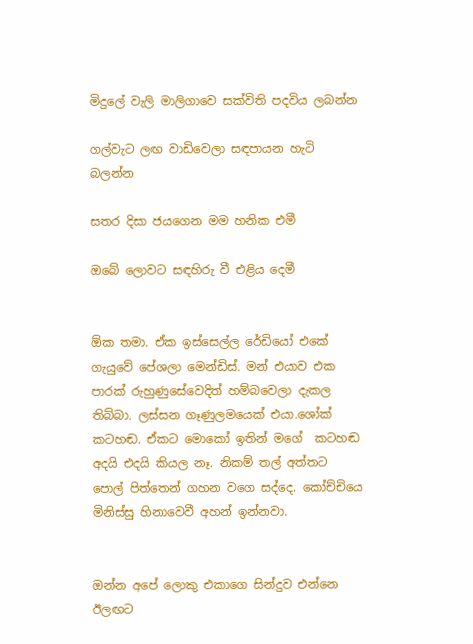මිදුලේ වැලි මාලිගාවෙ සක්විති පදවිය ලබන්න

ගල්වැට ලඟ වාඩිවෙලා සඳපායන හැටි බලන්න

සතර දිසා ජයගෙන මම හනික එමී

ඔබේ ලොවට සඳහිරු වී එළිය දෙමී


ඕක තමා. ඒක ඉස්සෙල්ල රේඩියෝ එකේ ගැයුවේ පේශලා මෙන්ඩිස්. මන් එයාව එක පාරක් රුහුණුසේවෙදිත් හම්බවෙලා දැකල තිබ්බා. ලස්සන ගෑණුලමයෙක් එයා.ශෝක් කටහඬ. ඒකට මොකෝ ඉතින් මගේ  කටහඬ අදයි එදයි කියල නෑ. නිකම් තල් අත්තට පොල් පිත්තෙන් ගහන වගෙ සද්දෙ. කෝච්චියෙ මිනිස්සු හිනාවෙවී අහන් ඉන්නවා.


ඔන්න අපේ ලොකු එකාගෙ සින්දුව එන්නෙ ඊලඟට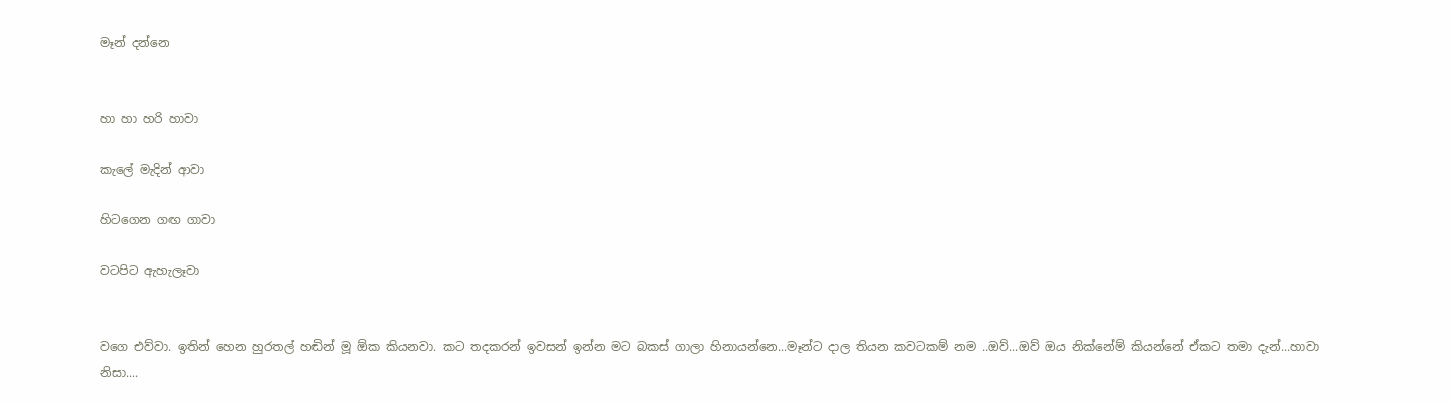මෑන් දන්නෙ


හා හා හරි හාවා

කැලේ මැදින් ආවා

හිටගෙන ගඟ ගාවා

වටපිට ඇහැලෑවා


වගෙ එව්වා. ඉතින් හෙන හුරතල් හඬින් මූ ඕක කියනවා. කට තදකරන් ඉවසන් ඉන්න මට බකස් ගාලා හිනායන්නෙ...මෑන්ට දාල තියන කවටකම් නම ..ඔව්...ඔව් ඔය නික්නේම් කියන්නේ ඒකට තමා දැන්...හාවා නිසා....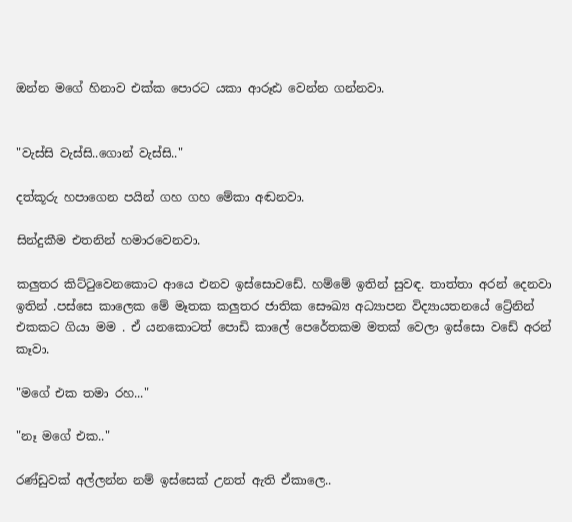ඔන්න මගේ හිනාව එක්ක පොරට යකා ආරූඪ වෙන්න ගන්නවා.


"වැස්සි වැස්සි..ගොන් වැස්සි.."

දත්කූරු හපාගෙන පයින් ගහ ගහ මේකා අඬනවා.

සින්දුකීම එතනින් හමාරවෙනවා.

කලුතර කිට්ටුවෙනකොට ආයෙ එනව ඉස්සොවඩේ. හම්මේ ඉතින් සුවඳ. තාත්තා අරන් දෙනවා ඉතින් .පස්සෙ කාලෙක මේ මෑතක කලුතර ජාතික සෞඛ්‍ය අධ්‍යාපන විද්‍යායතනයේ ට්‍රේනින් එකකට ගියා මම . ඒ යනකොටත් පොඩි කාලේ පෙරේතකම මතක් වෙලා ඉස්සො වඩේ අරන් කෑවා.

"මගේ එක තමා රහ..."

"නෑ මගේ එක.."

රණ්ඩුවක් අල්ලන්න නම් ඉස්සෙක් උනත් ඇති ඒකාලෙ..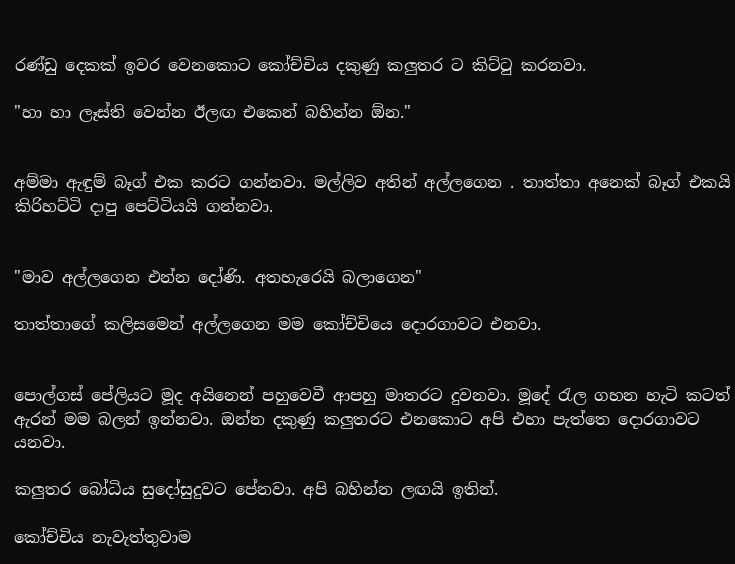රණ්ඩු දෙකක් ඉවර වෙනකොට කෝච්චිය දකුණු කලුතර ට කිට්ටු කරනවා.

"හා හා ලෑස්ති වෙන්න ඊලඟ එකෙන් බහින්න ඕන."


අම්මා ඇඳුම් බෑග් එක කරට ගන්නවා. මල්ලිව අතින් අල්ලගෙන . තාත්තා අනෙක් බෑග් එකයි කිරිහට්ටි දාපු පෙට්ටියයි ගන්නවා.


"මාව අල්ලගෙන එන්න දෝණි. අතහැරෙයි බලාගෙන"

තාත්තාගේ කලිසමෙන් අල්ලගෙන මම කෝච්චියෙ දොරගාවට එනවා.


පොල්ගස් පේලියට මූද අයිනෙන් පහුවෙවී ආපහු මාතරට දුවනවා. මූදේ රැල ගහන හැටි කටත් ඇරන් මම බලන් ඉන්නවා. ඔන්න දකුණු කලුතරට එනකොට අපි එහා පැත්තෙ දොරගාවට යනවා.

කලුතර බෝධිය සුදෝසුදුවට පේනවා. අපි බහින්න ලඟයි ඉතින්.

කෝච්චිය නැවැත්තුවාම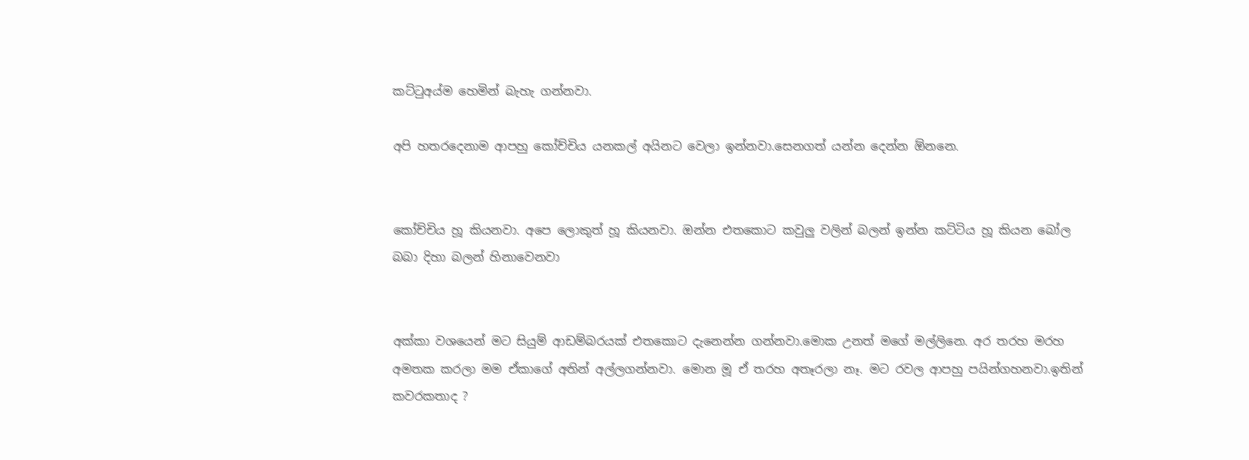කට්ටුඅය්ම හෙමින් බැහැ ගන්නවා.

අපි හතරදෙනාම ආපහු කෝච්චිය යනකල් අයිනට වෙලා ඉන්නවා.සෙනගත් යන්න දෙන්න ඕනනෙ.


කෝච්චිය හූ කියනවා. අපෙ ලොකුත් හූ කියනවා. ඔන්න එතකොට කවුලු වලින් බලන් ඉන්න කට්ටිය හූ කියන බෝල බබා දිහා බලන් හිනාවෙනවා


අක්කා වශයෙන් මට සියුම් ආඩම්බරයක් එතකොට දැනෙන්න ගන්නවා.මොක උනත් මගේ මල්ලිනෙ. අර තරහ මරහ අමතක කරලා මම ඒකාගේ අතින් අල්ලගන්නවා. මොන මූ ඒ තරහ අතෑරලා නෑ. මට රවල ආපහු පයින්ගහනවා.ඉතින් කවරකතාද ?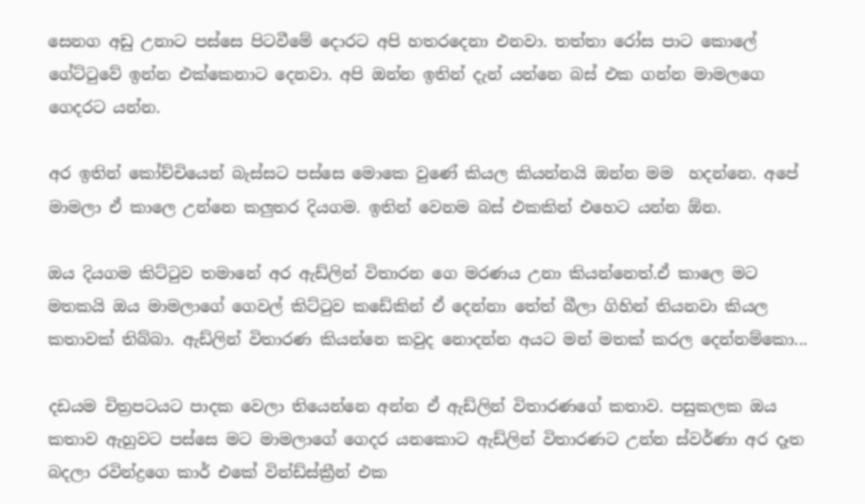සෙනග අඩු උනාට පස්සෙ පිටවීමේ දොරට අපි හතරදෙනා එනවා. තත්තා රෝස පාට කොලේ ගේට්ටුවේ ඉන්න එක්කෙනාට දෙනවා. අපි ඔන්න ඉතින් දැන් යන්නෙ බස් එක ගන්න මාමලගෙ ගෙදරට යන්න.

අර ඉතින් කෝච්චියෙන් බැස්සට පස්සෙ මොකෙ වුණේ කියල කියන්නයි ඔන්න මම  හදන්නෙ. අපේ මාමලා ඒ කාලෙ උන්නෙ කලුතර දියගම. ඉතින් වෙනම බස් එකකින් එහෙට යන්න ඕන.

ඔය දියගම කිට්ටුව තමානේ අර ඇඩ්ලින් විතාරන ගෙ මරණය උනා කියන්නෙත්.ඒ කාලෙ මට මතකයි ඔය මාමලාගේ ගෙවල් කිට්ටුව කඩේකින් ඒ දෙන්නා තේත් බීලා ගිහින් තියනවා කියල කතාවක් තිබ්බා. ඇඩ්ලින් විතාරණ කියන්නෙ කවුද නොදන්න අයට මන් මතක් කරල දෙන්නම්කො...

දඩයම චිත්‍රපටයට පාදක වෙලා තියෙන්නෙ අන්න ඒ ඇඩ්ලින් විතාරණගේ කතාව. පසුකලක ඔය කතාව ඇහුවට පස්සෙ මට මාමලාගේ ගෙදර යනකොට ඇඩ්ලින් විතාරණට උන්න ස්වර්ණා අර දෑත බදලා රවින්ද්‍රගෙ කාර් එකේ වින්ඩ්ස්ක්‍රීන් එක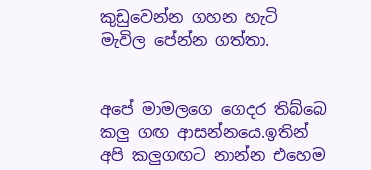කුඩුවෙන්න ගහන හැටි මැවිල පේන්න ගත්තා.


අපේ මාමලගෙ ගෙදර තිබ්බෙ කලු ගඟ ආසන්නයෙ.ඉතින් අපි කලුගඟට නාන්න එහෙම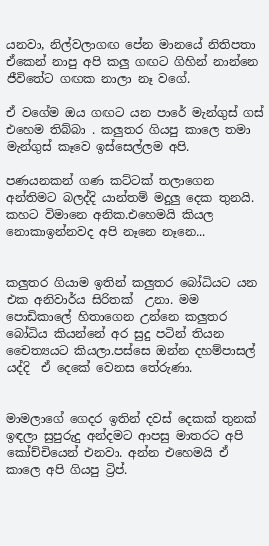යනවා, නිල්වලාගඟ පේන මානයේ නිතිපතා ඒකෙන් නාපු අපි කලු ගඟට ගිහින් නාන්නෙ ජීවිතේට ගඟක නාලා නෑ වගේ.

ඒ වගේම ඔය ගඟට යන පාරේ මැන්ගුස් ගස් එහෙම තිබ්බා . කලුතර ගියපු කාලෙ තමා මැන්ගුස් කෑවෙ ඉස්සෙල්ලම අපි.

පණයනකන් ගණ කට්ටක් තලාගෙන අන්තිමට බලද්දි යාන්තම් මදුලු දෙක තුනයි. කහට විමානෙ අනික.එහෙමයි කියල නොකාඉන්නවද අපි නෑනෙ නෑනෙ...


කලුතර ගියාම ඉතින් කලුතර බෝධියට යන එක අනිවාර්ය සිරිතක්  උනා. මම පොඩිකාලේ හිතාගෙන උන්නෙ කලුතර බෝධිය කියන්නේ අර සුදු පටින් තියන චෛත්‍යයට කියලා.පස්සෙ ඔන්න දහම්පාසල් යද්දි  ඒ දෙකේ වෙනස තේරුණා.


මාමලාගේ ගෙදර ඉතින් දවස් දෙකක් තුනක් ඉඳලා සුපුරුදු අන්දමට ආපසු මාතරට අපි කෝච්චියෙන් එනවා. අන්න එහෙමයි ඒ කාලෙ අපි ගියපු ට්‍රිප්.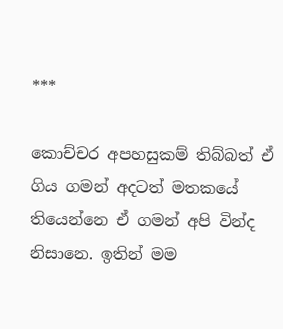***

කොච්චර අපහසුකම් තිබ්බත් ඒ ගිය ගමන් අදටත් මතකයේ තියෙන්නෙ ඒ ගමන් අපි වින්ද නිසානෙ. ඉතින් මම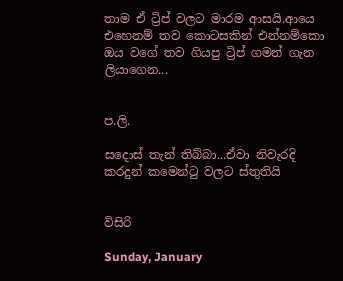තාම ඒ ට්‍රිප් වලට මාරම ආසයි.ආයෙ එහෙනම් තව කොටසකින් එන්නම්කො ඔය වගේ තව ගියපු ට්‍රිප් ගමන් ගැන ලියාගෙන...


ප.ලි.

සදොස් තැන් තිබ්බා...ඒවා නිවැරදි කරදුන් කමෙන්ටු වලට ස්තුතියි


විසිරි

Sunday, January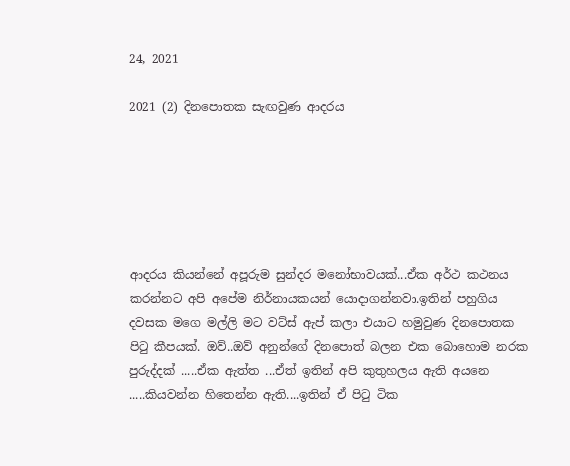24, 2021

2021 (2) දිනපොතක සැඟවුණ ආදරය






ආදරය කියන්නේ අපූරුම සුන්දර මනෝභාවයක්...ඒක අර්ථ කථනය කරන්නට අපි අපේම නිර්නායකයන් යොදාගන්නවා.ඉතින් පහුගිය දවසක මගෙ මල්ලි මට වට්ස් ඇප් කලා එයාට හමුවුණ දිනපොතක පිටු කීපයක්. ඔව්..ඔව් අනුන්ගේ දිනපොත් බලන එක බොහොම නරක පුරුද්දක් .....ඒක ඇත්ත ...ඒත් ඉතින් අපි කුතුහලය ඇති අයනෙ .....කියවන්න හිතෙන්න ඇති....ඉතින් ඒ පිටු ටික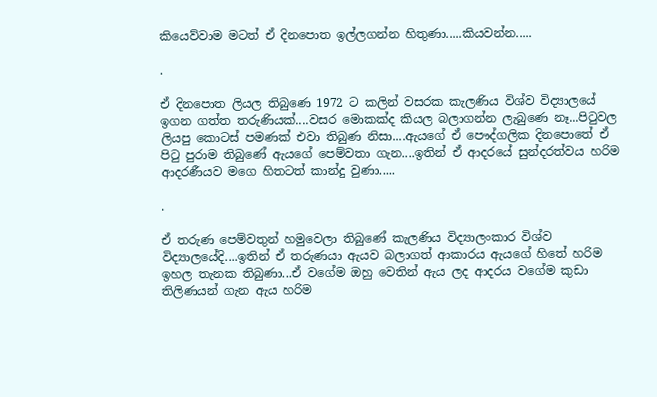කියෙව්වාම මටත් ඒ දිනපොත ඉල්ලගන්න හිතුණා.....කියවන්න.....

.

ඒ දිනපොත ලියල තිබුණෙ 1972 ට කලින් වසරක කැලණිය විශ්ව විද්‍යාලයේ ඉගන ගත්ත තරුණියක්....වසර මොකක්ද කියල බලාගන්න ලැබුණෙ නෑ...පිටුවල ලියපු කොටස් පමණක් එවා තිබුණ නිසා....ඇයගේ ඒ පෞද්ගලික දිනපොතේ ඒ පිටු පුරාම තිබුණේ ඇයගේ පෙම්වතා ගැන....ඉතින් ඒ ආදරයේ සුන්දරත්වය හරිම ආදරණීයව මගෙ හිතටත් කාන්දු වුණා.....

.

ඒ තරුණ පෙම්වතුන් හමුවෙලා තිබුණේ කැලණිය විද්‍යාලංකාර විශ්ව විද්‍යාලයේදි....ඉතින් ඒ තරුණයා ඇයව බලාගත් ආකාරය ඇයගේ හිතේ හරිම ඉහල තැනක තිබුණා...ඒ වගේම ඔහු වෙතින් ඇය ලද ආදරය වගේම කුඩා තිලිණයන් ගැන ඇය හරිම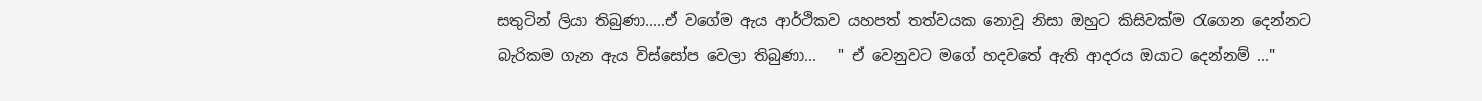සතුටින් ලියා තිබුණා.....ඒ වගේම ඇය ආර්ථිකව යහපත් තත්වයක නොවූ නිසා ඔහුට කිසිවක්ම රැගෙන දෙන්නට බැරිකම ගැන ඇය විස්සෝප වෙලා තිබුණා...   " ඒ වෙනුවට මගේ හදවතේ ඇති ආදරය ඔයාට දෙන්නම් ..."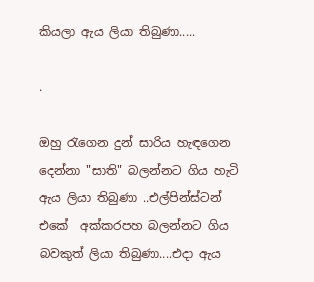කියලා ඇය ලියා තිබුණා.....

.

ඔහු රැගෙන දුන් සාරිය හැඳගෙන දෙන්නා "සාති" බලන්නට ගිය හැටි ඇය ලියා තිබුණා ..එල්පින්ස්ටන් එකේ  අක්කරපහ බලන්නට ගිය බවකුත් ලියා තිබුණා....එදා ඇය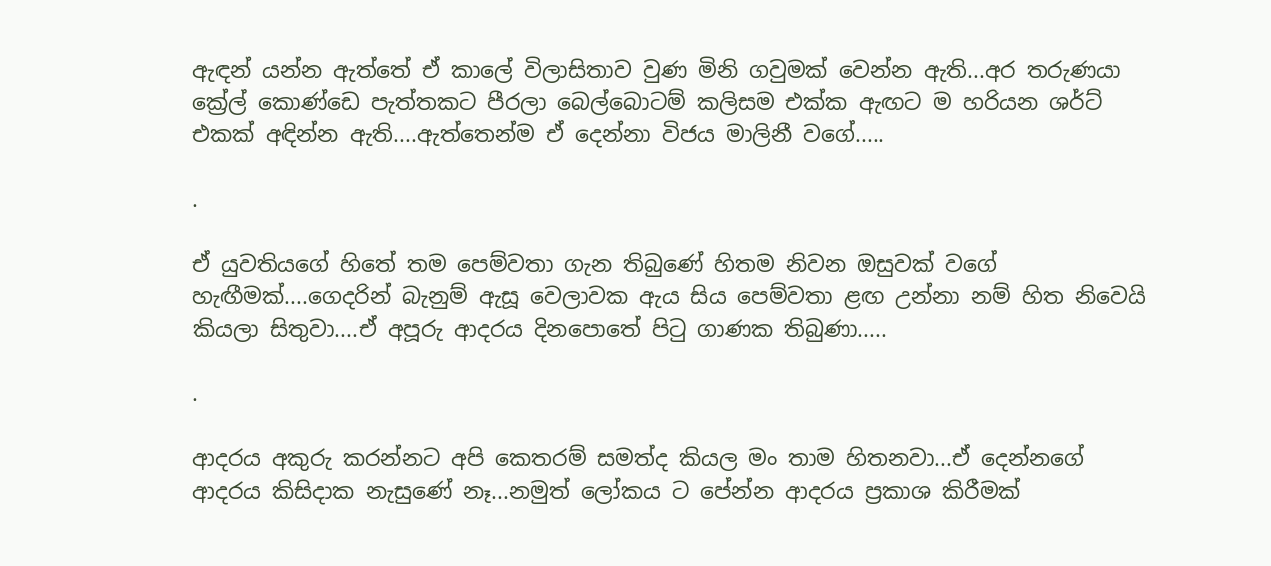ඇඳන් යන්න ඇත්තේ ඒ කාලේ විලාසිතාව වුණ මිනි ගවුමක් වෙන්න ඇති...අර තරුණයා ක්‍රේල් කොණ්ඩෙ පැත්තකට පීරලා බෙල්බොටම් කලිසම එක්ක ඇඟට ම හරියන ශර්ට් එකක් අඳින්න ඇති....ඇත්තෙන්ම ඒ දෙන්නා විජය මාලිනී වගේ.....

.

ඒ යුවතියගේ හිතේ තම පෙම්වතා ගැන තිබුණේ හිතම නිවන ඔසුවක් වගේ හැඟීමක්....ගෙදරින් බැනුම් ඇසූ වෙලාවක ඇය සිය පෙම්වතා ළඟ උන්නා නම් හිත නිවෙයි කියලා සිතුවා....ඒ අපූරු ආදරය දිනපොතේ පිටු ගාණක තිබුණා.....

.

ආදරය අකුරු කරන්නට අපි කෙතරම් සමත්ද කියල මං තාම හිතනවා...ඒ දෙන්නගේ ආදරය කිසිදාක නැසුණේ නෑ...නමුත් ලෝකය ට පේන්න ආදරය ප්‍රකාශ කිරීමක්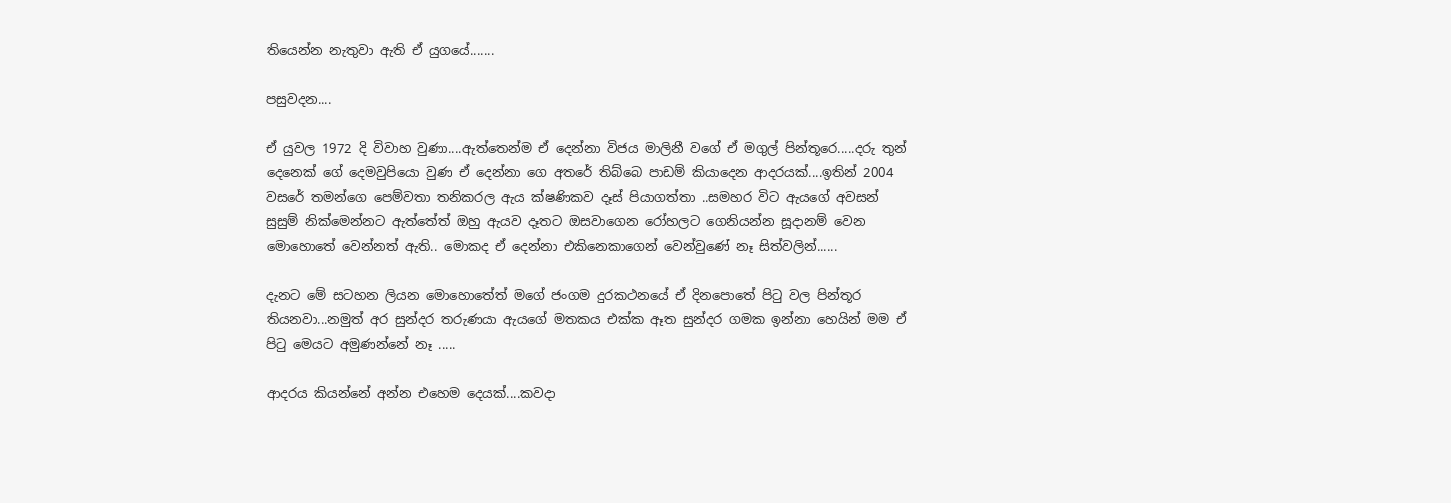තියෙන්න නැතුවා ඇති ඒ ‍යුගයේ.......

පසුවදන....

ඒ යුවල 1972 දි විවාහ වුණා....ඇත්තෙන්ම ඒ දෙන්නා විජය මාලිනී වගේ ඒ මගුල් පින්තූරෙ.....දරු තුන් දෙනෙක් ගේ දෙමවුපියො වුණ ඒ දෙන්නා ගෙ අතරේ තිබ්බෙ පාඩම් කියාදෙන ආදරයක්....ඉතින් 2004 වසරේ තමන්ගෙ පෙම්වතා තනිකරල ඇය ක්ෂණිකව දෑස් පියාගත්තා ..සමහර විට ඇයගේ අවසන් සුසුම් නික්මෙන්නට ඇත්තේත් ඔහු ඇයව දෑතට ඔසවාගෙන රෝහලට ගෙනියන්න සූදානම් වෙන මොහොතේ වෙන්නත් ඇති.. මොකද ඒ දෙන්නා එකිනෙකාගෙන් වෙන්වුණේ නෑ සිත්වලින්......

දැනට මේ සටහන ලියන මොහොතේත් මගේ ජංගම දුරකථනයේ ඒ දිනපොතේ පිටු වල පින්තූර තියනවා...නමුත් අර සුන්දර තරුණයා ඇයගේ මතකය එක්ක ඈත සුන්දර ගමක ඉන්නා හෙයින් මම ඒ පිටු මෙයට අමුණන්නේ නෑ .....

ආදරය කියන්නේ අන්න එහෙම දෙයක්....කවදා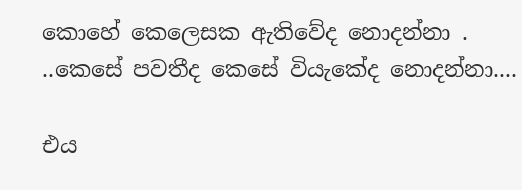කොහේ කෙලෙසක ඇතිවේද නොදන්නා . ..කෙසේ පවතීද කෙසේ වියැකේද නොදන්නා....

එය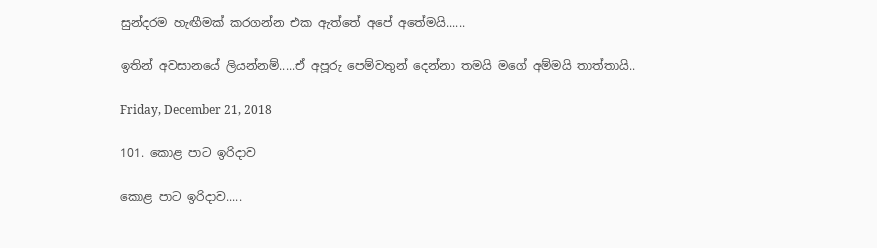සුන්දරම හැඟීමක් කරගන්න එක ඇත්තේ අපේ අතේමයි......

ඉතින් අවසානයේ ලියන්නම්.....ඒ අපූරු පෙම්වතුන් දෙන්නා තමයි මගේ අම්මයි තාත්තායි..

Friday, December 21, 2018

101. කොළ පාට ඉරිදාව

කොළ පාට ඉරිදාව.....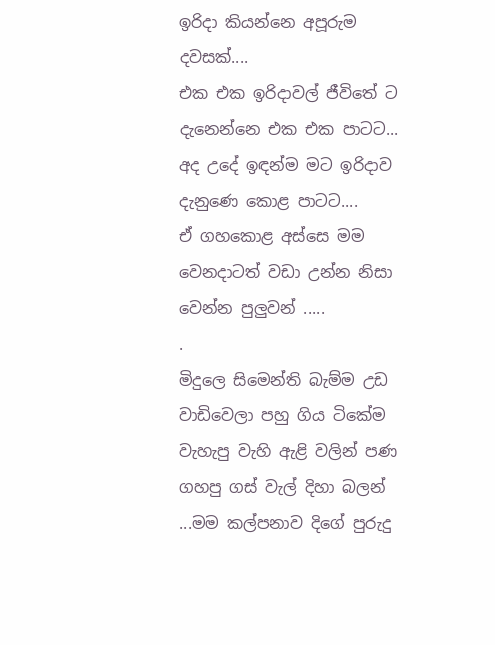ඉරිදා කියන්නෙ අපූරුම දවසක්....
එක එක ඉරිදාවල් ජීවිතේ ට දැනෙන්නෙ එක එක පාටට...
අද උදේ ඉඳන්ම මට ඉරිදාව දැනුණෙ කොළ පාටට....
ඒ ගහකොළ අස්සෙ මම වෙනදාටත් වඩා උන්න නිසා වෙන්න පුලුවන් .....
.
මිදුලෙ සිමෙන්ති බැම්ම උඩ වාඩිවෙලා පහු ගිය ටිකේම වැහැපු වැහි ඇළි වලින් පණ ගහපු ගස් වැල් දිහා බලන් ...මම කල්පනාව දිගේ පුරුදු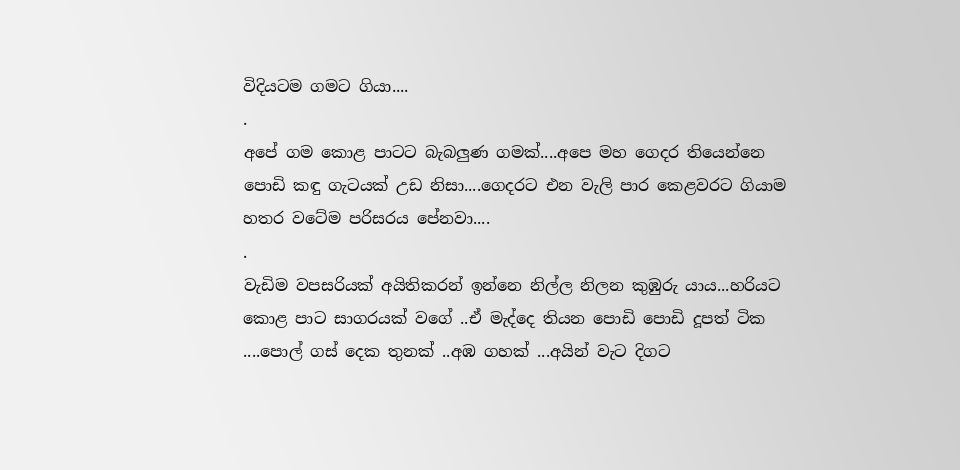විදියටම ගමට ගියා....
.
අපේ ගම කොළ පාටට බැබලුණ ගමක්....අපෙ මහ ගෙදර තියෙන්නෙ පොඩි කඳු ගැටයක් උඩ නිසා....ගෙදරට එන වැලි පාර කෙළවරට ගියාම හතර වටේම පරිසරය පේනවා....
.
වැඩිම වපසරියක් අයිතිකරන් ඉන්නෙ නිල්ල නිලන කුඹුරු යාය...හරියට කොළ පාට සාගරයක් වගේ ..ඒ මැද්දෙ තියන පොඩි පොඩි දූපත් ටික ....පොල් ගස් දෙක තුනක් ..අඹ ගහක් ...අයින් වැට දිගට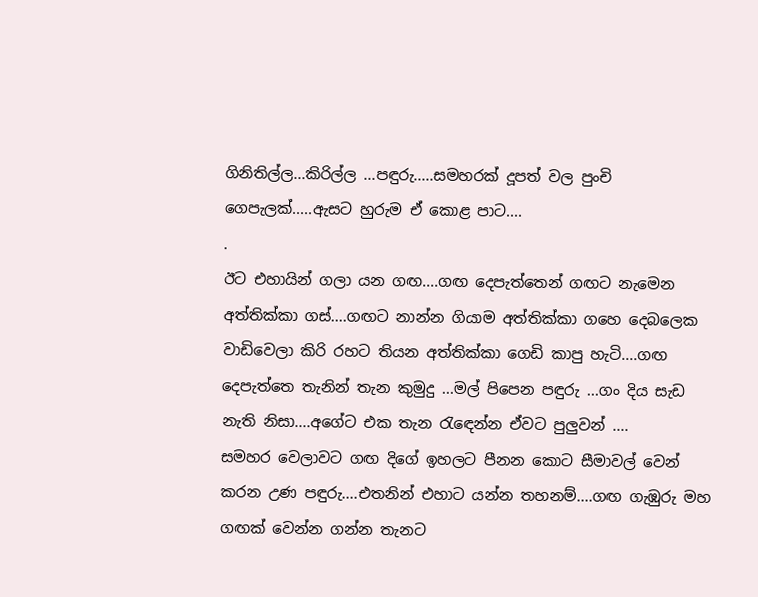ගිනිතිල්ල...කිරිල්ල ...පඳුරු.....සමහරක් දූපත් වල පුංචි ගෙපැලක්.....ඇසට හුරුම ඒ කොළ පාට....
.
ඊට එහායින් ගලා යන ගඟ....ගඟ දෙපැත්තෙන් ගඟට නැමෙන අත්තික්කා ගස්....ගඟට නාන්න ගියාම අත්තික්කා ගහෙ දෙබලෙක වාඩිවෙලා කිරි රහට තියන අත්තික්කා ගෙඩි කාපු හැටි....ගඟ දෙපැත්තෙ තැනින් තැන කුමුදු ...මල් පිපෙන පඳුරු ...ගං දිය සැඩ නැති නිසා....අගේට එක තැන රැඳෙන්න ඒවට පුලුවන් ....
සමහර වෙලාවට ගඟ දිගේ ඉහලට පීනන කොට සීමාවල් වෙන් කරන උණ පඳුරු....එතනින් එහාට යන්න තහනම්....ගඟ ගැඹුරු මහ ගඟක් වෙන්න ගන්න තැනට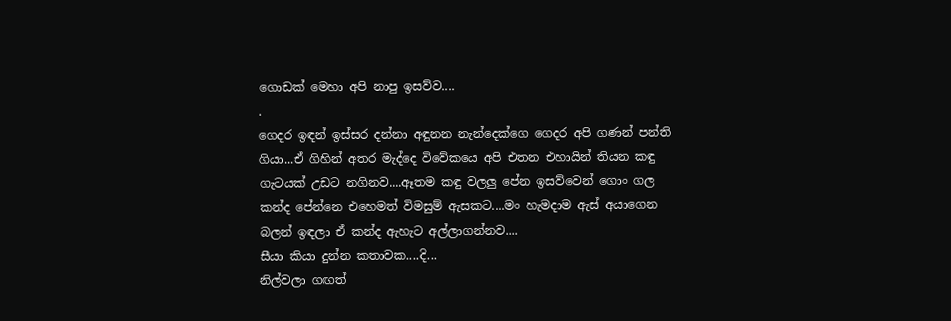ගොඩක් මෙහා අපි නාපු ඉසව්ව....
.
ගෙදර ඉඳන් ඉස්සර දන්නා අඳුනන නැන්දෙක්ගෙ ගෙදර අපි ගණන් පන්ති ගියා...ඒ ගිහින් අතර මැද්දෙ විවේකයෙ අපි එතන එහායින් තියන කඳු ගැටයක් උඩට නගිනව....ඈතම කඳු වලලු පේන ඉසව්වෙන් ගොං ගල කන්ද පේන්නෙ එහෙමත් විමසුම් ඇසකට....මං හැමදාම ඇස් අයාගෙන බලන් ඉඳලා ඒ කන්ද ඇහැට අල්ලාගන්නව....
සීයා කියා දුන්න කතාවක....දි...
නිල්වලා ගඟත්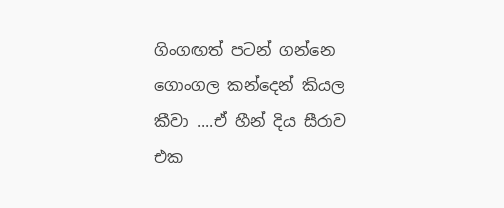ගිංගඟත් පටන් ගන්නෙ ගොංගල කන්දෙන් කියල කීවා ....ඒ හීන් දිය සීරාව එක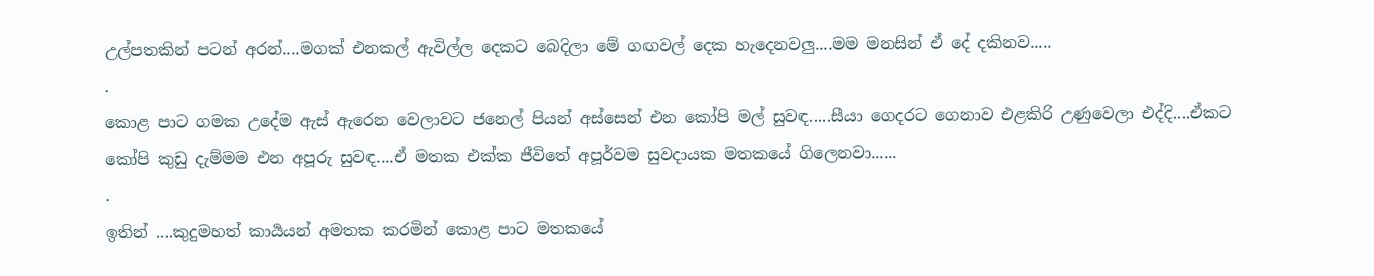උල්පතකින් පටන් අරන්....මගක් එනකල් ඇවිල්ල දෙකට බෙදිලා මේ ගඟවල් දෙක හැදෙනවලු....මම මනසින් ඒ දේ දකිනව.....
.
කොළ පාට ගමක උදේම ඇස් ඇරෙන වෙලාවට ජනෙල් පියන් අස්සෙන් එන කෝපි මල් සුවඳ.....සීයා ගෙදරට ගෙනාව එළකිරි උණුවෙලා එද්දි....ඒකට කෝපි කුඩු දැම්මම එන අපූරු සුවඳ....ඒ මතක එක්ක ජීවිතේ අපූර්වම සුවදායක මතකයේ ගිලෙනවා......
.
ඉතින් ....කුදුමහත් කාර්‍යයන් අමතක කරමින් කොළ පාට මතකයේ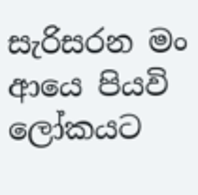සැරිසරන මං ආයෙ පියවි ලෝකයට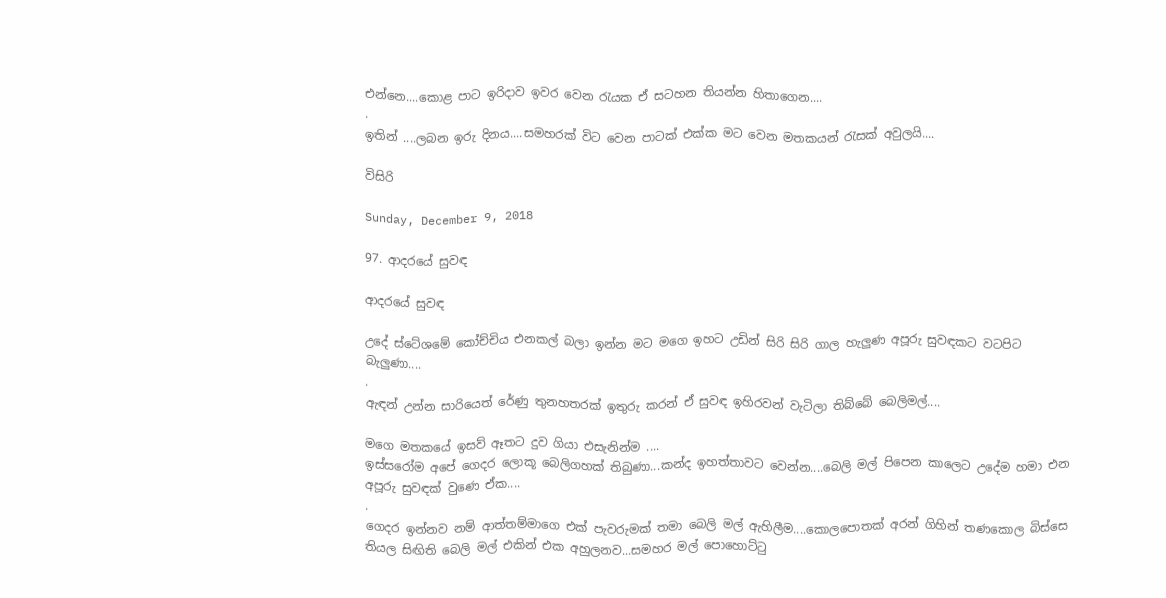එන්නෙ....කොළ පාට ඉරිදාව ඉවර වෙන රැයක ඒ සටහන තියන්න හිතාගෙන....
.
ඉතින් ....ලබන ඉරු දිනය....සමහරක් විට වෙන පාටක් එක්ක මට වෙන මතකයන් රැසක් අවුලයි....

විසිරි

Sunday, December 9, 2018

97. ආදරයේ සුවඳ

ආදරයේ සුවඳ

උදේ ස්ටේශමේ කෝච්චිය එනකල් බලා ඉන්න මට මගෙ ඉහට උඩින් සිරි සිරි ගාල හැලුණ අපූරු සුවඳකට වටපිට බැලුණා....
.
ඇඳන් උන්න සාරියෙත් රේණු තුනහතරක් ඉතුරු කරන් ඒ සුවඳ ඉහිරවන් වැටිලා තිබ්බේ බෙලිමල්....

මගෙ මතකයේ ඉසව් ඈතට දුව ගියා එසැනින්ම ....
ඉස්සරෝම අපේ ගෙදර ලොකූ බෙලිගහක් තිබුණා...කන්ද ඉහත්තාවට වෙන්න....බෙලි මල් පිපෙන කාලෙට උදේම හමා එන අපූරු සුවඳක් වුණෙ ඒක....
.
ගෙදර ඉන්නව නම් ආත්තම්මාගෙ එක් පැවරුමක් තමා බෙලි මල් ඇහිලීම....කොලපොතක් අරන් ගිහින් තණකොල බිස්සෙ තියල සිඟිති බෙලි මල් එකින් එක අහුලනව...සමහර මල් පොහොට්ටු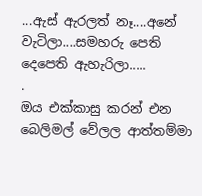...ඇස් ඇරලත් නෑ....අනේ වැටිලා....සමහරු පෙති දෙපෙති ඇහැරිලා.....
.
ඔය එක්කාසු කරන් එන බෙලිමල් වේලල ආත්තම්මා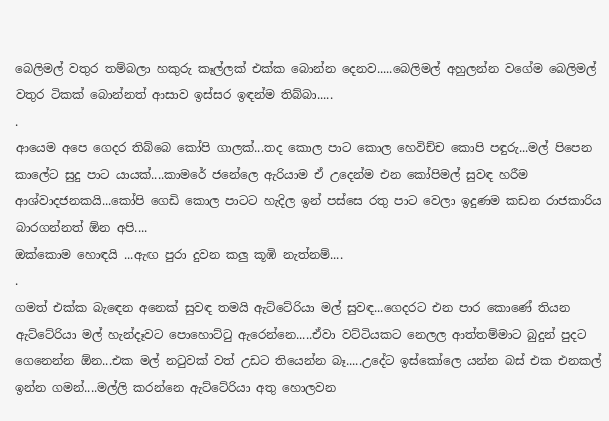බෙලිමල් වතුර තම්බලා හකුරු කෑල්ලක් එක්ක බොන්න දෙනව.....බෙලිමල් අහුලන්න වගේම බෙලිමල් වතුර ටිකක් බොන්නත් ආසාව ඉස්සර ඉඳන්ම තිබ්බා.....
.
ආයෙම අපෙ ගෙදර තිබ්බෙ කෝපි ගාලක්...තද කොල පාට කොල හෙවිච්ච කොපි පඳුරු...මල් පිපෙන කාලේට සුදු පාට යායක්....කාමරේ ජනේලෙ ඇරියාම ඒ උදෙන්ම එන කෝපිමල් සුවඳ හරීම ආශ්වාදජනකයි...කෝපි ගෙඩි කොල පාටට හැදිල ඉන් පස්සෙ රතු පාට වෙලා ඉදුණම කඩන රාජකාරිය බාරගන්නත් ඕන අපි....
ඔක්කොම හොඳයි ...ඇඟ පුරා දුවන කලු කූඹි නැත්නම්....
.
ගමත් එක්ක බැඳෙන අනෙක් සුවඳ තමයි ඇට්ටේරියා මල් සුවඳ...ගෙදරට එන පාර කොණේ තියන ඇට්ටේරියා මල් හැන්දෑවට පොහොට්ටු ඇරෙන්නෙ.....ඒවා වට්ටියකට නෙලල ආත්තම්මාට බුදුන් පුදට ගෙනෙන්න ඕන...එක මල් නටුවක් වත් උඩට තියෙන්න බෑ.....උදේට ඉස්කෝලෙ යන්න බස් එක එනකල් ඉන්න ගමන්....මල්ලි කරන්නෙ ඇට්ටේරියා අතු හොලවන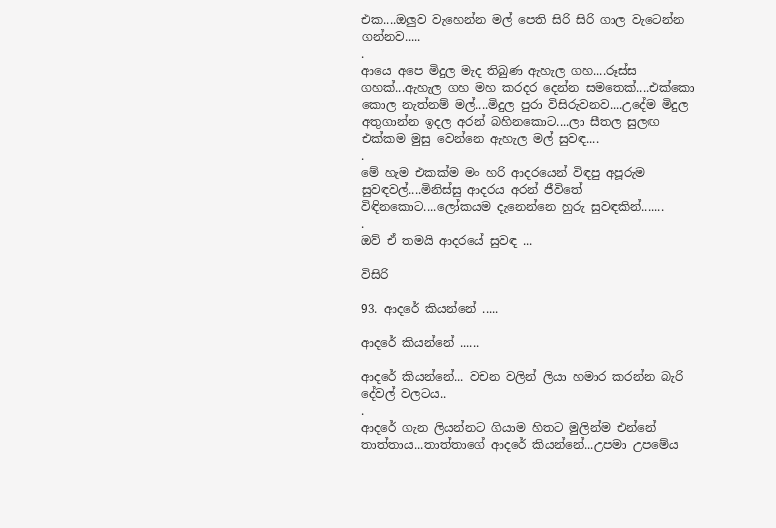එක....ඔලුව වැහෙන්න මල් පෙති සිරි සිරි ගාල වැටෙන්න ගන්නව.....
.
ආයෙ අපෙ මිදුල මැද තිබුණ ඇහැල ගහ....රූස්ස ගහක්...ඇහැල ගහ මහ කරදර දෙන්න සමතෙක්....එක්කො කොල නැත්නම් මල්....මිදුල පුරා විසිරුවනව....උදේම මිදුල අතුගාන්න ඉදල අරන් බහිනකොට....ලා සීතල සුලඟ එක්කම මුසු වෙන්නෙ ඇහැල මල් සුවඳ....
.
මේ හැම එකක්ම මං හරි ආදරයෙන් විඳපු අපූරුම සුවඳවල්....මිනිස්සු ආදරය අරන් ජීවිතේ විඳිනකොට....ලෝකයම දැනෙන්නෙ හුරු සුවඳකින්.......
.
ඔව් ඒ තමයි ආදරයේ සුවඳ ...

විසිරි

93. ආදරේ කියන්නේ .....

ආදරේ කියන්නේ ......

ආදරේ කියන්නේ... වචන වලින් ලියා හමාර කරන්න බැරි දේවල් වලටය..
.
ආදරේ ගැන ලියන්නට ගියාම හිතට මුලින්ම එන්නේ තාත්තාය...තාත්තාගේ ආදරේ කියන්නේ...උපමා උපමේය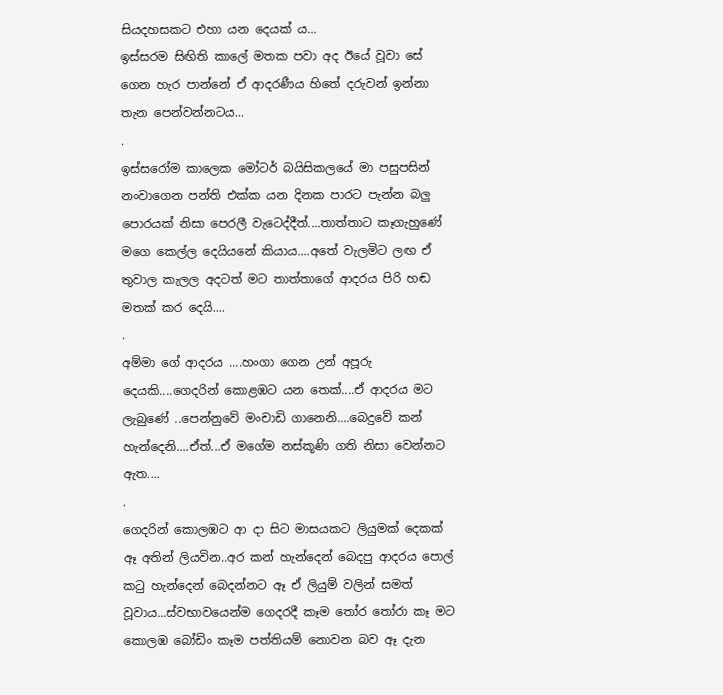සියදහසකට එහා යන දෙයක්‍ ය...
ඉස්සරම සිඟිති කාලේ මතක පවා අද ඊයේ වූවා සේ ගෙන හැර පාන්නේ ඒ ආදරණීය හිතේ දරුවන් ඉන්නා තැන පෙන්වන්නටය...
.
ඉස්සරෝම කාලෙක මෝටර් බයිසිකලයේ මා පසුපසින් නංවාගෙන පන්ති එක්ක යන දිනක පාරට පැන්න බලු පොරයක් නිසා පෙරලී වැටෙද්දීත්....තාත්තාට කෑගැහුණේ මගෙ කෙල්ල දෙයියනේ කියාය....අතේ වැලමිට ලඟ ඒ තුවාල කැලල අදටත් මට තාත්තාගේ ආදරය පිරි හඬ මතක් කර දෙයි....
.
අම්මා ගේ ආදරය ....හංගා ගෙන උන් අපූරු දෙයකි....ගෙදරින් කොළඹට යන තෙක්....ඒ ආදරය මට ලැබුණේ ..පෙන්නුවේ මංචාඩි ගානෙනි....බෙදුවේ කන් හැන්දෙනි....ඒත්...ඒ මගේම නස්කූණි ගති නිසා වෙන්නට ඇත....
.
ගෙදරින් කොලඹට ආ දා සිට මාසයකට ලියුමක් දෙකක් ඈ අතින් ලියවින..අර කන් හැන්දෙන් බෙදපු ආදරය පොල් කටු හැන්දෙන් බෙදන්නට ඈ ඒ ලියුම් වලින් සමත් වූවාය...ස්වභාවයෙන්ම ගෙදරදී කෑම තෝර තෝරා කෑ මට කොලඹ බෝඩිං කෑම පත්තියම් නොවන බව ඈ දැන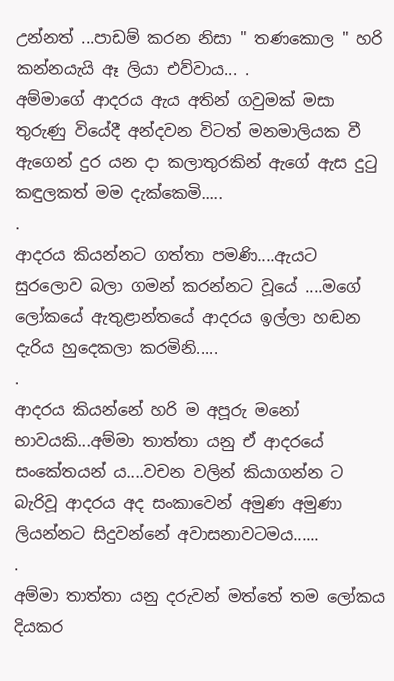උන්නත් ...පාඩම් කරන නිසා " තණකොල " හරි කන්නයැයි ඈ ලියා එව්වාය... .
අම්මාගේ ආදරය ඇය අතින් ගවුමක් මසා තුරුණු වියේදී අන්දවන විටත් මනමාලියක වී ඇගෙන් දුර යන දා කලාතුරකින් ඇගේ ඇස දුටු කඳුලකත් මම දැක්කෙමි.....
.
ආදරය කියන්නට ගත්තා පමණි....ඇයට සුරලොව බලා ගමන් කරන්නට වූයේ ....මගේ ලෝකයේ ඇතුළාන්තයේ ආදරය ඉල්ලා හඬන දැරිය හුදෙකලා කරමිනි.....
.
ආදරය කියන්නේ හරි ම අපූරු මනෝ භාවයකි...අම්මා තාත්තා යනු ඒ ආදරයේ සංකේතයන් ය....වචන වලින් කියාගන්න ට බැරිවූ ආදරය අද සංකාවෙන් අමුණ අමුණා ලියන්නට සිදුවන්නේ අවාසනාවටමය......
.
අම්මා තාත්තා යනු දරුවන් මත්තේ තම ලෝකය දියකර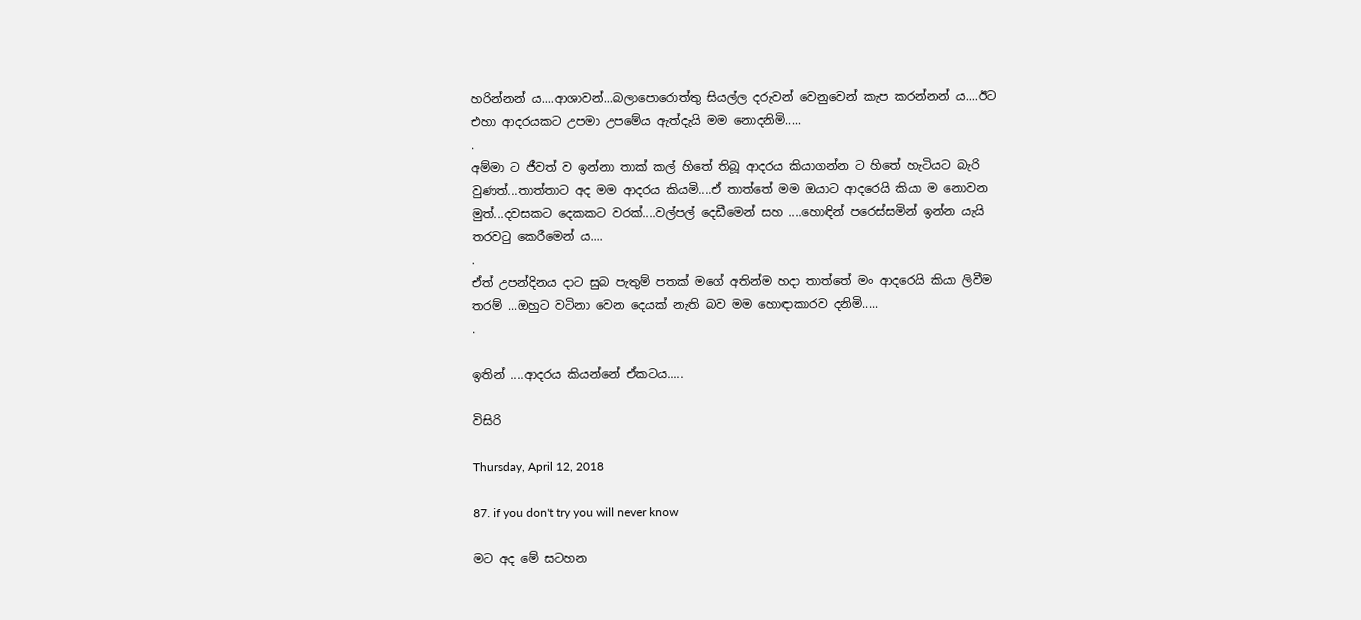හරින්නන්‍ ය....ආශාවන්...බලාපොරොත්තු සියල්ල දරුවන් වෙනුවෙන් කැප කරන්නන් ය....ඊට එහා ආදරයකට උපමා උපමේය ඇත්දැයි මම නොදනිමි.....
.
අම්මා ට ජීවත් ව ඉන්නා තාක් කල් හිතේ තිබූ ආදරය කියාගන්න ට හිතේ හැටියට බැරි වුණත්...තාත්තාට අද මම ආදරය කියමි....ඒ තාත්තේ මම ඔයාට ආදරෙයි කියා ම නොවන මුත්...දවසකට දෙකකට වරක්....වල්පල් දෙඩීමෙන් සහ ....හොඳින් පරෙස්සමින් ඉන්න යැයි තරවටු කෙරීමෙන්‍ ය....
.
ඒත් උපන්දිනය දාට සුබ පැතුම් පතක් මගේ අතින්ම හදා තාත්තේ මං ආදරෙයි කියා ලිවීම තරම් ...ඔහුට වටිනා වෙන දෙයක් නැති බව මම හොඳාකාරව දනිමි.....
.

ඉතින් ....ආදරය කියන්නේ ඒකටය.....

විසිරි

Thursday, April 12, 2018

87. if you don't try you will never know

මට අද මේ සටහන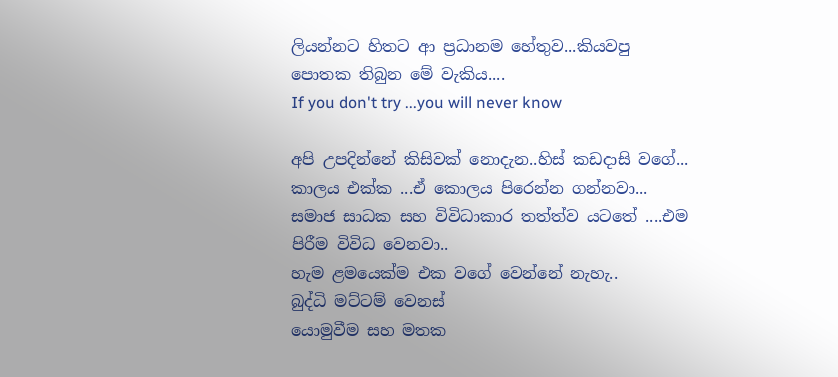ලියන්නට හිතට ආ ප්‍රධානම හේතුව...කියවපු පොතක තිබුන මේ වැකිය....
If you don't try ...you will never know

අපි උපදින්නේ කිසිවක් නොදැන..හිස් කඩදාසි වගේ...
කාලය එක්ක ...ඒ කොලය පිරෙන්න ගන්නවා...
සමාජ සාධක සහ විවිධාකාර තත්ත්ව යටතේ ....එම පිරීම විවිධ වෙනවා..
හැම ළමයෙක්ම එක වගේ වෙන්නේ නැහැ..
බුද්ධි මට්ටම් වෙනස්
යොමුවීම සහ මතක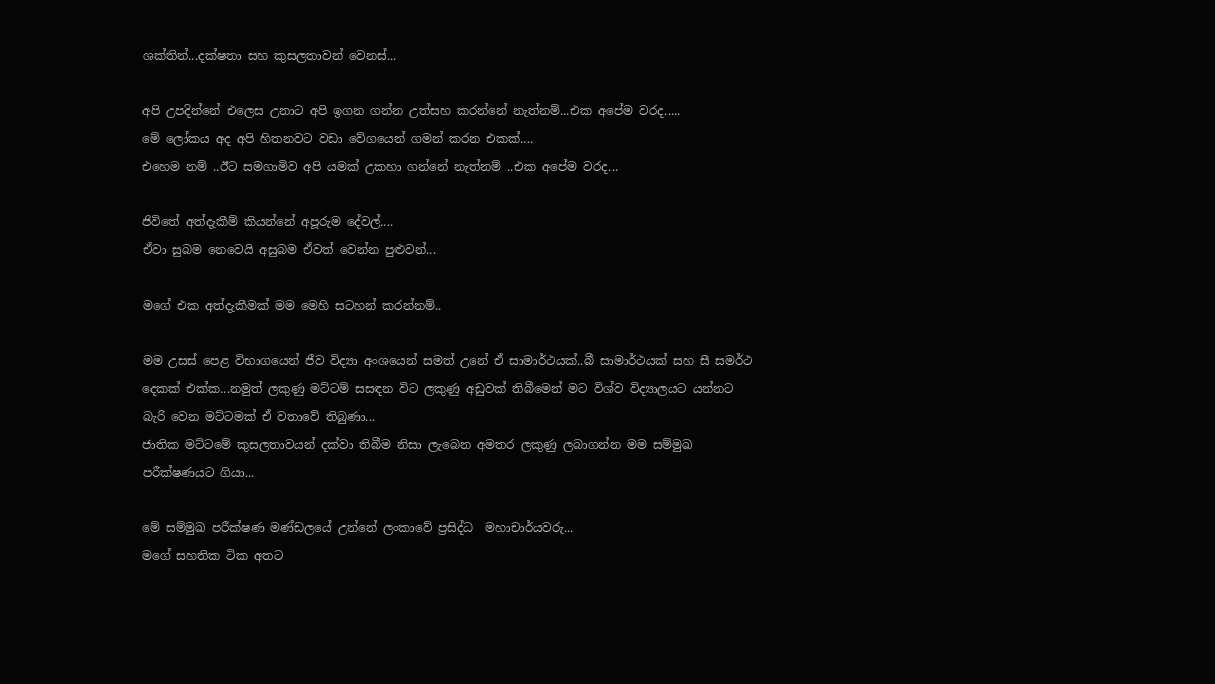ශක්තින්...දක්ෂතා සහ කුසලතාවන් වෙනස්...

අපි උපදින්නේ එලෙස උනාට අපි ඉගන ගන්න උත්සහ කරන්නේ නැත්නම්...එක අපේම වරද.....
මේ ලෝකය අද අපි හිතනවට වඩා වේගයෙන් ගමන් කරන එකක්....
එහෙම නම් ..ඊට සමගාමිව අපි යමක් උකහා ගන්නේ නැත්නම් ..එක අපේම වරද...

ජිවිතේ අත්දැකීම් කියන්නේ අපූරුම දේවල්....
ඒවා සුබම නෙවෙයි අසුබම ඒවත් වෙන්න පුළුවන්...

මගේ එක අත්දැකීමක් මම මෙහි සටහන් කරන්නම්..

මම උසස් පෙළ විභාගයෙන් ජීව විද්‍යා අංශයෙන් සමත් උනේ ඒ සාමාර්ථයක්..බී සාමාර්ථයක් සහ සී සමර්ථ දෙකක් එක්ක...නමුත් ලකුණු මට්ටම් සසඳන විට ලකුණු අඩුවක් තිබීමෙන් මට විශ්ව විද්‍යාලයට යන්නට බැරි වෙන මට්ටමක් ඒ වතාවේ තිබුණා...
ජාතික මට්ටමේ කුසලතාවයන් දක්වා තිබීම නිසා ලැබෙන අමතර ලකුණු ලබාගන්න මම සම්මුඛ පරීක්ෂණයට ගියා...

මේ සම්මුඛ පරීක්ෂණ මණ්ඩලයේ උන්නේ ලංකාවේ ප්‍රසිද්ධ  මහාචාර්යවරු...
මගේ සහතික ටික අතට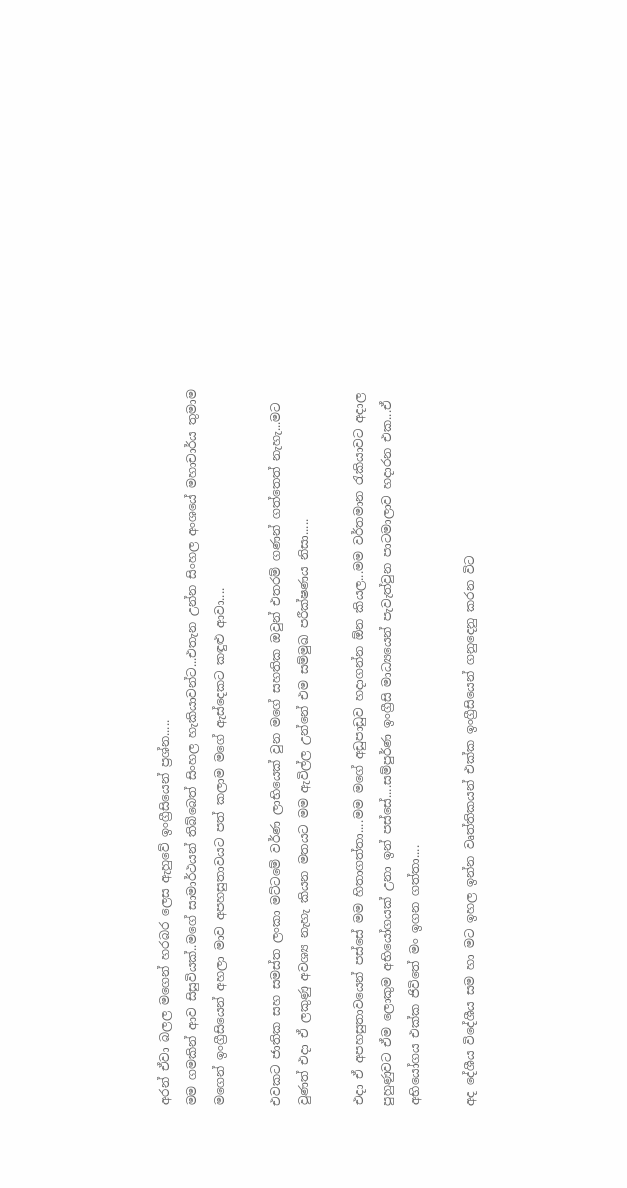අරන් ඒවා බලල මගෙන් හරබර ලෙස ඇහුවේ ඉංග්‍රීසියෙන් ප්‍රශ්න.....
මම ගමකින් ආව සිසුවියක්..මගේ සාමාර්ථයන් තිබ්බෙත් සිංහල හැකියාවන්ට...එතැන උන්න සිංහල අංශයේ මහාචාර්ය තුමාම මගෙන් ඉංග්‍රීසියෙන් අහලා මාව අපහසුතාවයට පත් කලාම මගේ ඇස්දෙකට කඳුළු ආවා....

එවකට ජාතික සහ සමස්ත ලංකා මට්ටමේ වර්ණ ලාභියෙක් වුන මගේ සහතික ඔවුන් එතරම් ගණන් ගත්තෙත් නැහැ...මට වුණත් එදා ඒ ලකුණු අවශ්‍ය නැහැ කියන මතයට මම ඇවිල්ල උන්නේ එම සම්මුඛ පරීක්ෂණය නිසා.....

එදා ඒ අපහසුතාවයෙන් පස්සේ මම හිතාගත්තා....මම මගේ අඩුපාඩුව හදාගන්න ඕන කියල...මම වර්තමාන රැකියාවට අදාල පුහුණුවට ඒම ලොකුම අභියෝගයක් උනා ඉන් පස්සේ....සම්පුර්ණ ඉංග්‍රීසි මාධ්‍යයෙන් පැවැත්වුන පාටමාලාව හදාරන එක...ඒ අභියෝගය එක්ක ජිවිතේ මං ඉගන ගත්තා....

අද දේශීය විදේශීය සම හා මට ඉහල ඉන්න වෘත්තිකයන් එක්ක ඉංග්‍රීසියෙන් ගනුදෙනු කරන විට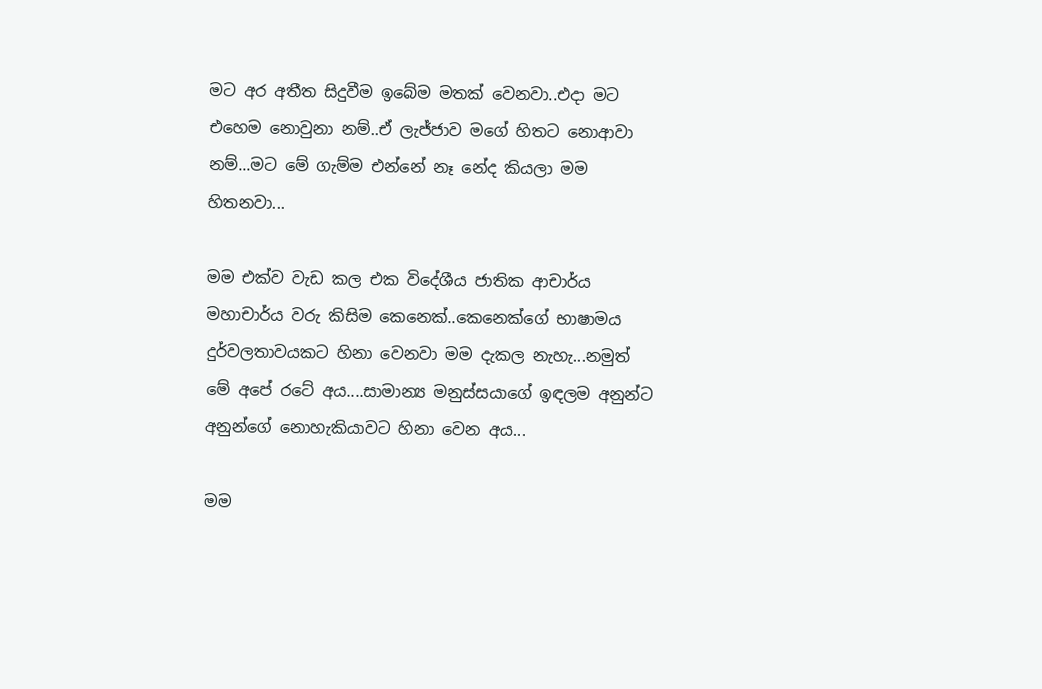මට අර අතීත සිදුවීම ඉබේම මතක් වෙනවා..එදා මට එහෙම නොවුනා නම්..ඒ ලැජ්ජාව මගේ හිතට නොආවා නම්...මට මේ ගැම්ම එන්නේ නෑ නේද කියලා මම හිතනවා...

මම එක්ව වැඩ කල එක විදේශීය ජාතික ආචාර්ය මහාචාර්ය වරු කිසිම කෙනෙක්..කෙනෙක්ගේ භාෂාමය දුර්වලතාවයකට හිනා වෙනවා මම දැකල නැහැ...නමුත් මේ අපේ රටේ අය....සාමාන්‍ය මනුස්සයාගේ ඉඳලම අනුන්ට අනුන්ගේ නොහැකියාවට හිනා වෙන අය...

මම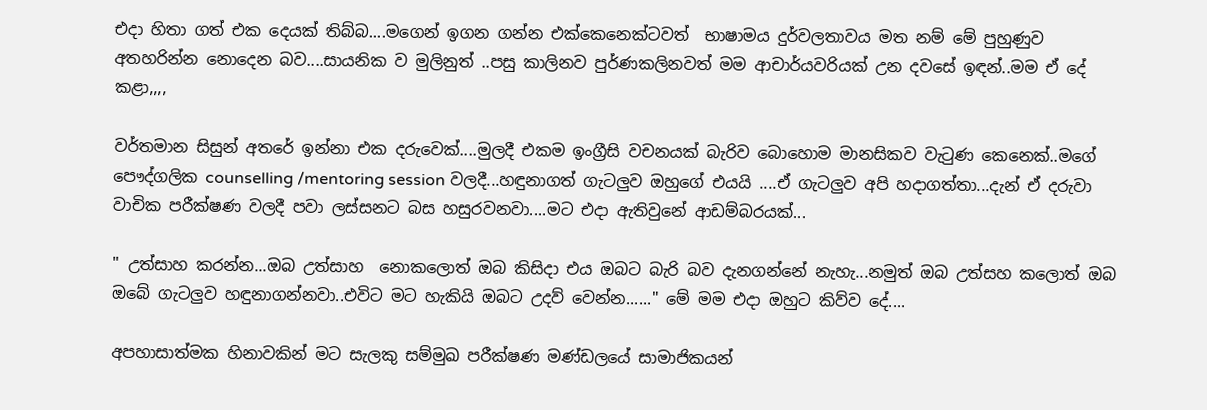එදා හිතා ගත් එක දෙයක් තිබ්බ....මගෙන් ඉගන ගන්න එක්කෙනෙක්ටවත්  භාෂාමය දුර්වලතාවය මත නම් මේ පුහුණුව අතහරින්න නොදෙන බව....සායනික ව මුලිනුත් ..පසු කාලිනව පුර්ණකලිනවත් මම ආචාර්යවරියක් උන දවසේ ඉඳන්..මම ඒ දේ කළා,,,,

වර්තමාන සිසුන් අතරේ ඉන්නා එක දරුවෙක්....මුලදී එකම ඉංග්‍රීසි වචනයක් බැරිව බොහොම මානසිකව වැටුණ කෙනෙක්..මගේ පෞද්ගලික counselling /mentoring session වලදී...හඳුනාගත් ගැටලුව ඔහුගේ එයයි ....ඒ ගැටලුව අපි හදාගත්තා...දැන් ඒ දරුවා වාචික පරීක්ෂණ වලදී පවා ලස්සනට බස හසුරවනවා....මට එදා ඇතිවුනේ ආඩම්බරයක්...

" උත්සාහ කරන්න...ඔබ උත්සාහ  නොකලොත් ඔබ කිසිදා එය ඔබට බැරි බව දැනගන්නේ නැහැ...නමුත් ඔබ උත්සහ කලොත් ඔබ ඔබේ ගැටලුව හඳුනාගන්නවා..එවිට මට හැකියි ඔබට උදව් වෙන්න......" මේ මම එදා ඔහුට කිව්ව දේ....

අපහාසාත්මක හිනාවකින් මට සැලකු සම්මුඛ පරීක්ෂණ මණ්ඩලයේ සාමාජිකයන්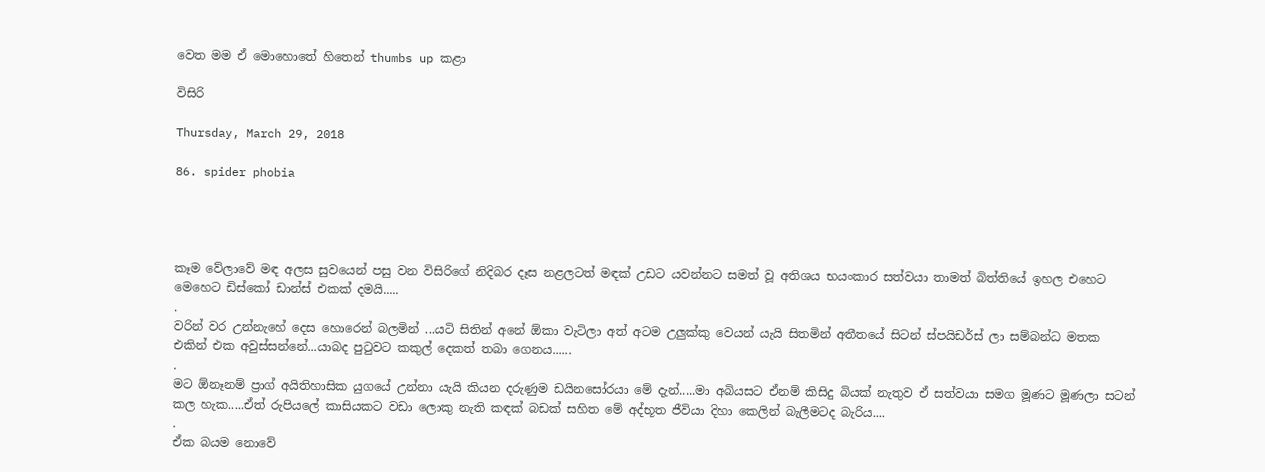වෙත මම ඒ මොහොතේ හිතෙන් thumbs up කළා

විසිරි

Thursday, March 29, 2018

86. spider phobia




කෑම වේලාවේ මඳ අලස සුවයෙන් පසු වන විසිරිගේ නිදිබර දෑස නළලටත් මඳක් උඩට යවන්නට සමත් වූ අතිශය භයංකාර සත්වයා තාමත් බිත්තියේ ඉහල එහෙට මෙහෙට ඩිස්කෝ ඩාන්ස් එකක් දමයි.....
.
වරින් වර උන්නැහේ දෙස හොරෙන් බලමින් ...යටි සිතින් අනේ ඕකා වැටිලා අත් අටම උලුක්කු වෙයන් යැයි සිතමින් අතීතයේ සිටන් ස්පයිඩර්ස් ලා සම්බන්ධ මතක එකින් එක අවුස්සන්නේ...යාබද පුටුවට කකුල් දෙකත් තබා ගෙනය......
.
මට ඕනෑනම් ප්‍රාග් අයිතිහාසික යුගයේ උන්නා යැයි කියන දරුණුම ඩයිනසෝරයා මේ දැන්.....මා අබියසට ඒනම් කිසිදු බියක් නැතුව ඒ සත්වයා සමග මූණට මූණලා සටන් කල හැක.....ඒත් රුපියලේ කාසියකට වඩා ලොකු නැති කඳක් බඩක් සහිත මේ අද්භූත ජීවියා දිහා කෙලින් බැලීමටද බැරිය....
.
ඒක බයම නොවේ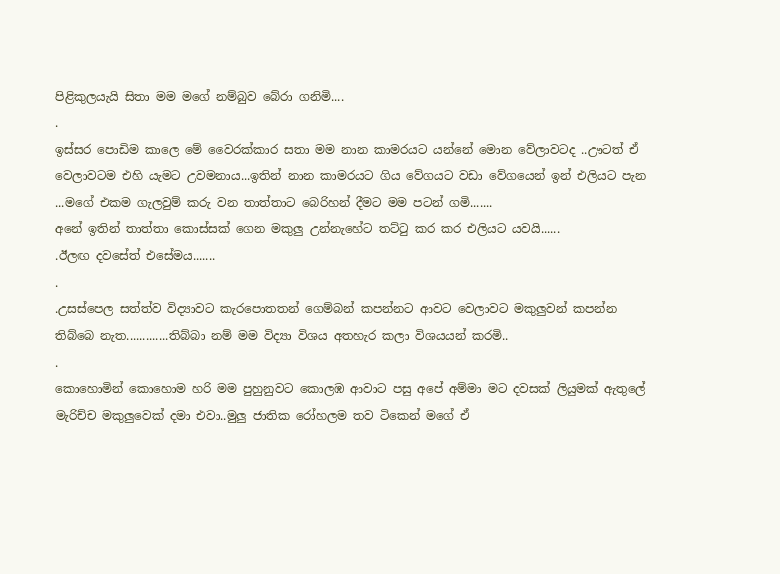පිළිකුලයැයි සිතා මම මගේ නම්බුව බේරා ගනිමි....
.
ඉස්සර පොඩිම කාලෙ මේ වෛරක්කාර සතා මම නාන කාමරයට යන්නේ මොන වේලාවටද ..ඌටත් ඒ වෙලාවටම එහි යැමට උවමනාය...ඉතින් නාන කාමරයට ගිය වේගයට වඩා වේගයෙන් ඉන් එලියට පැන ...මගේ එකම ගැලවුම් කරු වන තාත්තාට බෙරිහන් දීමට මම පටන් ගමි.......
අනේ ඉතින් තාත්තා කොස්සක් ගෙන මකුලු උන්නැහේට තට්ටු කර කර එලියට යවයි......
.ඊලඟ දවසේත් එසේමය.......
.
.උසස්පෙල සත්ත්ව විද්‍යාවට කැරපොතතන් ගෙම්බන් කපන්නට ආවට වෙලාවට මකුලුවන් කපන්න තිබ්බෙ නැත.............තිබ්බා නම් මම විද්‍යා විශය අතහැර කලා විශයයන් කරමි..
.
කොහොමින් කොහොම හරි මම පුහුනුවට කොලඹ ආවාට පසු අපේ අම්මා මට දවසක් ලියුමක් ඇතුලේ මැරිච්ච මකුලුවෙක් දමා එවා..මුලු ජාතික රෝහලම තව ටිකෙන් මගේ ඒ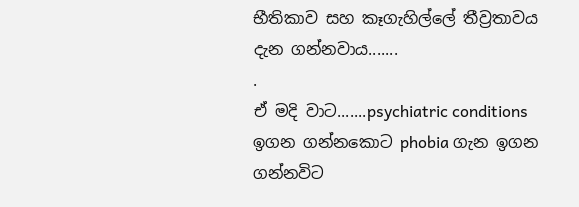භීතිකාව සහ කෑගැහිල්ලේ තීව්‍රතාවය දැන ගන්නවාය.......
.
ඒ මදි වාට.......psychiatric conditions ඉගන ගන්නකොට phobia ගැන ඉගන ගන්නවිට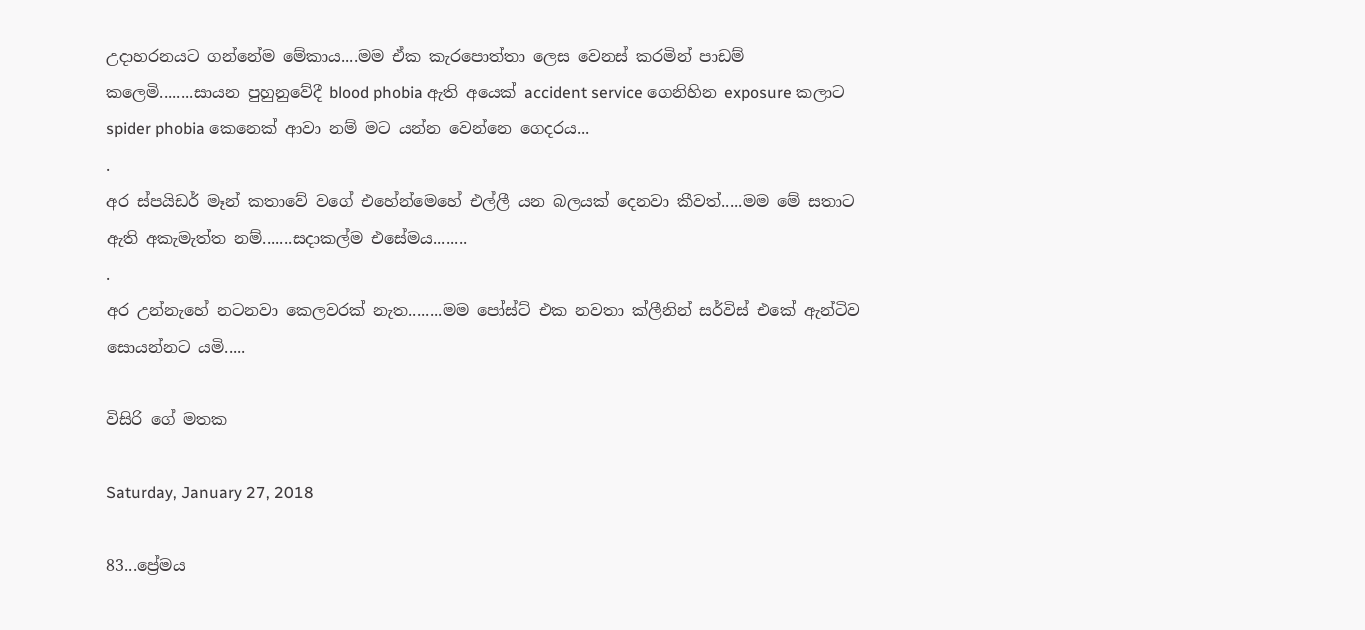උදාහරනයට ගන්නේම මේකාය....මම ඒක කැරපොත්තා ලෙස වෙනස් කරමින් පාඩම් කලෙමි........සායන පුහුනුවේදී blood phobia ඇති අයෙක් accident service ගෙනිහින exposure කලාට spider phobia කෙනෙක් ආවා නම් මට යන්න වෙන්නෙ ගෙදරය...
.
අර ස්පයිඩර් මෑන් කතාවේ වගේ එහේන්මෙහේ එල්ලී යන බලයක් දෙනවා කීවත්.....මම මේ සතාට ඇති අකැමැත්ත නම්.......සදාකල්ම එසේමය........
.
අර උන්නැහේ නටනවා කෙලවරක් නැත........මම පෝස්ට් එක නවතා ක්ලීනින් සර්විස් එකේ ඇන්ටිව සොයන්නට යමි.....

විසිරි ගේ මතක

Saturday, January 27, 2018

83...ප්‍රේමය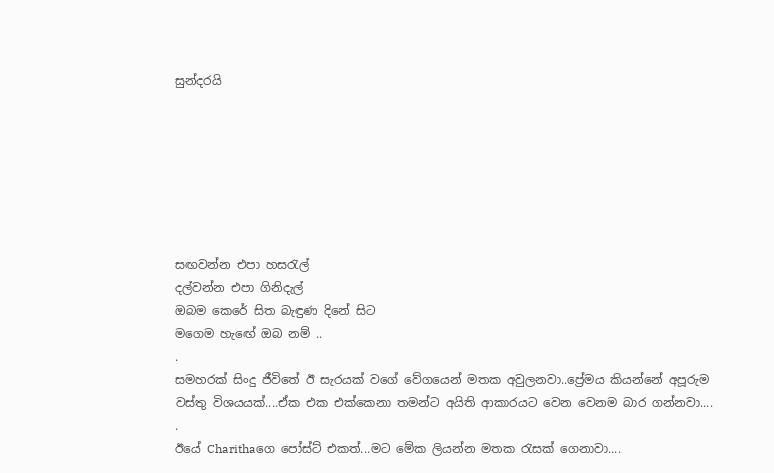සුන්දරයි







සඟවන්න එපා හසරැල්
දල්වන්න එපා ගිනිදැල්
ඔබම කෙරේ සිත බැඳුණ දිනේ සිට
මගෙම හැඟේ ඔබ නම් ..
.
සමහරක් සිංදු ජීවිතේ ඊ සැරයක් වගේ වේගයෙන් මතක අවුලනවා..ප්‍රේමය කියන්නේ අපූරුම වස්තු විශයයක්....ඒක එක එක්කෙනා තමන්ට අයිති ආකාරයට වෙන වෙනම බාර ගන්නවා....
.
ඊයේ Charithaගෙ පෝස්ට් එකත්...මට මේක ලියන්න මතක රැසක් ගෙනාවා....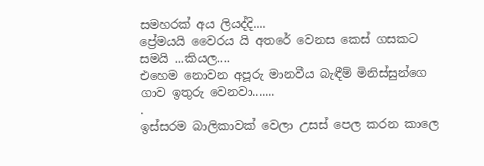සමහරක් අය ලියද්දි....
ප්‍රේමයයි වෛරය යි අතරේ වෙනස කෙස් ගසකට සමයි ...කියල....
එහෙම නොවන අපූරු මානවීය බැඳීම් මිනිස්සුන්ගෙ ගාව ඉතුරු වෙනවා.......
.
ඉස්සරම බාලිකාවක් වෙලා උසස් පෙල කරන කාලෙ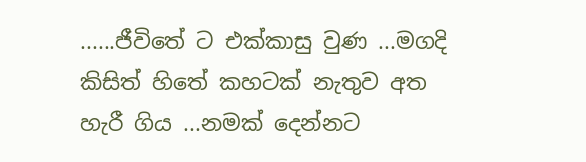......ජීවිතේ ට එක්කාසු වුණ ...මගදි කිසිත් හිතේ කහටක් නැතුව අත හැරී ගිය ...නමක් දෙන්නට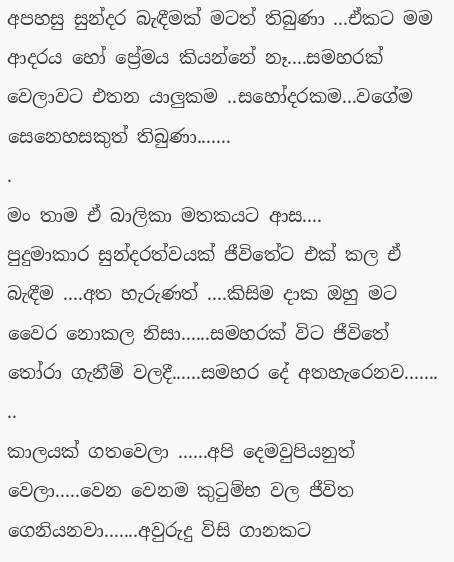අපහසු සුන්දර බැඳීමක් මටත් තිබුණා ...ඒකට මම ආදරය හෝ ප්‍රේමය කියන්නේ නෑ....සමහරක් වෙලාවට එතන යාලුකම ..සහෝදරකම...වගේම සෙනෙහසකුත් තිබුණා.......
.
මං තාම ඒ බාලිකා මතකයට ආස....
පුදුමාකාර සුන්දරත්වයක් ජීවිතේට එක් කල ඒ බැඳීම ....අත හැරුණත් ....කිසිම දාක ඔහු මට වෛර නොකල නිසා......සමහරක් විට ජීවිතේ තෝරා ගැනීම් වලදී......සමහර දේ අතහැරෙනව.......
..
කාලයක් ගතවෙලා ......අපි දෙමවුපියනුත් වෙලා.....වෙන වෙනම කුටුම්භ වල ජීවිත ගෙනියනවා.......අවුරුදු විසි ගානකට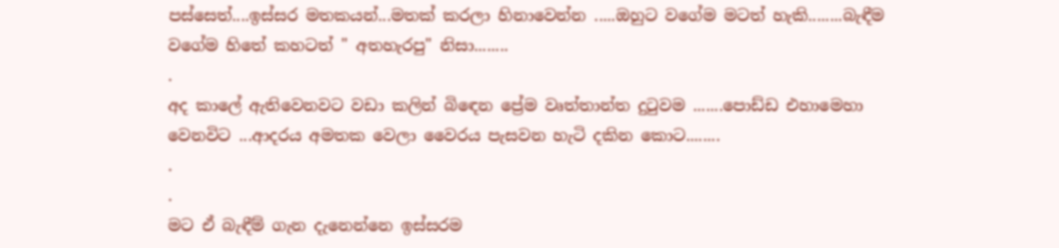පස්සෙත්....ඉස්සර මතකයන්...මතක් කරලා හිනාවෙන්න .....ඔහුට වගේම මටත් හැකි........බැඳීම වගේම හිතේ කහටත් " අතහැරපු" නිසා........
.
අද කාලේ ඇතිවෙනවට වඩා කලින් බිඳෙන ප්‍රේම වෘත්තාන්ත දුටුවම .......පොඩ්ඩ එහාමෙහා වෙනවිට ...ආදරය අමතක වෙලා වෛරය පැසවන හැටි දකින කොට........
.
.
මට ඒ බැඳීම් ගැන දැනෙන්නෙ ඉස්සරම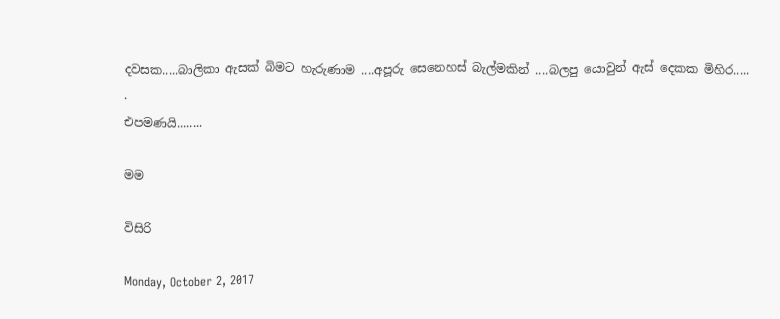දවසක.....බාලිකා ඇසක් බිමට හැරුණාම ....අපූරු සෙනෙහස් බැල්මකින් ....බලපු යොවුන් ඇස් දෙකක මිහිර.....
.
එපමණයි........

මම

විසිරි

Monday, October 2, 2017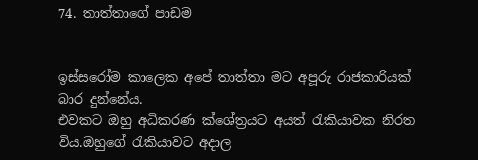74. තාත්තාගේ පාඩම


ඉස්සරෝම කාලෙක අපේ තාත්තා මට අපූරු රාජකාරියක් බාර දුන්නේය.
එවකට ඔහු අධිකරණ ක්ශේත්‍රයට අයත් රැකියාවක නිරත විය.ඔහුගේ රැකියාවට අදාල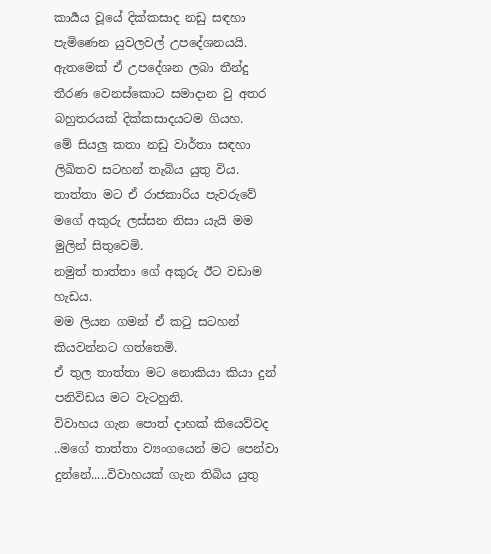කාර්‍යය වූයේ දික්කසාද නඩු සඳහා පැමිණෙන යුවලවල් උපදේශනයයි.
ඇතමෙක් ඒ උපදේශන ලබා තීන්දු තීරණ වෙනස්කොට සමාදාන වු අතර බහුතරයක් දික්කසාදයටම ගියහ.
මේ සියලු කතා නඩු වාර්තා සඳහා ලිඛිතව සටහන් තැබිය යුතු විය.
තාත්තා මට ඒ රාජකාරිය පැවරුවේ මගේ අකුරු ලස්සන නිසා යැයි මම මුලින් සිතුවෙමි.
නමුත් තාත්තා ගේ අකුරු ඊට වඩාම හැඩය.
මම ලියන ගමන් ඒ කටු සටහන් කියවන්නට ගත්තෙමි.
ඒ තුල තාත්තා මට නොකියා කියා දුන් පනිවිඩය මට වැටහුනි.
විවාහය ගැන පොත් දාහක් කියෙව්වද ..මගේ තාත්තා ව්‍යංගයෙන් මට පෙන්වා දුන්නේ.....විවාහයක් ගැන තිබිය යුතු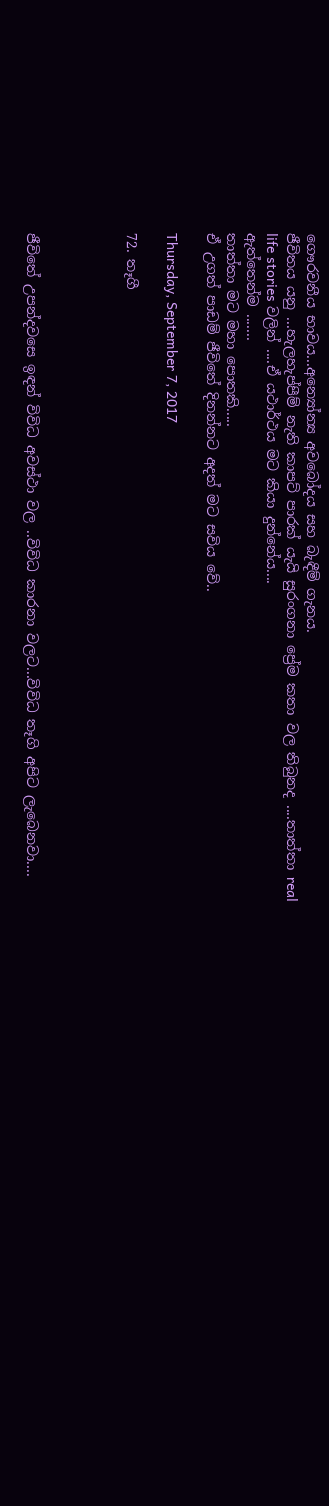ගෞරවනීය භාවය...අන්‍යෝන්‍ය අවබෝදය සහ බැඳීම් ගැනය.
ජීවිතය යනු ...හැලහැප්පීම් නැති කාපට් පාරක් යැයි සුරංගනා ප්‍රේම කතා වල තිබුනද ....තාත්තා real life stories වලින් ....ඒ යථාර්ථය මට කියා දුන්නේය....
ඇත්තෙන්ම .......
තාත්තා මට මහා පොතකි.....
ඒ උගත් පාඩම් ජීවිතේ දිනන්නට අදත් මට සවිය වේ..

Thursday, September 7, 2017

72. තෑගී




ජීවිතේ උපන්දවසෙ ඉඳන් විවිධ අවස්ථා වල ..විවිධ කාරනා වලට...විවිධ තෑගි අපිට ලැබෙනවා....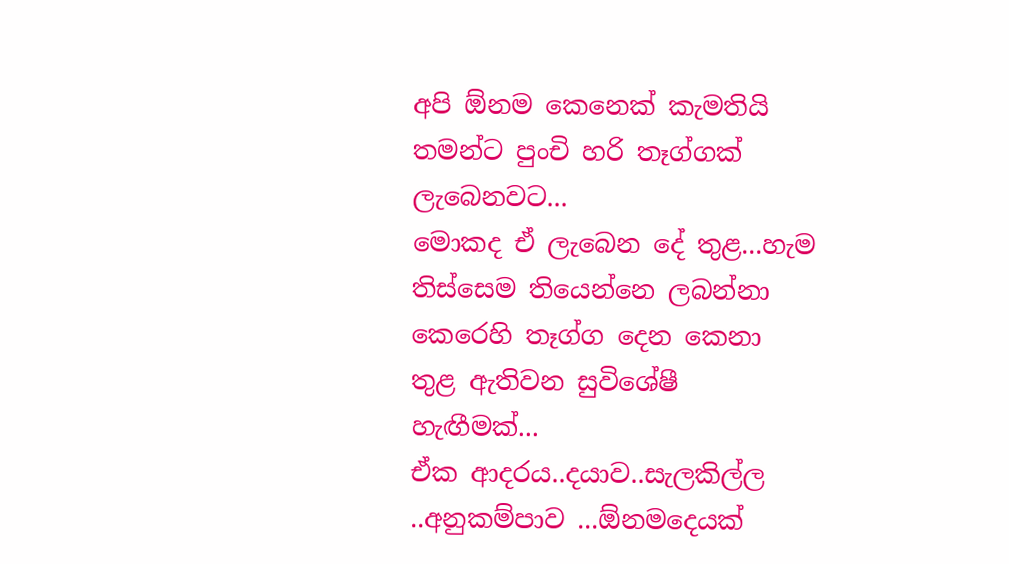අපි ඕනම කෙනෙක් කැමතියි තමන්ට පුංචි හරි තෑග්ගක් ලැබෙනවට...
මොකද ඒ ලැබෙන දේ තුළ...හැම තිස්සෙම තියෙන්නෙ ලබන්නා කෙරෙහි තෑග්ග දෙන කෙනා තුළ ඇතිවන සුවිශේෂී හැඟීමක්...
ඒක ආදරය..දයාව..සැලකිල්ල ..අනුකම්පාව ...ඕනමදෙයක්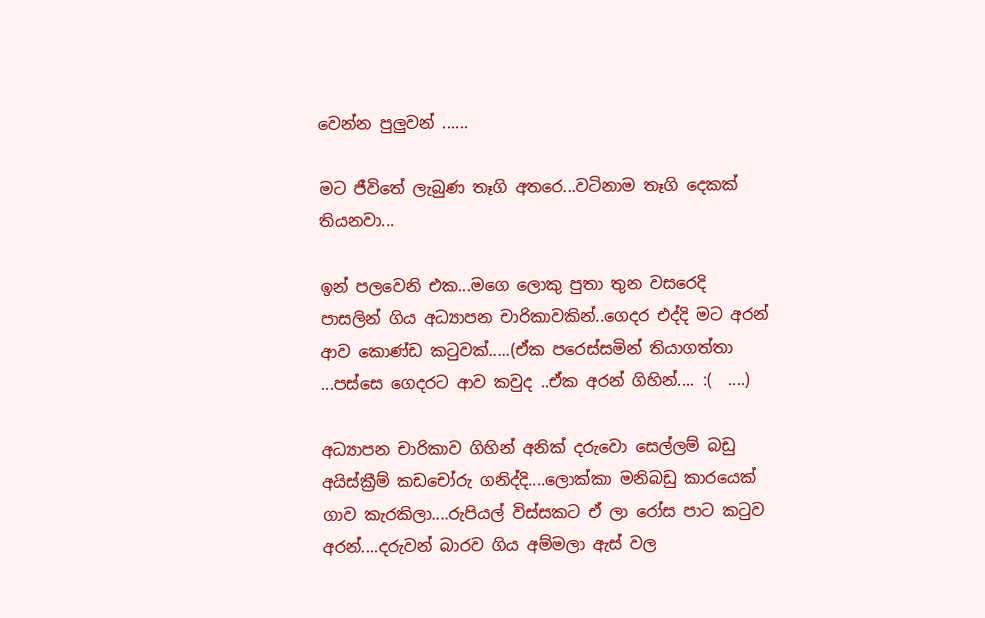වෙන්න පුලුවන් ......

මට ජීවිතේ ලැබුණ තෑගි අතරෙ...වටිනාම තෑගි දෙකක් තියනවා...

ඉන් පලවෙනි එක...මගෙ ලොකු පුතා තුන වසරෙදි පාසලින් ගිය අධ්‍යාපන චාරිකාවකින්..ගෙදර එද්දි මට අරන් ආව කොණ්ඩ කටුවක්.....(ඒක පරෙස්සමින් තියාගත්තා ...පස්සෙ ගෙදරට ආව කවුද ..ඒක අරන් ගිහින්.... :(  ....)

අධ්‍යාපන චාරිකාව ගිහින් අනික් දරුවො සෙල්ලම් බඩු අයිස්ක්‍රීම් කඩචෝරු ගනිද්දි....ලොක්කා මනිබඩු කාරයෙක් ගාව කැරකිලා....රුපියල් විස්සකට ඒ ලා රෝස පාට කටුව අරන්....දරුවන් බාරව ගිය අම්මලා ඇස් වල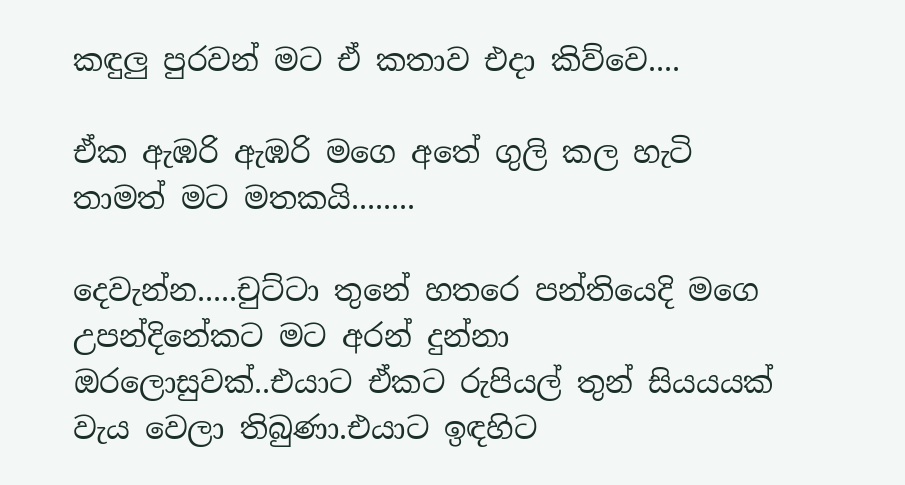කඳුලු පුරවන් මට ඒ කතාව එදා කිව්වෙ....

ඒක ඇඹරි ඇඹරි මගෙ අතේ ගුලි කල හැටි තාමත් මට මතකයි........

දෙවැන්න.....චුට්ටා තුනේ හතරෙ පන්තියෙදි මගෙ උපන්දිනේකට මට අරන් දුන්නා ඔරලොසුවක්..එයාට ඒකට රුපියල් තුන් සියයයක් වැය වෙලා තිබුණා.එයාට ඉඳහිට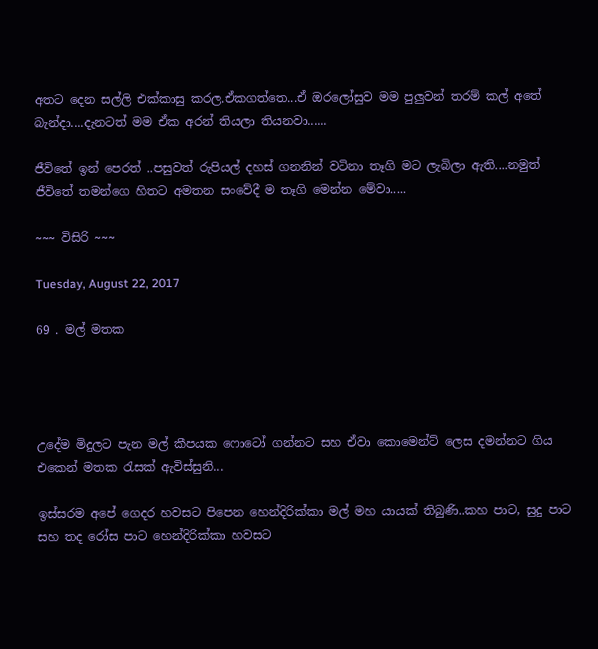අතට දෙන සල්ලි එක්කාසු කරල.ඒකගත්තෙ...ඒ ඔරලෝසුව මම පුලුවන් තරම් කල් අතේ බැන්දා....දැනටත් මම ඒක අරන් තියලා තියනවා......

ජීවිතේ ඉන් පෙරත් ..පසුවත් රුපියල් දහස් ගනනින් වටිනා තෑගි මට ලැබිලා ඇති....නමුත් ජීවිතේ තමන්ගෙ හිතට අමතන සංවේදී ම තෑගි මෙන්න මේවා.....

~~~ විසිරි ~~~

Tuesday, August 22, 2017

69 . මල් මතක




උදේම මිදුලට පැන මල් කීපයක ෆොටෝ ගන්නට සහ ඒවා කොමෙන්ට් ලෙස දමන්නට ගිය එකෙන් මතක රැසක් ඇවිස්සුනි...

ඉස්සරම අපේ ගෙදර හවසට පිපෙන හෙන්දිරික්කා මල් මහ යායක් තිබුණි..කහ පාට, සුදු පාට සහ තද රෝස පාට හෙන්දිරික්කා හවසට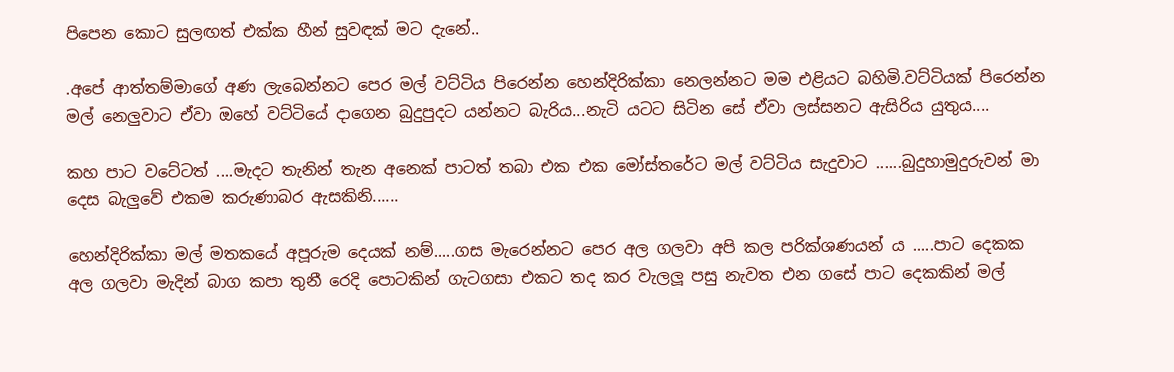පිපෙන කොට සුලඟත් එක්ක හීන් සුවඳක් මට දැනේ..

.අපේ ආත්තම්මාගේ අණ ලැබෙන්නට පෙර මල් වට්ටිය පිරෙන්න හෙන්දිරික්කා නෙලන්නට මම එළියට බහිමි.වට්ටියක් පිරෙන්න මල් නෙලුවාට ඒවා ඔහේ වට්ටියේ දාගෙන බුදුපුදට යන්නට බැරිය...නැටි යටට සිටින සේ ඒවා ලස්සනට ඇසිරිය යුතුය....

කහ පාට වටේටත් ....මැදට තැනින් තැන අනෙක් පාටත් තබා එක එක මෝස්තරේට මල් වට්ටිය සැදුවාට ......බුදුහාමුදුරුවන් මා දෙස බැලුවේ එකම කරුණාබර ඇසකිනි......

හෙන්දිරික්කා මල් මතකයේ අපූරුම දෙයක් නම්.....ගස මැරෙන්නට පෙර අල ගලවා අපි කල පරික්ශණයන් ය .....පාට දෙකක අල ගලවා මැදින් බාග කපා තුනී රෙදි පොටකින් ගැටගසා එකට තද කර වැලලූ පසු නැවත එන ගසේ පාට දෙකකින් මල්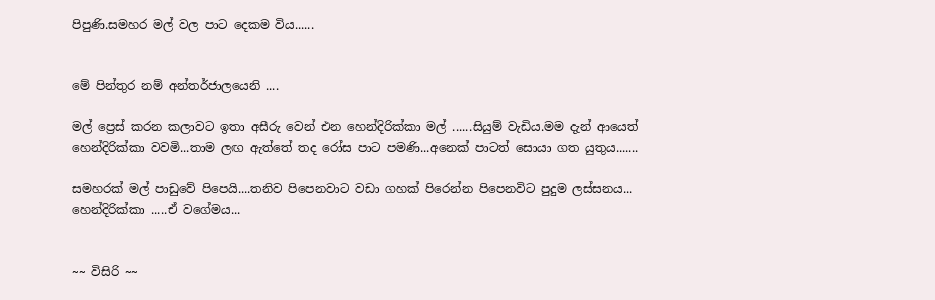පිපුණි.සමහර මල් වල පාට දෙකම විය......


මේ පින්තුර නම් අන්තර්ජාලයෙනි ....

මල් ප්‍රෙස් කරන කලාවට ඉතා අසීරු වෙන් එන හෙන්දිරික්කා මල් ......සියුම් වැඩිය.මම දැන් ආයෙත් හෙන්දිරික්කා වවමි...තාම ලඟ ඇත්තේ තද රෝස පාට පමණි...අනෙක් පාටත් සොයා ගත යුතුය.......

සමහරක් මල් පාඩුවේ පිපෙයි....තනිව පිපෙනවාට වඩා ගහක් පිරෙන්න පිපෙනවිට පුදුම ලස්සනය...
හෙන්දිරික්කා .....ඒ වගේමය...


~~ විසිරි ~~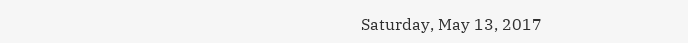Saturday, May 13, 2017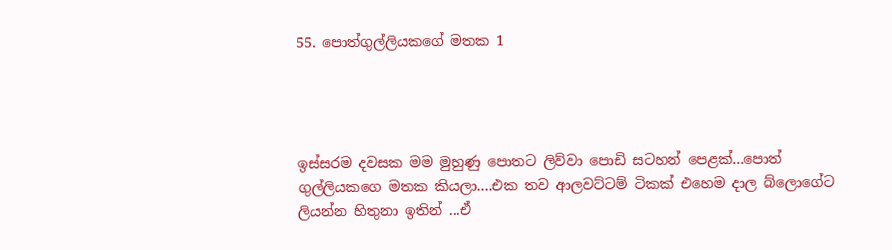55. පොත්ගුල්ලියකගේ මතක 1




ඉස්සරම දවසක මම මුහුණු පොතට ලිව්වා පොඩි සටහන් පෙළක්...පොත් ගුල්ලියකගෙ මතක කියලා....එක තව ආලවට්ටම් ටිකක් එහෙම දාල බ්ලොගේට ලියන්න හිතුනා ඉතින් ...ඒ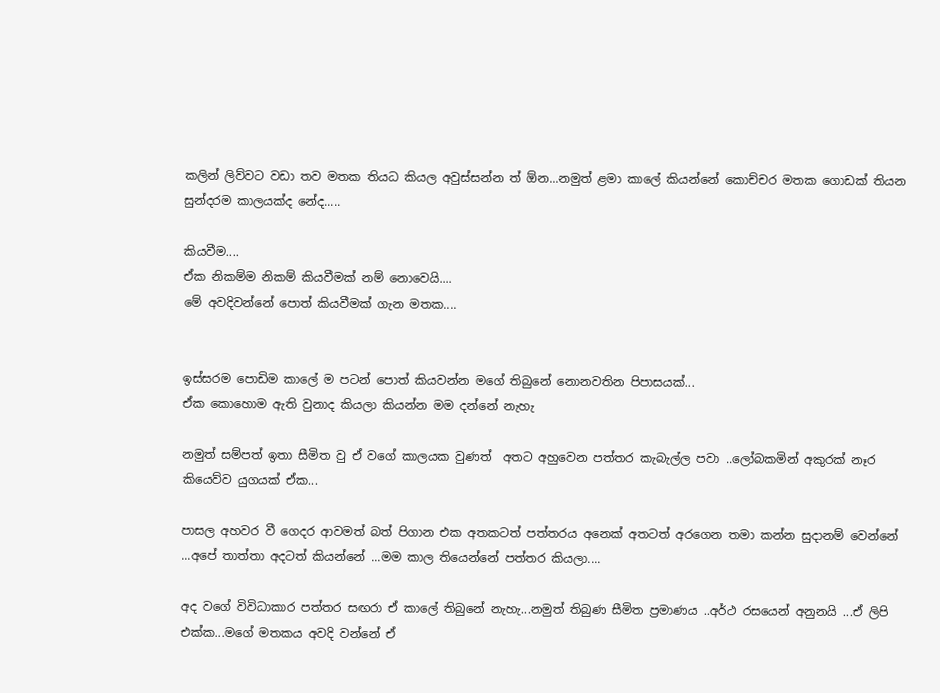කලින් ලිව්වට වඩා තව මතක තියධ කියල අවුස්සන්න ත් ඕන...නමුත් ළමා කාලේ කියන්නේ කොච්චර මතක ගොඩක් තියන සුන්දරම කාලයක්ද නේද.....

කියවීම....
ඒක නිකම්ම නිකම් කියවීමක් නම් නොවෙයි....
මේ අවදිවන්නේ පොත් කියවීමක් ගැන මතක....


ඉස්සරම පොඩිම කාලේ ම පටන් පොත් කියවන්න මගේ තිබුනේ නොනවතින පිපාසයක්...
ඒක කොහොම ඇති වුනාද කියලා කියන්න මම දන්නේ නැහැ

නමුත් සම්පත් ඉතා සීමිත වු ඒ වගේ කාලයක වුණත්  අතට අහුවෙන පත්තර කැබැල්ල පවා ..ලෝබකමින් අකුරක් නෑර කියෙව්ව යුගයක් ඒක...

පාසල අහවර වී ගෙදර ආවමත් බත් පිගාන එක අතකටත් පත්තරය අනෙක් අතටත් අරගෙන තමා කන්න සුදානම් වෙන්නේ ...අපේ තාත්තා අදටත් කියන්නේ ...මම කාල තියෙන්නේ පත්තර කියලා....

අද වගේ විවිධාකාර පත්තර සඟරා ඒ කාලේ තිබුනේ නැහැ...නමුත් තිබුණ සීමිත ප්‍රමාණය ..අර්ථ රසයෙන් අනුනයි ...ඒ ලිපි එක්ක...මගේ මතකය අවදි වන්නේ ඒ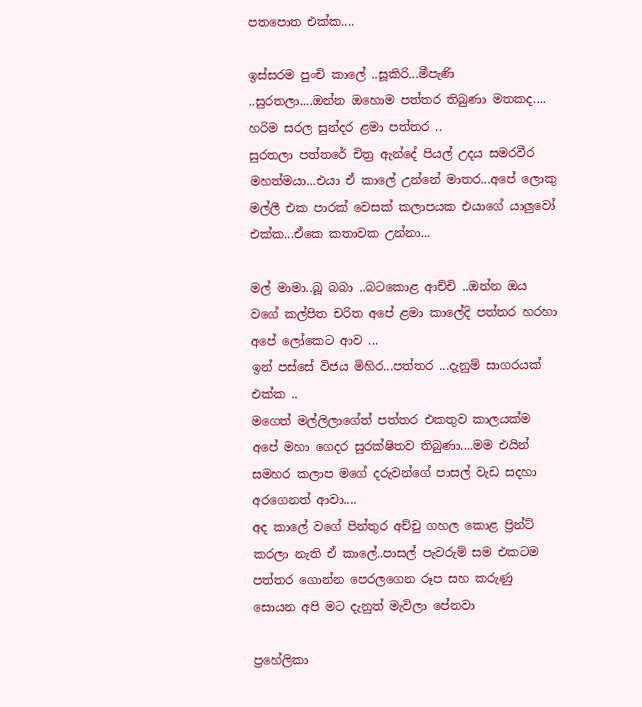පතපොත එක්ක....

ඉස්සරම පුංචි කාලේ ..සූකිරි...මීපැණි ..සුරතලා....ඔන්න ඔහොම පත්තර තිබුණා මතකද....
හරිම සරල සුන්දර ළමා පත්තර ..
සුරතලා පත්තරේ චිත්‍ර ඇන්දේ පියල් උදය සමරවීර මහත්මයා...එයා ඒ කාලේ උන්නේ මාතර...අපේ ලොකු මල්ලී එක පාරක් වෙසක් කලාපයක එයාගේ යාලුවෝ එක්ක...ඒකෙ කතාවක උන්නා...

මල් මාමා..බූ බබා ..බටකොළ ආච්චි ..ඔන්න ඔය වගේ කල්පිත චරිත අපේ ළමා කාලේදි පත්තර හරහා අපේ ලෝකෙට ආව ...
ඉන් පස්සේ විජය මිහිර...පත්තර ...දැනුම් සාගරයක් එක්ක ..
මගෙත් මල්ලිලාගේත් පත්තර එකතුව කාලයක්ම අපේ මහා ගෙදර සුරක්ෂිතව තිබුණා....මම එයින් සමහර කලාප මගේ දරුවන්ගේ පාසල් වැඩ සදහා අරගෙනත් ආවා....
අද කාලේ වගේ පින්තුර අච්චු ගහල කොළ ප්‍රින්ට් කරලා නැති ඒ කාලේ..පාසල් පැවරුම් සම එකටම පත්තර ගොන්න පෙරලගෙන රූප සහ කරුණු සොයන අපි මට දැනුත් මැවිලා පේනවා

ප්‍රහේලිකා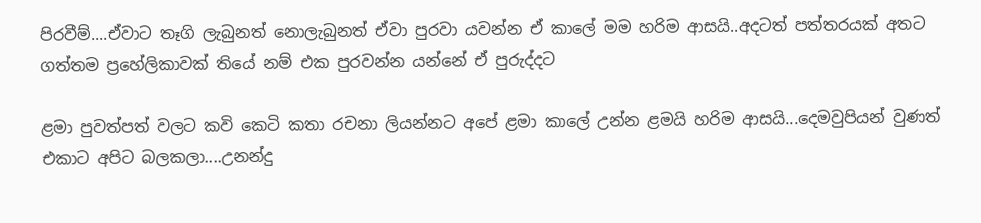පිරවීම්....ඒවාට තෑගි ලැබුනත් නොලැබුනත් ඒවා පුරවා යවන්න ඒ කාලේ මම හරිම ආසයි..අදටත් පත්තරයක් අතට ගත්තම ප්‍රහේලිකාවක් තියේ නම් එක පුරවන්න යන්නේ ඒ පුරුද්දට

ළමා පුවත්පත් වලට කවි කෙටි කතා රචනා ලියන්නට අපේ ළමා කාලේ උන්න ළමයි හරිම ආසයි...දෙමවුපියන් වුණත් එකාට අපිට බලකලා....උනන්දු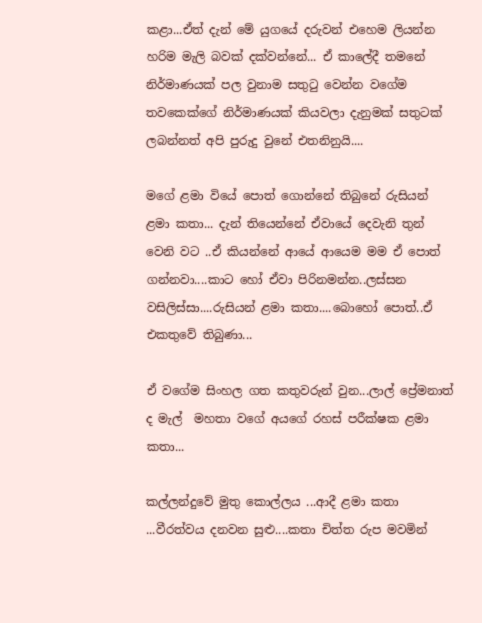කළා...ඒත් දැන් මේ යුගයේ දරුවන් එහෙම ලියන්න හරිම මැලි බවක් දක්වන්නේ... ඒ කාලේදී තමනේ නිර්මාණයක් පල වුනාම සතුටු වෙන්න වගේම තවකෙක්ගේ නිර්මාණයක් කියවලා දැනුමක් සතුටක් ලබන්නත් අපි පුරුදු වුනේ එතනිනුයි....

මගේ ළමා වියේ පොත් ගොන්නේ තිබුනේ රුසියන් ළමා කතා... දැන් තියෙන්නේ ඒවායේ දෙවැනි තුන් වෙනි වට ..ඒ කියන්නේ ආයේ ආයෙම මම ඒ පොත් ගන්නවා....කාට හෝ ඒවා පිරිනමන්න..ලස්සන වසිලිස්සා....රුසියන් ළමා කතා....බොහෝ පොත්..ඒ එකතුවේ තිබුණා...

ඒ වගේම සිංහල ගත කතුවරුන් වුන...ලාල් ප්‍රේමනාත් ද මැල්  මහතා වගේ අයගේ රහස් පරීක්ෂක ළමා කතා...

කල්ලන්දුවේ මුතු කොල්ලය ...ආදී ළමා කතා ...වීරත්වය දනවන සුළු....කතා චිත්ත රුප මවමින්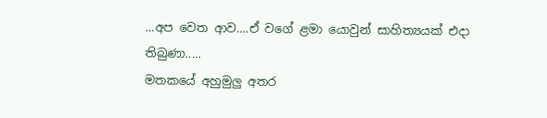...අප වෙත ආව....ඒ වගේ ළමා යොවුන් සාහිත්‍යයක් එදා තිබුණා.....
මතකයේ අහුමුලු අතර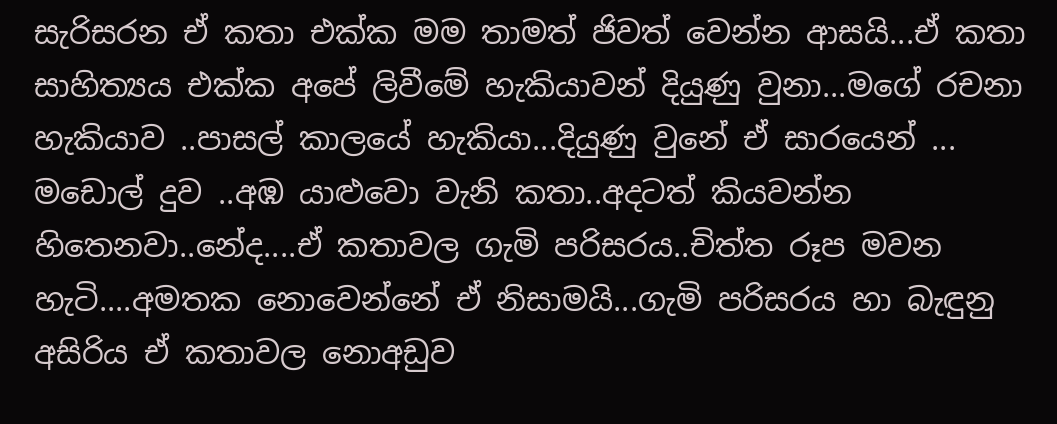සැරිසරන ඒ කතා එක්ක මම තාමත් ජිවත් වෙන්න ආසයි...ඒ කතා සාහිත්‍යය එක්ක අපේ ලිවීමේ හැකියාවන් දියුණු වුනා...මගේ රචනා හැකියාව ..පාසල් කාලයේ හැකියා...දියුණු වුනේ ඒ සාරයෙන් ...
මඩොල් දුව ..අඹ යාළුවො වැනි කතා..අදටත් කියවන්න හිතෙනවා..නේද....ඒ කතාවල ගැමි පරිසරය..චිත්ත රූප මවන හැටි....අමතක නොවෙන්නේ ඒ නිසාමයි...ගැමි පරිසරය හා බැඳුනු අසිරිය ඒ කතාවල නොඅඩුව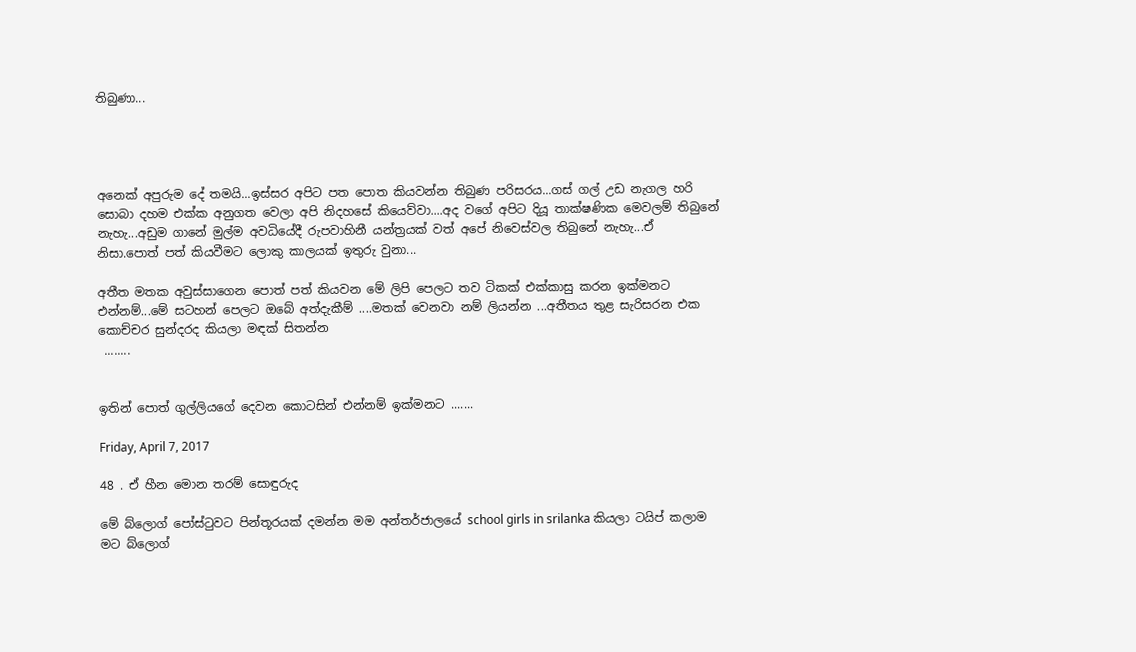තිබුණා...




අනෙක් අපුරුම දේ තමයි...ඉස්සර අපිට පත පොත කියවන්න තිබුණ පරිසරය...ගස් ගල් උඩ නැගල හරි සොබා දහම එක්ක අනුගත වෙලා අපි නිදහසේ කියෙව්වා....අද වගේ අපිට දියූ තාක්ෂණික මෙවලම් තිබුනේ නැහැ...අඩුම ගානේ මුල්ම අවධියේදී රුපවාහිනී යන්ත්‍රයක් වත් අපේ නිවෙස්වල තිබුනේ නැහැ...ඒ නිසා.පොත් පත් කියවීමට ලොකු කාලයක් ඉතුරු වුනා...

අතීත මතක අවුස්සාගෙන පොත් පත් කියවන මේ ලිපි පෙලට තව ටිකක් එක්කාසු කරන ඉක්මනට එන්නම්...මේ සටහන් පෙලට ඔබේ අත්දැකීම් ....මතක් වෙනවා නම් ලියන්න ...අතීතය තුළ සැරිසරන එක කොච්චර සුන්දරද කියලා මඳක් සිතන්න
 ........


ඉතින් පොත් ගුල්ලියගේ දෙවන කොටසින් එන්නම් ඉක්මනට .......

Friday, April 7, 2017

48 . ඒ හීන මොන තරම් සොඳුරුද

මේ බ්ලොග් පෝස්ටුවට පින්තූරයක් දමන්න මම අන්තර්ජාලයේ school girls in srilanka කියලා ටයිප් කලාම මට බ්ලොග්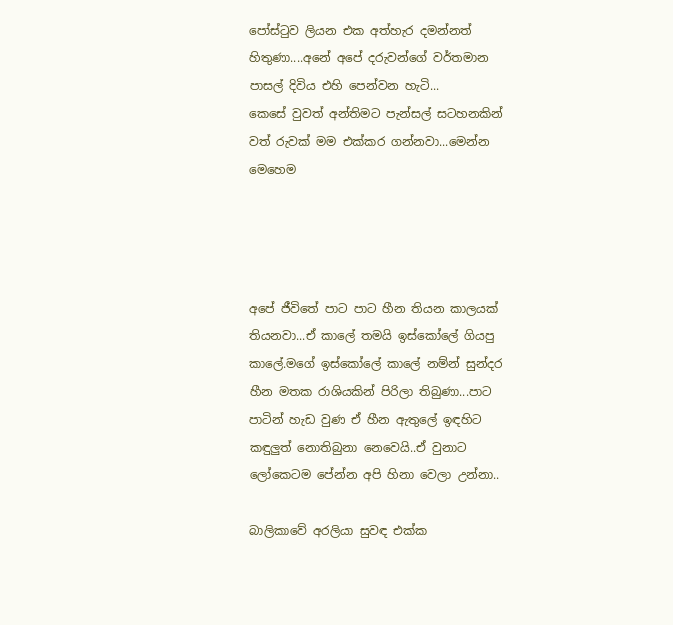පෝස්ටුව ලියන එක අත්හැර දමන්නත් හිතුණා....අනේ අපේ දරුවන්ගේ වර්තමාන පාසල් දිවිය එහි පෙන්වන හැටි...
කෙසේ වුවත් අන්තිමට පැන්සල් සටහනකින් වත් රුවක් මම එක්කර ගන්නවා...මෙන්න මෙහෙම




අපේ ජීවිතේ පාට පාට හීන තියන කාලයක් තියනවා...ඒ කාලේ තමයි ඉස්කෝලේ ගියපු කාලේ.මගේ ඉස්කෝලේ කාලේ නම්න් සුන්දර හීන මතක රාශියකින් පිරිලා තිබුණා...පාට පාටින් හැඩ වුණ ඒ හීන ඇතුලේ ඉඳහිට කඳුලුත් නොතිබුනා නෙවෙයි..ඒ වුනාට ලෝකෙටම පේන්න අපි හිනා වෙලා උන්නා..

බාලිකාවේ අරලියා සුවඳ එක්ක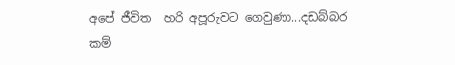අපේ ජීවිත  හරි අපූරුවට ගෙවුණා...දඩබ්බර කම්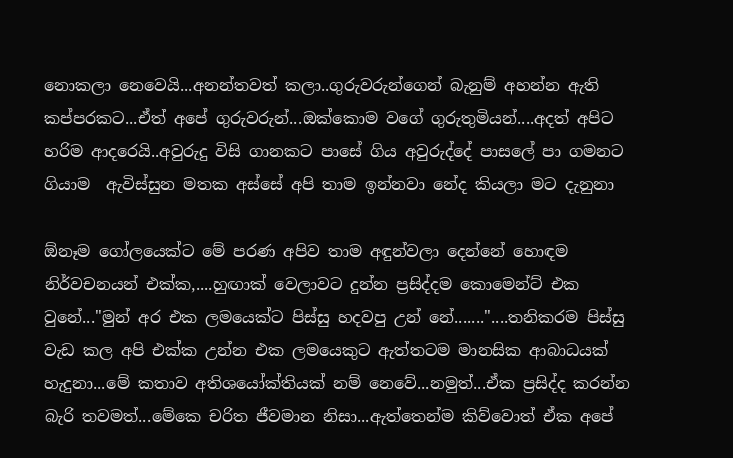නොකලා නෙවෙයි...අනන්තවත් කලා..ගුරුවරුන්ගෙන් බැනුම් අහන්න ඇති කප්පරකට...ඒත් අපේ ගුරුවරුන්...ඔක්කොම වගේ ගුරුතුමියන්....අදත් අපිට හරිම ආදරෙයි..අවුරුදු විසි ගානකට පාසේ ගිය අවුරුද්දේ පාසලේ පා ගමනට ගියාම  ඇවිස්සුන මතක අස්සේ අපි තාම ඉන්නවා නේද කියලා මට දැනුනා

ඕනෑම ගෝලයෙක්ට මේ පරණ අපිව තාම අඳුන්වලා දෙන්නේ හොඳම නිර්වචනයන් එක්ක,....හුඟාක් වෙලාවට දුන්න ප්‍රසිද්දම කොමෙන්ට් එක වුනේ..."මුන් අර එක ලමයෙක්ට පිස්සු හදවපු උන් නේ......."....තනිකරම පිස්සු වැඩ කල අපි එක්ක උන්න එක ලමයෙකුට ඇත්තටම මානසික ආබාධයක් හැදුනා...මේ කතාව අතිශයෝක්තියක් නම් නෙවේ...නමුත්...ඒක ප්‍රසිද්ද කරන්න බැරි තවමත්...මේකෙ චරිත ජීවමාන නිසා...ඇත්තෙන්ම කිව්වොත් ඒක අපේ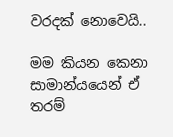වරදක් නොවෙයි..

මම කියන කෙනා සාමාන්යයෙන් ඒ තරම්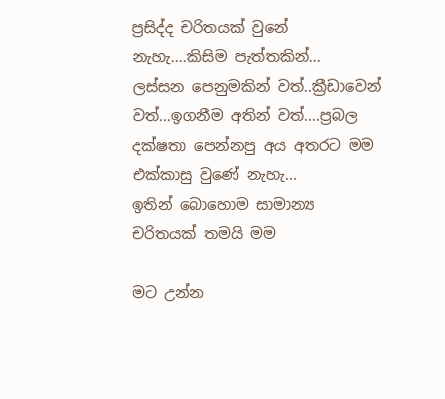ප්‍රසිද්ද චරිතයක් වුනේ නැහැ....කිසිම පැත්තකින්...
ලස්සන පෙනුමකින් වත්..ක්‍රීඩාවෙන් වත්...ඉගනීම අතින් වත්....ප්‍රබල දක්ෂතා පෙන්නපු අය අතරට මම එක්කාසු වුණේ නැහැ...
ඉතින් බොහොම සාමාන්‍ය චරිතයක් තමයි මම

මට උන්න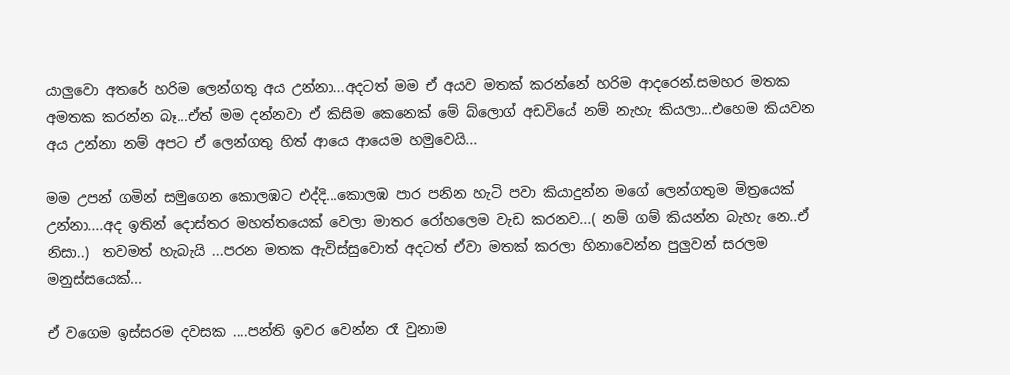යාලුවො අතරේ හරිම ලෙන්ගතු අය උන්නා...අදටත් මම ඒ අයව මතක් කරන්නේ හරිම ආදරෙන්.සමහර මතක අමතක කරන්න බෑ...ඒත් මම දන්නවා ඒ කිසිම කෙනෙක් මේ බ්ලොග් අඩවියේ නම් නැහැ කියලා...එහෙම කියවන අය උන්නා නම් අපට ඒ ලෙන්ගතු හිත් ආයෙ ආයෙම හමුවෙයි...

මම උපන් ගමින් සමුගෙන කොලඹට එද්දි...කොලඹ පාර පනින හැටි පවා කියාදුන්න මගේ ලෙන්ගතුම මිත්‍රයෙක් උන්නා....අද ඉතින් දොස්තර මහත්තයෙක් වෙලා මාතර රෝහලෙම වැඩ කරනව...( නම් ගම් කියන්න බැහැ නෙ..ඒ නිසා..)  තවමත් හැබැයි ...පරන මතක ඇවිස්සුවොත් අදටත් ඒවා මතක් කරලා හිනාවෙන්න පුලුවන් සරලම මනුස්සයෙක්...

ඒ වගෙම ඉස්සරම දවසක ....පන්ති ඉවර වෙන්න රෑ වුනාම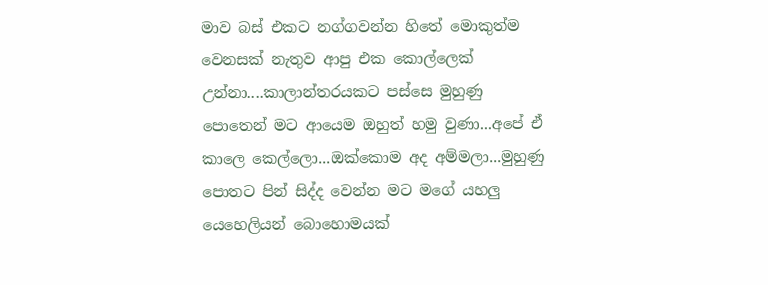මාව බස් එකට නග්ගවන්න හිතේ මොකුත්ම වෙනසක් නැතුව ආපු එක කොල්ලෙක් උන්නා....කාලාන්තරයකට පස්සෙ මුහුණු පොතෙන් මට ආයෙම ඔහුත් හමු වුණා...අපේ ඒ කාලෙ කෙල්ලො...ඔක්කොම අද අම්මලා...මුහුණු පොතට පින් සිද්ද වෙන්න මට මගේ යහලු යෙහෙලියන් බොහොමයක්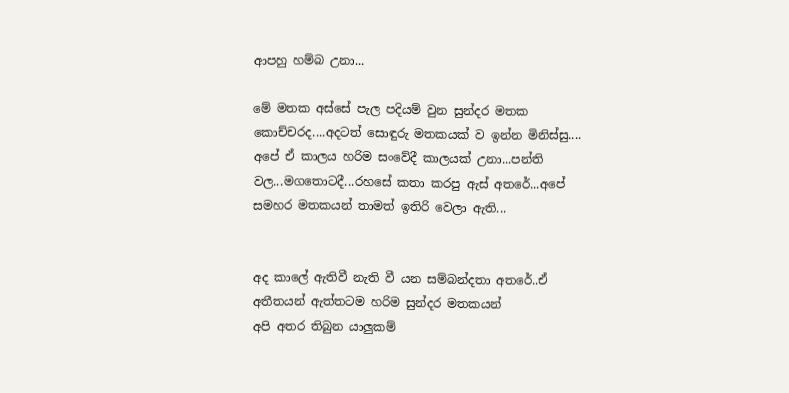ආපහු හම්බ උනා...

මේ මතක අස්සේ පැල පදියම් වුන සුන්දර මතක කොච්චරද....අදටත් සොඳුරු මතකයක් ව ඉන්න මිනිස්සු....
අපේ ඒ කාලය හරිම සංවේදී කාලයක් උනා...පන්ති වල...මගතොටදී...රහසේ කතා කරපු ඇස් අතරේ...අපේ සමහර මතකයන් තාමත් ඉතිරි වෙලා ඇති...


අද කාලේ ඇතිවී නැති වී යන සම්බන්දතා අතරේ..ඒ අතීතයන් ඇත්තටම හරිම සුන්දර මතකයන්
අපි අතර තිබුන යාලුකම්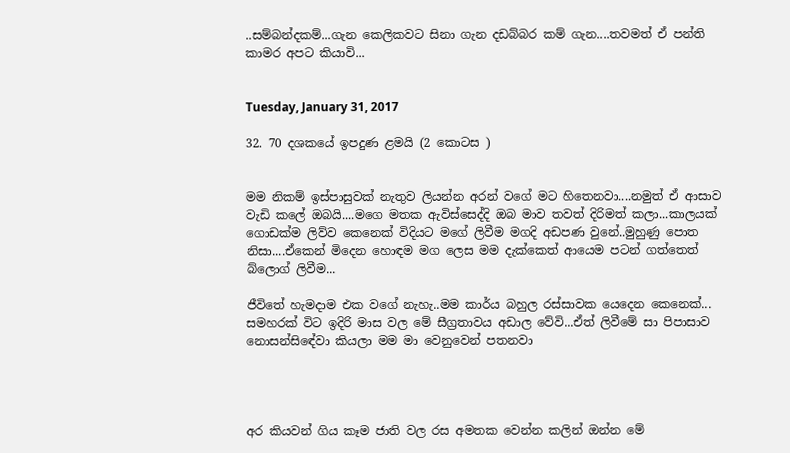..සම්බන්දකම්...ගැන කෙලිකවට සිනා ගැන දඩබ්බර කම් ගැන....තවමත් ඒ පන්ති කාමර අපට කියාවි...


Tuesday, January 31, 2017

32. 70 දශකයේ ඉපදුණ ළමයි (2 කොටස )


මම නිකම් ඉස්පාසුවක් නැතුව ලියන්න අරන් වගේ මට හිතෙනවා....නමුත් ඒ ආසාව වැඩි කලේ ඔබයි....මගෙ මතක ඇවිස්සෙද්දි ඔබ මාව තවත් දිරිමත් කලා...කාලයක් ගොඩක්ම ලිව්ව කෙනෙක් විදියට මගේ ලිවීම මගදි අඩපණ වුනේ..මුහුණු පොත නිසා....ඒකෙන් මිදෙන හොඳම මග ලෙස මම දැක්කෙත් ආයෙම පටන් ගත්තෙත් බ්ලොග් ලිවීම...

ජීවිතේ හැමදාම එක වගේ නැහැ..මම කාර්ය බහුල රස්සාවක යෙදෙන කෙනෙක්... සමහරක් විට ඉදිරි මාස වල මේ සීග්‍රතාවය අඩාල වේවි...ඒත් ලිවීමේ සා පිපාසාව නොසන්සිඳේවා කියලා මම මා වෙනුවෙන් පතනවා




අර කියවන් ගිය කෑම ජාති වල රස අමතක වෙන්න කලින් ඔන්න මේ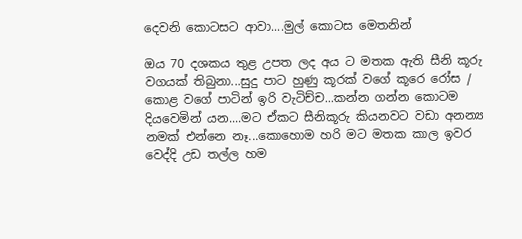දෙවනි කොටසට ආවා....මුල් කොටස මෙතනින්

ඔය 70 දශකය තුළ උපත ලද අය ට මතක ඇති සීනි කූරු වගයක් තිබුනා...සුදු පාට හුණු කූරක් වගේ කූරෙ රෝස / කොළ වගේ පාටින් ඉරි වැටිච්ච...කන්න ගන්න කොටම දියවෙමින් යන....මට ඒකට සීනිකූරු කියනවට වඩා අනන්‍ය නමක් එන්නෙ නෑ...කොහොම හරි මට මතක කාල ඉවර වෙද්දි උඩ තල්ල හම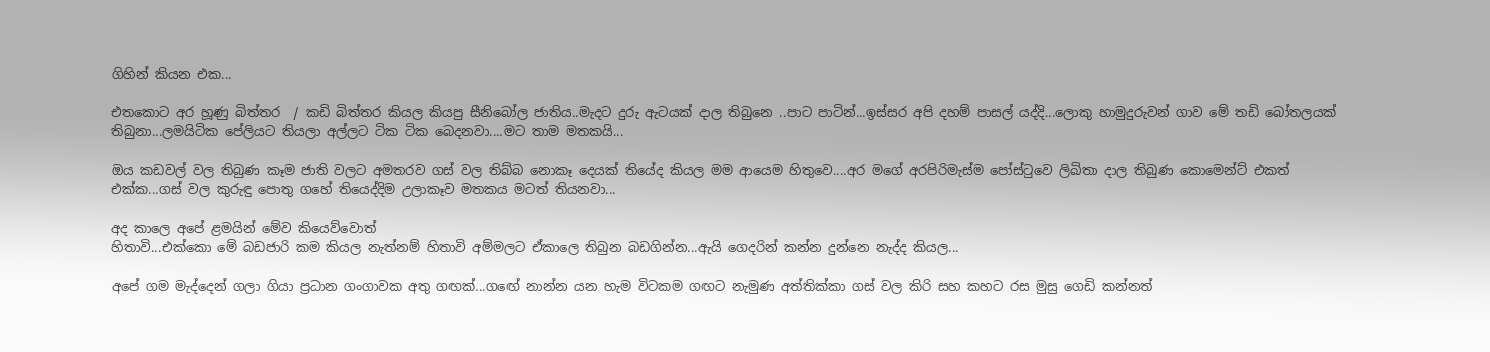ගිහින් කියන එක...

එතකොට අර හූණු බිත්තර  / කඩි බිත්තර කියල කියපු සීනිබෝල ජාතිය..මැදට දුරු ඇටයක් දාල තිබුනෙ ..පාට පාටින්...ඉස්සර අපි දහම් පාසල් යද්දි...ලොකු හාමුදුරුවන් ගාව මේ තඩි බෝතලයක් තිබුනා...ලමයිටික පේලියට තියලා අල්ලට ටික ටික බෙදනවා....මට තාම මතකයි...

ඔය කඩවල් වල තිබුණ කෑම ජාති වලට අමතරව ගස් වල තිබ්බ නොකෑ දෙයක් තියේද කියල මම ආයෙම හිතුවෙ....අර මගේ අරපිරිමැස්ම පෝස්ටුවෙ ලිඛිතා දාල තිබුණ කොමෙන්ට් එකත් එක්ක...ගස් වල කුරුඳු පොතු ගහේ තියෙද්දිම උලාකෑව මතකය මටත් තියනවා...

අද කාලෙ අපේ ළමයින් මේව කියෙව්වොත්
හිතාවි...එක්කො මේ බඩජාරි කම කියල නැත්නම් හිතාවි අම්මලට ඒකාලෙ තිබුන බඩගින්න...ඇයි ගෙදරින් කන්න දුන්නෙ නැද්ද කියල...

අපේ ගම මැද්දෙන් ගලා ගියා ප්‍රධාන ගංගාවක අතු ගඟක්...ගඟේ නාන්න යන හැම විටකම ගඟට නැමුණ අත්තික්කා ගස් වල කිරි සහ කහට රස මුසු ගෙඩි කන්නත්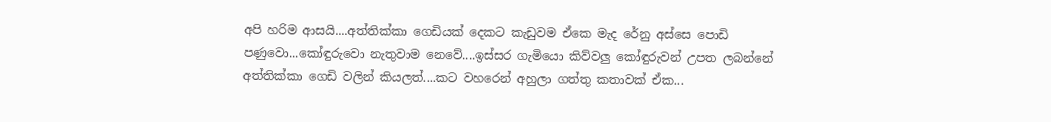අපි හරිම ආසයි....අත්තික්කා ගෙඩියක් දෙකට කැඩුවම ඒකෙ මැද රේනු අස්සෙ පොඩි පණුවො...කෝඳුරුවො නැතුවාම නෙවේ....ඉස්සර ගැමියො කිව්වලු කෝඳුරුවන් උපත ලබන්නේ අත්තික්කා ගෙඩි වලින් කියලත්....කට වහරෙන් අහුලා ගත්තු කතාවක් ඒක...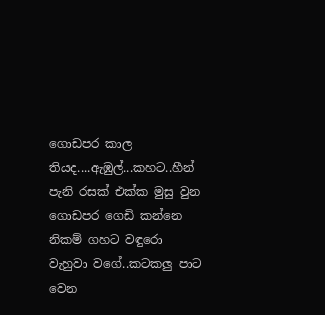ගොඩපර කාල තියද....ඇඹුල්...කහට..හීන් පැනි රසක් එක්ක මුසු වුන ගොඩපර ගෙඩි කන්නෙ නිකම් ගහට වඳුරො වැහුවා වගේ..කටකලු පාට වෙන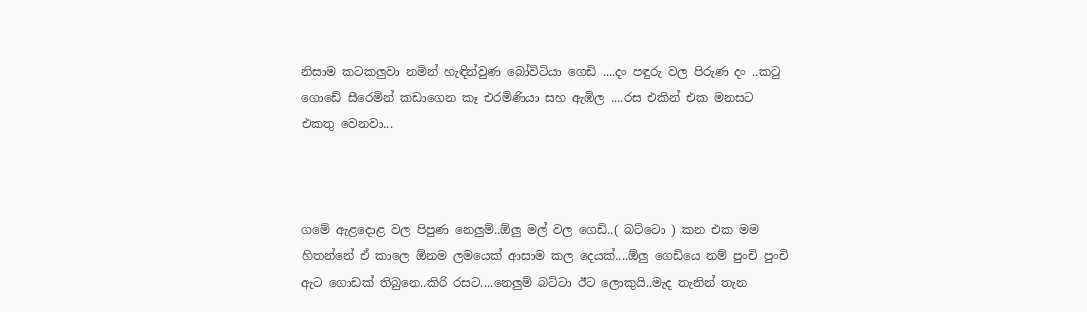නිසාම කටකලුවා නමින් හැඳින්වුණ බෝවිටියා ගෙඩි ....දං පඳුරු වල පිරුණ දං ..කටු ගොඩේ සීරෙමින් කඩාගෙන කෑ එරමිණියා සහ ඇඹිල ....රස එකින් එක මනසට එකතු වෙනවා...



ගමේ ඇළදොළ වල පිපුණ නෙලුම්..ඕලු මල් වල ගෙඩි..( බට්ටො ) කන එක මම හිතන්නේ ඒ කාලෙ ඕනම ලමයෙක් ආසාම කල දෙයක්....ඕලු ගෙඩියෙ නම් පුංචි පුංචි ඇට ගොඩක් තිබුනෙ..කිරි රසට....නෙලුම් බට්ටා ඊට ලොකුයි..මැද තැනින් තැන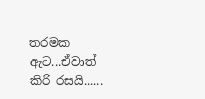තරමක ඇට...ඒවාත් කිරි රසයි......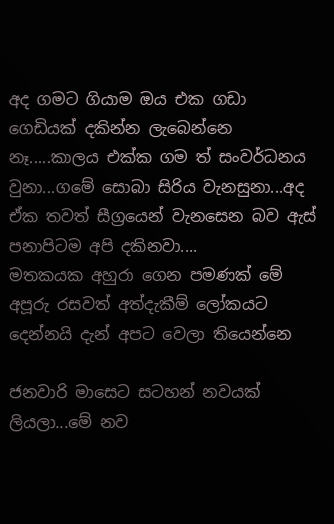අද ගමට ගියාම ඔය එක ගඩා ගෙඩියක් දකින්න ලැබෙන්නෙ නෑ.....කාලය එක්ක ගම ත් සංවර්ධනය වුනා...ගමේ සොබා සිරිය වැනසුනා...අද ඒක තවත් සීග්‍රයෙන් වැනසෙන බව ඇස් පනාපිටම අපි දකිනවා....
මතකයක අහුරා ගෙන පමණක් මේ අපූරු රසවත් අත්දැකීම් ලෝකයට දෙන්නයි දැන් අපට වෙලා තියෙන්නෙ

ජනවාරි මාසෙට සටහන් නවයක් ලියලා...මේ නව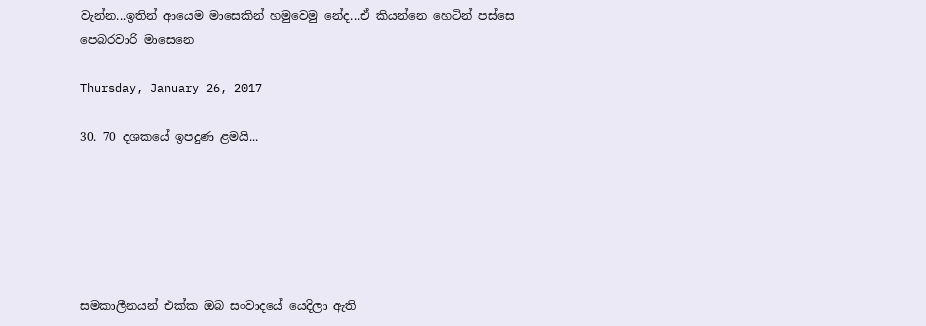වැන්න...ඉතින් ආයෙම මාසෙකින් හමුවෙමු නේද...ඒ කියන්නෙ හෙටින් පස්සෙ පෙබරවාරි මාසෙනෙ

Thursday, January 26, 2017

30. 70 දශකයේ ඉපදුණ ළමයි...






සමකාලීනයන් එක්ක ඔබ සංවාදයේ යෙදිලා ඇති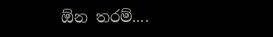ඕන තරම්....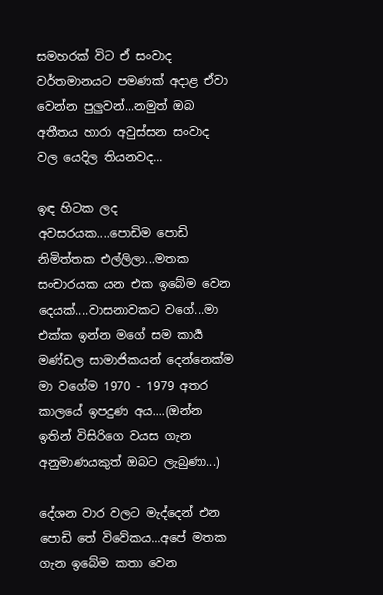සමහරක් විට ඒ සංවාද වර්තමානයට පමණක් අදාළ ඒවා වෙන්න පුලුවන්...නමුත් ඔබ අතීතය හාරා අවුස්සන සංවාද වල යෙදිල තියනවද...

ඉඳ හිටක ලද අවසරයක....පොඩිම පොඩි නිමිත්තක එල්ලිලා...මතක සංචාරයක යන එක ඉබේම වෙන දෙයක්....වාසනාවකට වගේ...මා එක්ක ඉන්න මගේ සම කාර්‍ය මණ්ඩල සාමාජිකයන් දෙන්නෙක්ම මා වගේම 1970 - 1979 අතර කාලයේ ඉපදුණ අය....(ඔන්න ඉතින් විසිරිගෙ වයස ගැන අනුමාණයකුත් ඔබට ලැබුණා...)

දේශන වාර වලට මැද්දෙන් එන පොඩි තේ විවේකය...අපේ මතක ගැන ඉබේම කතා වෙන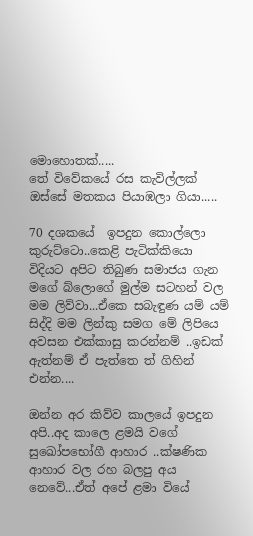මොහොතක්.....
තේ විවේකයේ රස කැවිල්ලක් ඔස්සේ මතකය පියාඹලා ගියා.....

70 දශකයේ  ඉපදුන කොල්ලො කුරුට්ටො..කෙළි පැටික්කියො විදියට අපිට තිබුණ සමාජය ගැන මගේ බ්ලොගේ මුල්ම සටහන් වල මම ලිව්වා...ඒකෙ සබැඳුණ යම් යම් සිද්දි මම ලින්කු සමග මේ ලිපියෙ අවසන එක්කාසු කරන්නම් ..ඉඩක් ඇත්නම් ඒ පැත්තෙ ත් ගිහින් එන්න....

ඔන්න අර කිව්ව කාලයේ ඉපදුන අපි..අද කාලෙ ළමයි වගේ සුඛෝපභෝගී ආහාර ..ක්ෂණික ආහාර වල රහ බලපු අය නෙවේ...ඒත් අපේ ළමා වියේ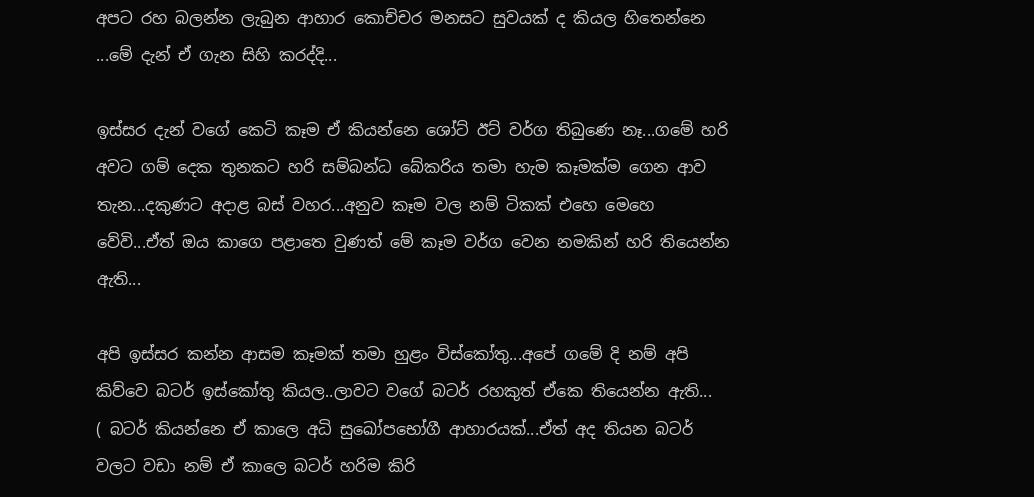අපට රහ බලන්න ලැබුන ආහාර කොච්චර මනසට සුවයක් ද කියල හිතෙන්නෙ ...මේ දැන් ඒ ගැන සිහි කරද්දි...

ඉස්සර දැන් වගේ කෙටි කෑම ඒ කියන්නෙ ශෝට් ඊට් වර්ග තිබුණෙ නෑ...ගමේ හරි අවට ගම් දෙක තුනකට හරි සම්බන්ධ බේකරිය තමා හැම කෑමක්ම ගෙන ආව තැන...දකුණට අදාළ බස් වහර...අනුව කෑම වල නම් ටිකක් එහෙ මෙහෙ වේවි...ඒත් ඔය කාගෙ පළාතෙ වුණත් මේ කෑම වර්ග වෙන නමකින් හරි තියෙන්න ඇති...

අපි ඉස්සර කන්න ආසම කෑමක් තමා හුළං විස්කෝතු...අපේ ගමේ දි නම් අපි කිව්වෙ බටර් ඉස්කෝතු කියල..ලාවට වගේ බටර් රහකුත් ඒකෙ තියෙන්න ඇති...
( බටර් කියන්නෙ ඒ කාලෙ අධි සුඛෝපභෝගී ආහාරයක්...ඒත් අද තියන බටර් වලට වඩා නම් ඒ කාලෙ බටර් හරිම කිරි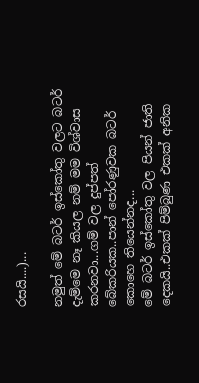රසයි....)...

නමුත් මේ බටර් ඉස්කෝතු වලට බටර් දැම්මෙ නෑ කියල නම් මම විශ්වාස කරනවා...ගම් වල දුප්පත් බේකරියක..පාන් පෝරණුවක බටර් කොහෙ තියෙන්නද...
මේ බටර් ඉස්කෝතු වල පියන් ජාති දෙකයි..එකක් පිම්බුණ එකක් අනික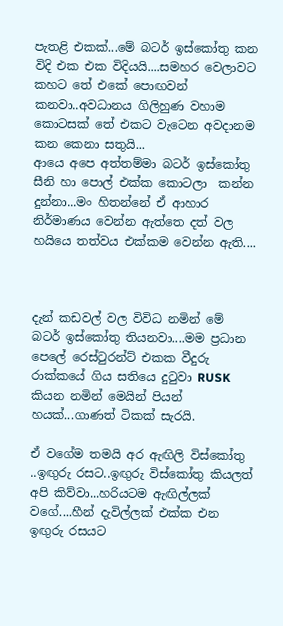පැතළි එකක්...මේ බටර් ඉස්කෝතු කන විදි එක එක විදියයි....සමහර වෙලාවට කහට තේ එකේ පොඟවන් කනවා..අවධානය ගිලිහුණ වහාම කොටසක් තේ එකට වැටෙන අවදානම කන කෙනා සතුයි...
ආයෙ අපෙ අත්තම්මා බටර් ඉස්කෝතු සීනි හා පොල් එක්ක කොටලා  කන්න දුන්නා...මං හිතන්නේ ඒ ආහාර නිර්මාණය වෙන්න ඇත්තෙ දත් වල හයියෙ තත්වය එක්කම වෙන්න ඇති....



දැන් කඩවල් වල විවිධ නමින් මේ බටර් ඉස්කෝතු තියනවා....මම ප්‍රධාන පෙලේ රෙස්ටුරන්ට් එකක වීදුරු රාක්කයේ ගිය සතියෙ දුටුවා RUSK කියන නමින් මෙයින් පියන් හයක්...ගාණත් ටිකක් සැරයි.

ඒ වගේම තමයි අර ඇඟිලි විස්කෝතු  ..ඉඟුරු රසට..ඉඟුරු විස්කෝතු කියලත් අපි කිව්වා...හරියටම ඇඟිල්ලක් වගේ....හීන් දැවිල්ලක් එක්ක එන ඉඟුරු රසයට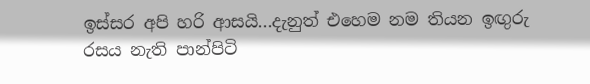ඉස්සර අපි හරි ආසයි...දැනුත් එහෙම නම තියන ඉඟුරු රසය නැති පාන්පිටි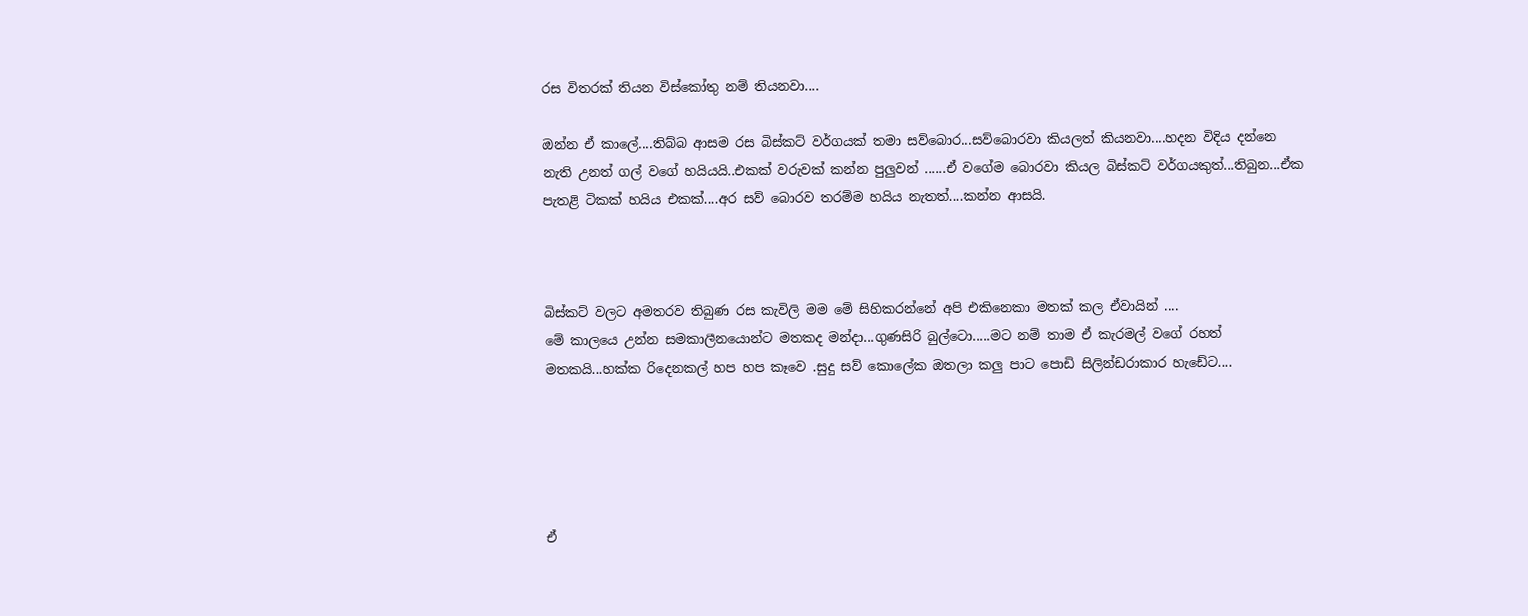රස විතරක් තියන විස්කෝතු නම් තියනවා....

ඔන්න ඒ කාලේ....තිබ්බ ආසම රස බිස්කට් වර්ගයක් තමා සව්බොර...සව්බොරවා කියලත් කියනවා....හදන විදිය දන්නෙ නැති උනත් ගල් වගේ හයියයි..එකක් වරුවක් කන්න පුලුවන් ......ඒ වගේම බොරවා කියල බිස්කට් වර්ගයකුත්...තිබුන...ඒක පැතළි ටිකක් හයිය එකක්....අර සව් බොරව තරම්ම හයිය නැතත්....කන්න ආසයි.



බිස්කට් වලට අමතරව තිබුණ රස කැවිලි මම මේ සිහිකරන්නේ අපි එකිනෙකා මතක් කල ඒවායින් ....
මේ කාලයෙ උන්න සමකාලීනයොන්ට මතකද මන්දා...ගුණසිරි බුල්ටො.....මට නම් තාම ඒ කැරමල් වගේ රහත් මතකයි...හක්ක රිදෙනකල් හප හප කෑවෙ .සුදු සව් කොලේක ඔතලා කලු පාට පොඩි සිලින්ඩරාකාර හැඩේට....





ඒ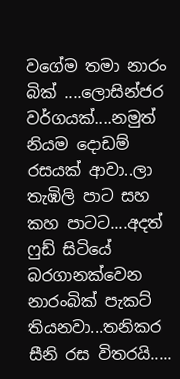වගේම තමා නාරං බික් ....ලොසින්ජර වර්ගයක්....නමුත් නියම දොඩම් රසයක් ආවා..ලා තැඹිලි පාට සහ කහ පාටට....අදත් ෆුඩ් සිටියේ බරගානක්වෙන නාරංබික් පැකට් තියනවා...තනිකර සීනි රස විතරයි.....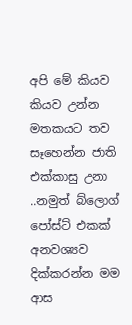අපි මේ කියව කියව උන්න මතකයට තව සෑහෙන්න ජාති එක්කාසු උනා ..නමුත් බ්ලොග් පෝස්ට් එකක් අනවශ්‍යව දික්කරන්න මම ආස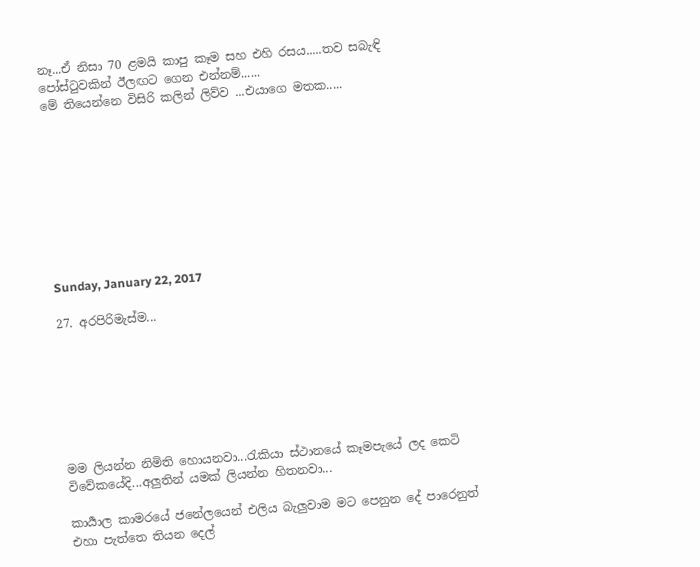නෑ...ඒ නිසා 70 ළමයි කාපු කෑම සහ එහි රසය.....තව සබැඳි පෝස්ටුවකින් ඊලඟට ගෙන එන්නම්......
මේ තියෙන්නෙ විසිරි කලින් ලිව්ව ...එයාගෙ මතක.....









Sunday, January 22, 2017

27. අරපිරිමැස්ම...







මම ලියන්න නිමිති හොයනවා...රැකියා ස්ථානයේ කෑමපැයේ ලද කෙටි විවේකයේදි...අලුතින් යමක් ලියන්න හිතනවා...

කාර්‍යාල කාමරයේ ජනේලයෙන් එලිය බැලුවාම මට පෙනුන දේ පාරෙනුත් එහා පැත්තෙ තියන දෙල්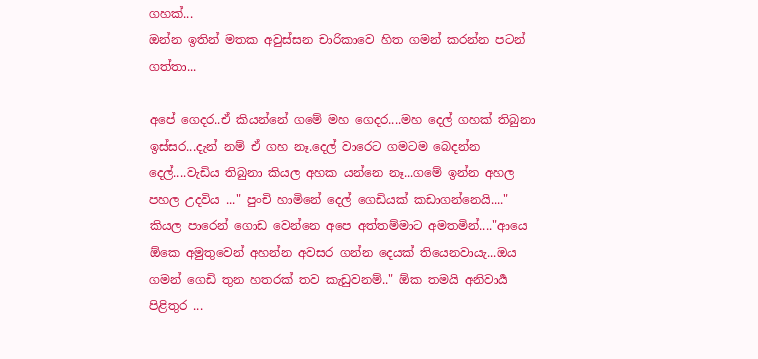ගහක්...
ඔන්න ඉතින් මතක අවුස්සන චාරිකාවෙ හිත ගමන් කරන්න පටන් ගත්තා...

අපේ ගෙදර..ඒ කියන්නේ ගමේ මහ ගෙදර....මහ දෙල් ගහක් තිබුනා ඉස්සර...දැන් නම් ඒ ගහ නෑ.දෙල් වාරෙට ගමටම බෙදන්න දෙල්....වැඩිය තිබුනා කියල අහක යන්නෙ නෑ...ගමේ ඉන්න අහල පහල උදවිය ..." පුංචි හාමිනේ දෙල් ගෙඩියක් කඩාගන්නෙයි...." කියල පාරෙන් ගොඩ වෙන්නෙ අපෙ අත්තම්මාට අමතමින්...."ආයෙ ඕකෙ අමුතුවෙන් අහන්න අවසර ගන්න දෙයක් තියෙනවායැ...ඔය ගමන් ගෙඩි තුන හතරක් තව කැඩුවනම්.." ඕක තමයි අනිවාර්‍ය පිළිතුර ...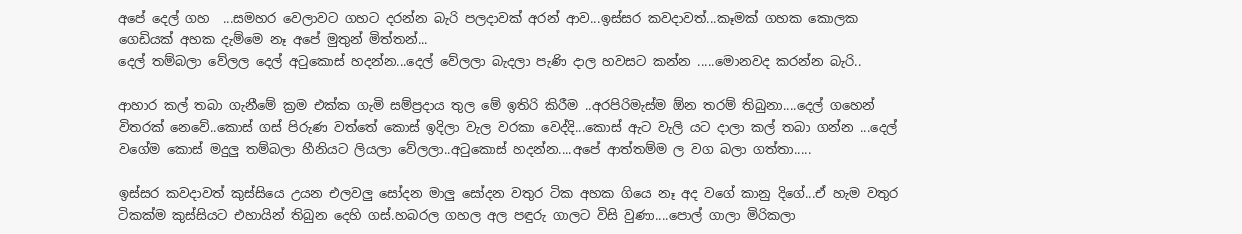අපේ දෙල් ගහ  ...සමහර වෙලාවට ගහට දරන්න බැරි පලදාවක් අරන් ආව...ඉස්සර කවදාවත්...කෑමක් ගහක කොලක ගෙඩියක් අහක දැම්මෙ නෑ අපේ මුතුන් මිත්තන්...
දෙල් තම්බලා වේලල දෙල් අටුකොස් හදන්න...දෙල් වේලලා බැදලා පැණි දාල හවසට කන්න .....මොනවද කරන්න බැරි..

ආහාර කල් තබා ගැනීමේ ක්‍රම එක්ක ගැමි සම්ප්‍රදාය තුල මේ ඉතිරි කිරීම ..අරපිරිමැස්ම ඕන තරම් තිබුනා....දෙල් ගහෙන් විතරක් නෙවේ..කොස් ගස් පිරුණ වත්තේ කොස් ඉදිලා වැල වරකා වෙද්දි...කොස් ඇට වැලි යට දාලා කල් තබා ගන්න ...දෙල් වගේම කොස් මදුලු තම්බලා හීනියට ලියලා වේලලා..අටුකොස් හදන්න....අපේ ආත්තම්ම ල වග බලා ගත්තා.....

ඉස්සර කවදාවත් කුස්සියෙ උයන එලවලු සෝදන මාලු සෝදන වතුර ටික අහක ගියෙ නෑ අද වගේ කානු දිගේ...ඒ හැම වතුර ටිකක්ම කුස්සියට එහායින් තිබුන දෙහි ගස්.හබරල ගහල අල පඳුරු ගාලට විසි වුණා....පොල් ගාලා මිරිකලා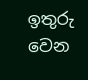ඉතුරු වෙන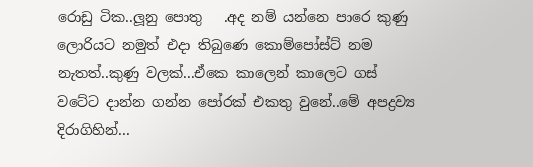රොඩු ටික..ලූනු පොතු   .අද නම් යන්නෙ පාරෙ කුණු ලොරියට නමුත් එදා තිබුණෙ කොම්පෝස්ට් නම නැතත්..කුණු වලක්...ඒකෙ කාලෙන් කාලෙට ගස් වටේට දාන්න ගන්න පෝරක් එකතු වුනේ..මේ අපද්‍රව්‍ය දිරාගිහින්...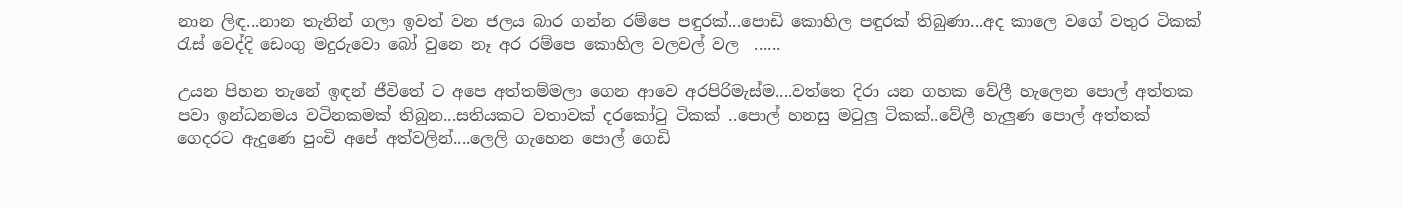නාන ලිඳ...නාන තැනින් ගලා ඉවත් වන ජලය බාර ගන්න රම්පෙ පඳුරක්...පොඩි කොහිල පඳුරක් තිබුණා...අද කාලෙ වගේ වතුර ටිකක් රැස් වෙද්දි ඩෙංගු මදුරුවො බෝ වුනෙ නෑ අර රම්පෙ කොහිල වලවල් වල  ......

උයන පිහන තැනේ ඉඳන් ජීවිතේ ට අපෙ අත්තම්මලා ගෙන ආවෙ අරපිරිමැස්ම....වත්තෙ දිරා යන ගහක වේලී හැලෙන පොල් අත්තක පවා ඉන්ධනමය වටිනකමක් තිබුන...සතියකට වතාවක් දරකෝටු ටිකක් ..පොල් හනසු මටුලු ටිකක්..වේලී හැලුණ පොල් අත්තක් ගෙදරට ඇදුණෙ පුංචි අපේ අත්වලින්....ලෙලි ගැහෙන පොල් ගෙඩි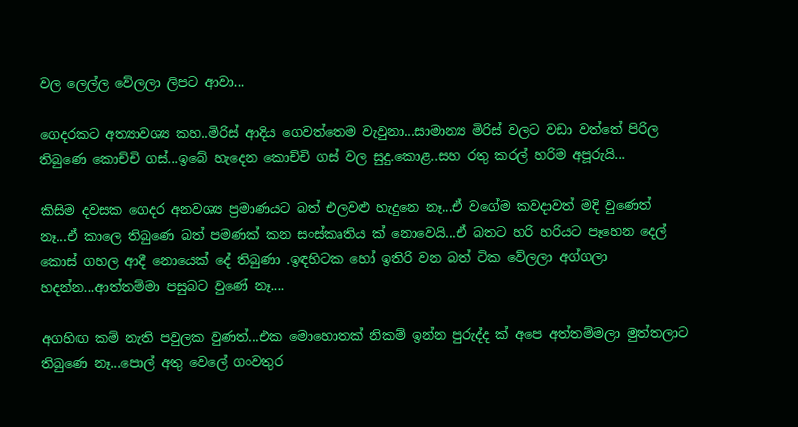වල ලෙල්ල වේලලා ලිපට ආවා...

ගෙදරකට අත්‍යාවශ්‍ය කහ..මිරිස් ආදිය ගෙවත්තෙම වැවුනා...සාමාන්‍ය මිරිස් වලට වඩා වත්තේ පිරිල තිබුණෙ කොච්චි ගස්...ඉබේ හැදෙන කොච්චි ගස් වල සුදු.කොළ..සහ රතු කරල් හරිම අපූරුයි...

කිසිම දවසක ගෙදර අනවශ්‍ය ප්‍රමාණයට බත් එලවළු හැදුනෙ නෑ...ඒ වගේම කවදාවත් මදි වුණෙත් නෑ...ඒ කාලෙ තිබුණෙ බත් පමණක් කන සංස්කෘතිය ක් නොවෙයි...ඒ බතට හරි හරියට පෑහෙන දෙල් කොස් ගහල ආදී නොයෙක් දේ තිබුණා .ඉඳහිටක හෝ ඉතිරි වන බත් ටික වේලලා අග්ගලා හදන්න...ආත්තම්මා පසුබට වුණේ නෑ....

අගහිඟ කම් නැති පවුලක වුණත්...එක මොහොතක් නිකම් ඉන්න පුරුද්ද ක් අපෙ අත්තම්මලා මුත්තලාට තිබුණෙ නෑ...පොල් අතු වෙලේ ගංවතුර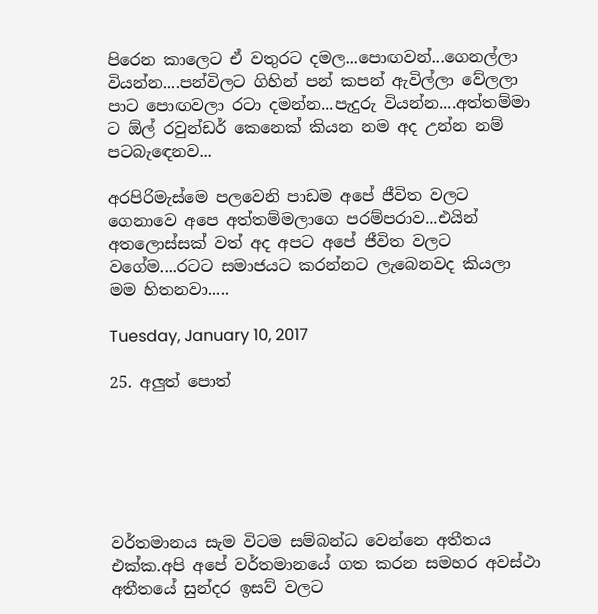පිරෙන කාලෙට ඒ වතුරට දමල...පොඟවන්...ගෙනල්ලා වියන්න....පන්විලට ගිහින් පන් කපන් ඇවිල්ලා වේලලා පාට පොඟවලා රටා දමන්න...පැදුරු වියන්න....අත්තම්මා ට ඕල් රවුන්ඩර් කෙනෙක් කියන නම අද උන්න නම් පටබැඳෙනව...

අරපිරිමැස්මෙ පලවෙනි පාඩම අපේ ජීවිත වලට ගෙනාවෙ අපෙ අත්තම්මලාගෙ පරම්පරාව...එයින් අතලොස්සක් වත් අද අපට අපේ ජීවිත වලට වගේම....රටට සමාජයට කරන්නට ලැබෙනවද කියලා මම හිතනවා.....

Tuesday, January 10, 2017

25. අලුත් පොත්






වර්තමානය සැම විටම සම්බන්ධ වෙන්නෙ අතීතය එක්ක.අපි අපේ වර්තමානයේ ගත කරන සමහර අවස්ථා අතීතයේ සුන්දර ඉසව් වලට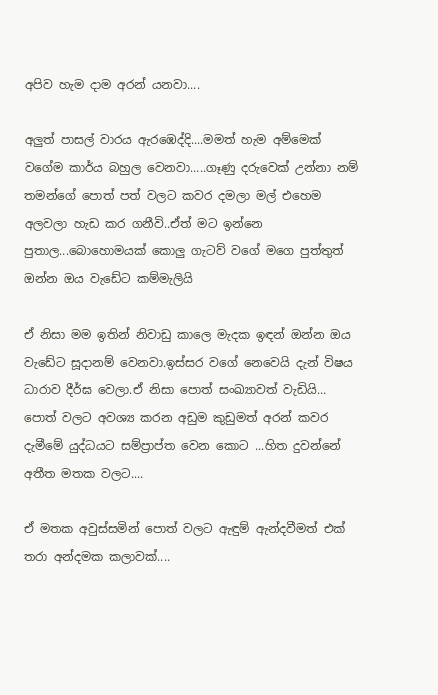අපිව හැම දාම අරන් යනවා....

අලුත් පාසල් වාරය ඇරඹෙද්දි....මමත් හැම අම්මෙක් වගේම කාර්ය බහුල වෙනවා.....ගෑණු දරුවෙක් උන්නා නම් තමන්ගේ පොත් පත් වලට කවර දමලා මල් එහෙම අලවලා හැඩ කර ගනීවි..ඒත් මට ඉන්නෙ පුතාල...බොහොමයක් කොලු ගැටව් වගේ මගෙ පුත්තුත් ඔන්න ඔය වැඩේට කම්මැලියි

ඒ නිසා මම ඉතින් නිවාඩු කාලෙ මැදක ඉඳන් ඔන්න ඔය වැඩේට සූදානම් වෙනවා.ඉස්සර වගේ නෙවෙයි දැන් විෂය ධාරාව දීර්ඝ වෙලා.ඒ නිසා පොත් සංඛ්‍යාවත් වැඩියි...
පොත් වලට අවශ්‍ය කරන අඩුම කුඩුමත් අරන් කවර දැමීමේ යුද්ධයට සම්ප්‍රාප්ත වෙන කොට ...හිත දුවන්නේ අතීත මතක වලට....

ඒ මතක අවුස්සමින් පොත් වලට ඇඳුම් ඇන්දවීමත් එක් තරා අන්දමක කලාවක්....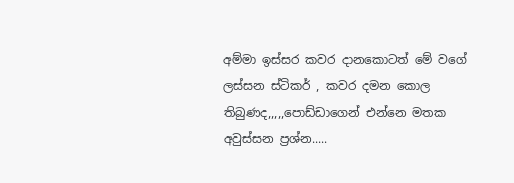අම්මා ඉස්සර කවර දානකොටත් මේ වගේ ලස්සන ස්ටිකර් , කවර දමන කොල තිබුණද,,,,,පොඩ්ඩාගෙන් එන්නෙ මතක අවුස්සන ප්‍රශ්න.....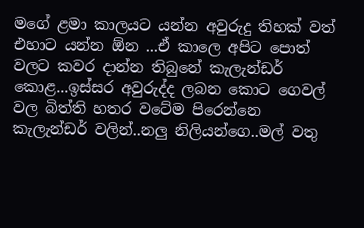මගේ ළමා කාලයට යන්න අවුරුදු තිහක් වත් එහාට යන්න ඕන ...ඒ කාලෙ අපිට පොත් වලට කවර දාන්න තිබුනේ කැලැන්ඩර් කොළ...ඉස්සර අවුරුද්ද ලබන කොට ගෙවල් වල බිත්ති හතර වටේම පිරෙන්නෙ කැලැන්ඩර් වලින්..නලු නිලියන්ගෙ..මල් වතු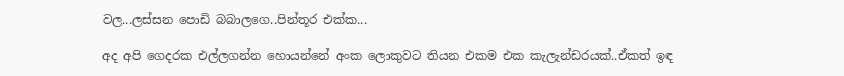වල...ලස්සන පොඩි බබාලගෙ..පින්තූර එක්ක...

අද අපි ගෙදරක එල්ලගන්න හොයන්නේ අංක ලොකුවට තියන එකම එක කැලැන්ඩරයක්..ඒකත් ඉඳ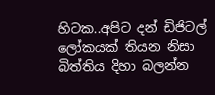හිටක..අපිට දන් ඩිජිටල් ලෝකයක් තියන නිසා බිත්තිය දිහා බලන්න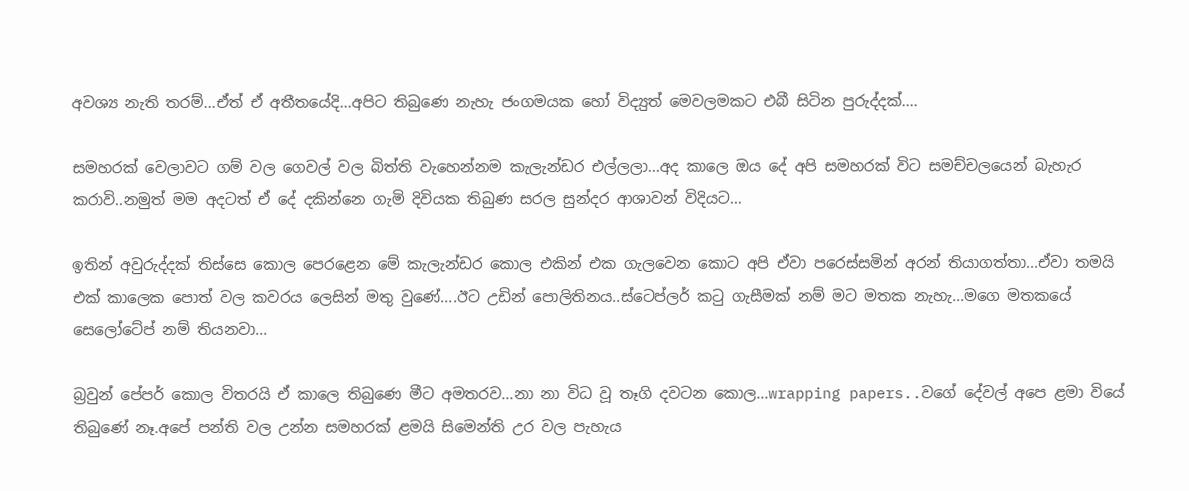අවශ්‍ය නැති තරම්...ඒත් ඒ අතීතයේදි...අපිට තිබුණෙ නැහැ ජංගමයක හෝ විද්‍යුත් මෙවලමකට එබී සිටින පුරුද්දක්....

සමහරක් වෙලාවට ගම් වල ගෙවල් වල බිත්ති වැහෙන්නම කැලැන්ඩර එල්ලලා...අද කාලෙ ඔය දේ අපි සමහරක් විට සමච්චලයෙන් බැහැර කරාවි..නමුත් මම අදටත් ඒ දේ දකින්නෙ ගැමි දිවියක තිබුණ සරල සුන්දර ආශාවන් විදියට...

ඉතින් අවුරුද්දක් තිස්සෙ කොල පෙරළෙන මේ කැලැන්ඩර කොල එකින් එක ගැලවෙන කොට අපි ඒවා පරෙස්සමින් අරන් තියාගත්තා...ඒවා තමයි එක් කාලෙක පොත් වල කවරය ලෙසින් මතු වුණේ....ඊට උඩින් පොලිතිනය..ස්ටෙප්ලර් කටු ගැසීමක් නම් මට මතක නැහැ...මගෙ මතකයේ සෙලෝටේප් නම් තියනවා...

බ්‍රවුන් පේපර් කොල විතරයි ඒ කාලෙ තිබුණෙ මීට අමතරව...නා නා විධ වූ තෑගි දවටන කොල...wrapping papers..වගේ දේවල් අපෙ ළමා වියේ තිබුණේ නෑ.අපේ පන්ති වල උන්න සමහරක් ළමයි සිමෙන්ති උර වල පැහැය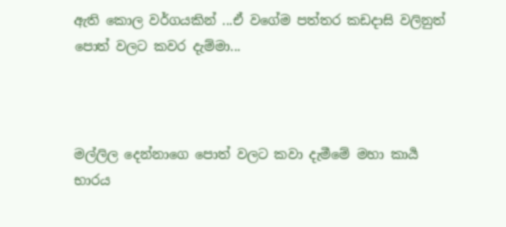ඇති කොල වර්ගයකින් ...ඒ වගේම පත්තර කඩදාසි වලිනුත් පොත් වලට කවර දැම්මා...



මල්ලිල දෙන්නාගෙ පොත් වලට කවා දැමීමේ මහා කාර්‍ය භාරය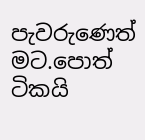පැවරුණෙත් මට.පොත් ටිකයි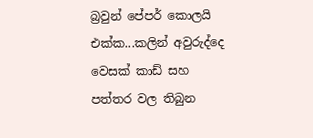බ්‍රවුන් පේපර් කොලයි එක්ක...කලින් අවුරුද්දෙ වෙසක් කාඩ් සහ පත්තර වල තිබුන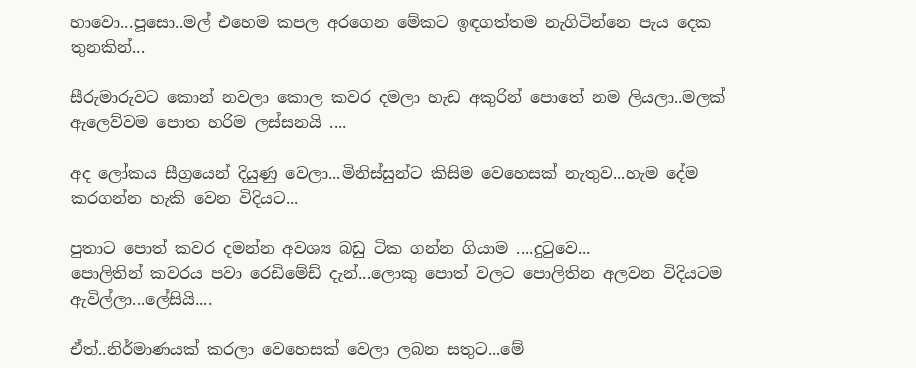හාවො...පූසො..මල් එහෙම කපල අරගෙන මේකට ඉඳගත්තම නැගිටින්නෙ පැය දෙක තුනකින්...

සීරුමාරුවට කොන් නවලා කොල කවර දමලා හැඩ අකුරින් පොතේ නම ලියලා..මලක් ඇලෙව්වම පොත හරිම ලස්සනයි ....

අද ලෝකය සීග්‍රයෙන් දියුණු වෙලා...මිනිස්සුන්ට කිසිම වෙහෙසක් නැතුව...හැම දේම කරගන්න හැකි වෙන විදියට...

පුතාට පොත් කවර දමන්න අවශ්‍ය බඩු ටික ගන්න ගියාම ....දුටුවෙ...
පොලිතින් කවරය පවා රෙඩිමේඩ් දැන්...ලොකු පොත් වලට පොලිතින අලවන විදියටම ඇවිල්ලා...ලේසියි....

ඒත්..නිර්මාණයක් කරලා වෙහෙසක් වෙලා ලබන සතුට...මේ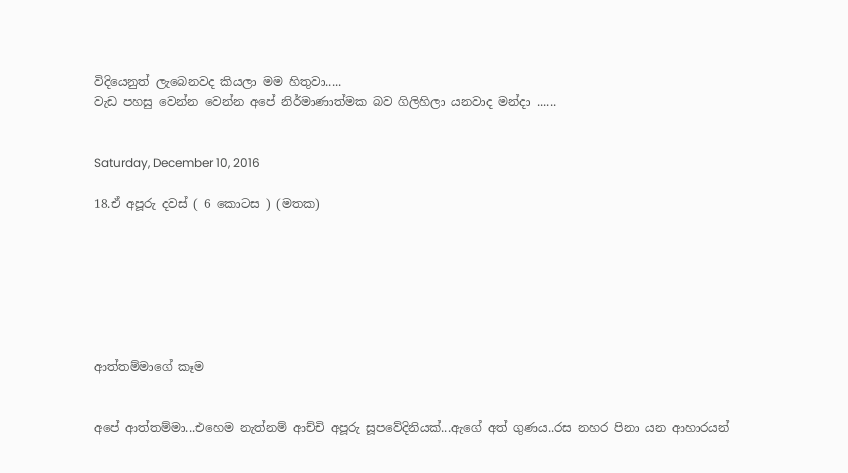විදියෙනුත් ලැබෙනවද කියලා මම හිතුවා.....
වැඩ පහසු වෙන්න වෙන්න අපේ නිර්මාණාත්මක බව ගිලිහිලා යනවාද මන්දා ......


Saturday, December 10, 2016

18.ඒ අපූරු දවස් ( 6 කොටස ) (මතක)







ආත්තම්මාගේ කෑම


අපේ ආත්තම්මා...එහෙම නැත්නම් ආච්චි අපූරු සූපවේදිනියක්...ඇගේ අත් ගුණය..රස නහර පිනා යන ආහාරයන්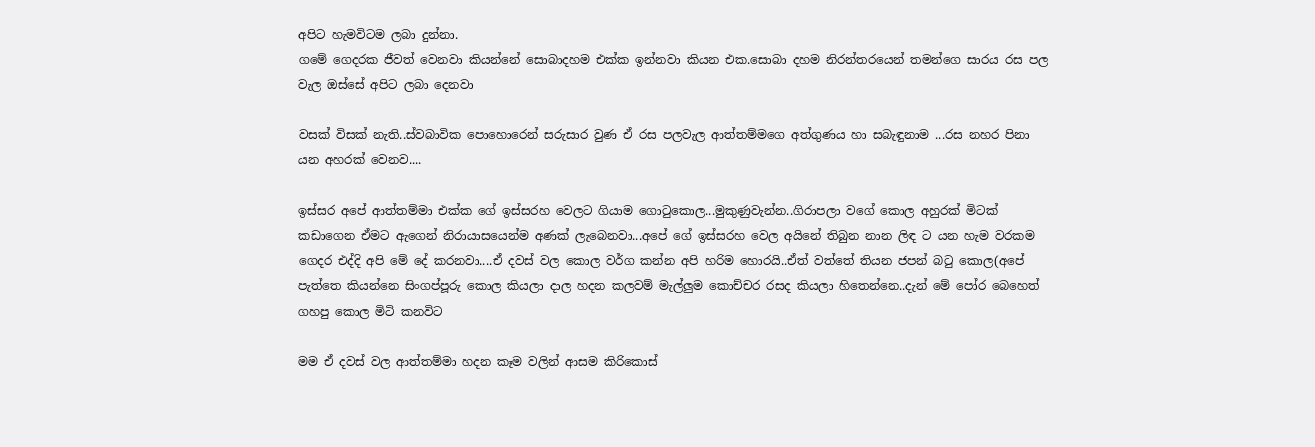අපිට හැමවිටම ලබා දුන්නා.
ගමේ ගෙදරක ජීවත් වෙනවා කියන්නේ සොබාදහම එක්ක ඉන්නවා කියන එක.සොබා දහම නිරන්තරයෙන් තමන්ගෙ සාරය රස පල වැල ඔස්සේ අපිට ලබා දෙනවා

වසක් විසක් නැති..ස්වබාවික පොහොරෙන් සරුසාර වුණ ඒ රස පලවැල ආත්තම්මගෙ අත්ගුණය හා සබැඳුනාම ...රස නහර පිනා යන අහරක් වෙනව....

ඉස්සර අපේ ආත්තම්මා එක්ක ගේ ඉස්සරහ වෙලට ගියාම ගොටුකොල...මුකුණුවැන්න..ගිරාපලා වගේ කොල අහුරක් මිටක් කඩාගෙන ඒමට ඇගෙන් නිරායාසයෙන්ම අණක් ලැබෙනවා...අපේ ගේ ඉස්සරහ වෙල අයිනේ තිබුන නාන ලිඳ ට යන හැම වරකම ගෙදර එද්දි අපි මේ දේ කරනවා....ඒ දවස් වල කොල වර්ග කන්න අපි හරිම හොරයි..ඒත් වත්තේ තියන ජපන් බටු කොල(අපේ පැත්තෙ කියන්නෙ සිංගප්පූරු කොල කියලා දාල හදන කලවම් මැල්ලුම කොච්චර රසද කියලා හිතෙන්නෙ..දැන් මේ පෝර බෙහෙත් ගහපු කොල මිටි කනවිට

මම ඒ දවස් වල ආත්තම්මා හදන කෑම වලින් ආසම කිරිකොස්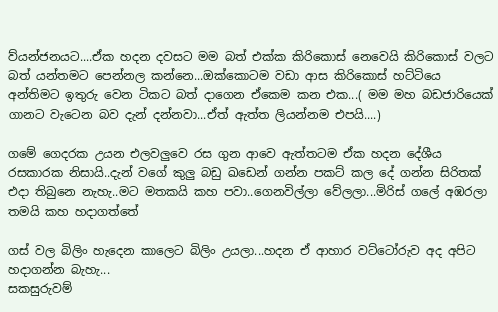ව්යන්ජනයට....ඒක හදන දවසට මම බත් එක්ක කිරිකොස් නෙවෙයි කිරිකොස් වලට බත් යන්තමට පෙන්නල කන්නෙ...ඔක්කොටම වඩා ආස කිරිකොස් හට්ටියෙ අන්තිමට ඉතුරු වෙන ටිකට බත් දාගෙන ඒකෙම කන එක...( මම මහ බඩජාරියෙක් ගානට වැටෙන බව දැන් දන්නවා...ඒත් ඇත්ත ලියන්නම එපයි....)

ගමේ ගෙදරක උයන එලවලුවෙ රස ගුන ආවෙ ඇත්තටම ඒක හදන දේශීය රසකාරක නිසායි..දැන් වගේ කුලු බඩු ඛඩෙන් ගන්න පකට් කල දේ ගන්න සිරිතක් එදා තිබුනෙ නැහැ..මට මතකයි කහ පවා..ගෙනවිල්ලා වේලලා...මිරිස් ගලේ අඹරලා තමයි කහ හදාගත්තේ

ගස් වල බිලිං හැදෙන කාලෙට බිලිං උයලා...හදන ඒ ආහාර වට්ටෝරුව අද අපිට හදාගන්න බැහැ...
සකසුරුවම්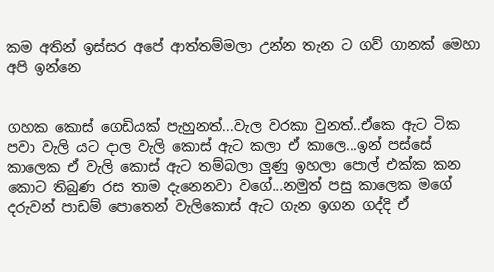කම අතින් ඉස්සර අපේ ආත්තම්මලා උන්න තැන ට ගව් ගානක් මෙහා අපි ඉන්නෙ


ගහක කොස් ගෙඩියක් පැහුනත්...වැල වරකා වුනත්..ඒකෙ ඇට ටික පවා වැලි යට දාල වැලි කොස් ඇට කලා ඒ කාලෙ...ඉන් පස්සේ කාලෙක ඒ වැලි කොස් ඇට තම්බලා ලුණු ඉහලා පොල් එක්ක කන කොට තිබුණ රස තාම දැනෙනවා වගේ...නමුත් පසු කාලෙක මගේ දරුවන් පාඩම් පොතෙන් වැලිකොස් ඇට ගැන ඉගන ගද්දි ඒ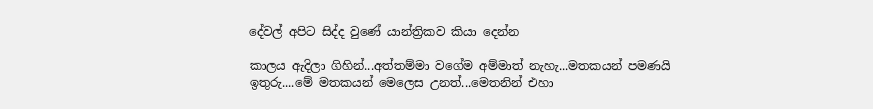දේවල් අපිට සිද්ද වුණේ යාන්ත්‍රිකව කියා දෙන්න

කාලය ඇදිලා ගිහින්...අත්තම්මා වගේම අම්මාත් නැහැ...මතකයන් පමණයි ඉතුරු....මේ මතකයන් මෙලෙස උනත්...මෙතනින් එහා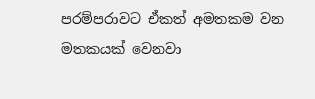පරම්පරාවට ඒකත් අමතකම වන මතකයක් වෙනවා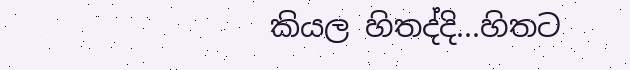කියල හිතද්දි...හිතට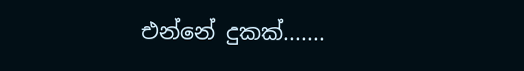එන්නේ දුකක්.......